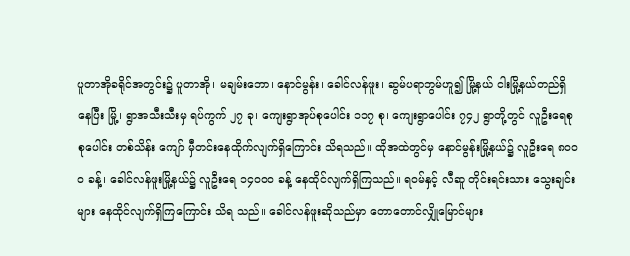ပူတာအိုခရိုင်အတွင်း၌ ပူတာအို၊ မချမ်းဘော၊ နောင်မွန်း၊ ခေါင်လန်ဖူး၊ ဆွမ်ပရာဘွမ်ဟူ၍ မြို့နယ် ငါးမြို့နယ်တည်ရှိ နေပြီး မြို့၊ ရွာအသီးသီးမှ ရပ်ကွက် ၂၇ ခု၊ ကျေးရွာအုပ်စုပေါင်း ၁၁၇ စု၊ ကျေးရွာပေါင်း ၇၄၂ ရွာတို့တွင် လူဦးရေစုစုပေါင်း တစ်သိန်း ကျော် မှီတင်းနေထိုက်လျက်ရှိကြောင်း သိရသည်။ ထိုအထဲတွင်မှ နောင်မွန်းမြို့နယ်၌ လူဦးရေ ၈ဝဝဝ ခန့်၊ ခေါင်လန်ဖူးမြို့နယ်၌ လူဦးရေ ၁၄ဝဝဝ ခန့် နေထိုင်လျက်ရှိကြသည်။ ရဝမ်နှင့် လီဆူ တိုင်းရင်းသား သွေးချင်းများ နေထိုင်လျက်ရှိကြကြောင်း သိရ သည်။ ခေါင်လန်ဖူးဆိုသည်မှာ တောတောင်လျှိုမြောင်များ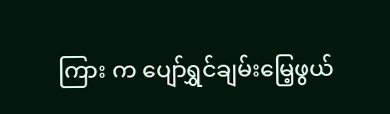ကြား က ပျော်ရွှင်ချမ်းမြေ့ဖွယ်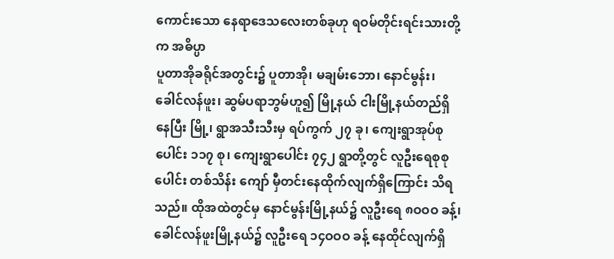ကောင်းသော နေရာဒေသလေးတစ်ခုဟု ရဝမ်တိုင်းရင်းသားတို့ က အဓိပ္ပာ
ပူတာအိုခရိုင်အတွင်း၌ ပူတာအို၊ မချမ်းဘော၊ နောင်မွန်း၊ ခေါင်လန်ဖူး၊ ဆွမ်ပရာဘွမ်ဟူ၍ မြို့နယ် ငါးမြို့နယ်တည်ရှိ နေပြီး မြို့၊ ရွာအသီးသီးမှ ရပ်ကွက် ၂၇ ခု၊ ကျေးရွာအုပ်စုပေါင်း ၁၁၇ စု၊ ကျေးရွာပေါင်း ၇၄၂ ရွာတို့တွင် လူဦးရေစုစုပေါင်း တစ်သိန်း ကျော် မှီတင်းနေထိုက်လျက်ရှိကြောင်း သိရသည်။ ထိုအထဲတွင်မှ နောင်မွန်းမြို့နယ်၌ လူဦးရေ ၈ဝဝဝ ခန့်၊ ခေါင်လန်ဖူးမြို့နယ်၌ လူဦးရေ ၁၄ဝဝဝ ခန့် နေထိုင်လျက်ရှိ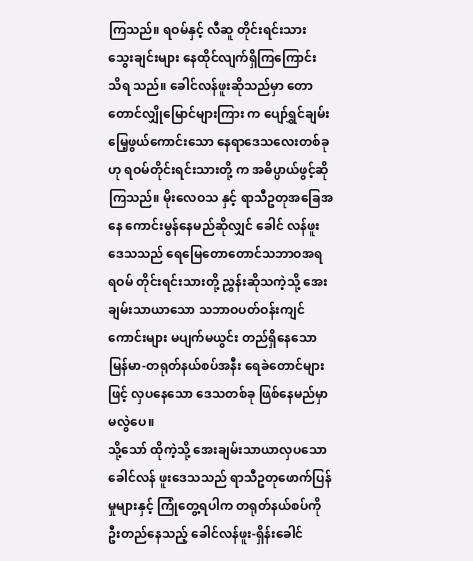ကြသည်။ ရဝမ်နှင့် လီဆူ တိုင်းရင်းသား သွေးချင်းများ နေထိုင်လျက်ရှိကြကြောင်း သိရ သည်။ ခေါင်လန်ဖူးဆိုသည်မှာ တောတောင်လျှိုမြောင်များကြား က ပျော်ရွှင်ချမ်းမြေ့ဖွယ်ကောင်းသော နေရာဒေသလေးတစ်ခုဟု ရဝမ်တိုင်းရင်းသားတို့ က အဓိပ္ပာယ်ဖွင့်ဆိုကြသည်။ မိုးလေဝသ နှင့် ရာသီဥတုအခြေအနေ ကောင်းမွန်နေမည်ဆိုလျှင် ခေါင် လန်ဖူးဒေသသည် ရေမြေတောတောင်သဘာဝအရ ရဝမ် တိုင်းရင်းသားတို့ ညွှန်းဆိုသကဲ့သို့ အေးချမ်းသာယာသော သဘာဝပတ်ဝန်းကျင် ကောင်းများ မပျက်မယွင်း တည်ရှိနေသော မြန်မာ-တရုတ်နယ်စပ်အနီး ရေခဲတောင်များဖြင့် လှပနေသော ဒေသတစ်ခု ဖြစ်နေမည်မှာ မလွဲပေ။
သို့သော် ထိုကဲ့သို့ အေးချမ်းသာယာလှပသော ခေါင်လန် ဖူးဒေသသည် ရာသီဥတုဖောက်ပြန်မှုများနှင့် ကြုံတွေ့ရပါက တရုတ်နယ်စပ်ကို ဦးတည်နေသည့် ခေါင်လန်ဖူး-ရှိန်းခေါင်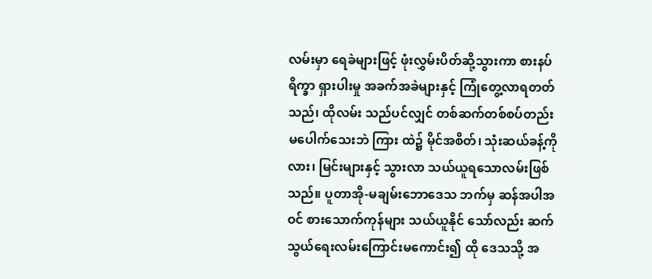လမ်းမှာ ရေခဲများဖြင့် ဖုံးလွှမ်းပိတ်ဆို့သွားကာ စားနပ်ရိက္ခာ ရှားပါးမှု အခက်အခဲများနှင့် ကြုံတွေ့လာရတတ်သည်၊ ထိုလမ်း သည်ပင်လျှင် တစ်ဆက်တစ်စပ်တည်း မပေါက်သေးဘဲ ကြား ထဲ၌ မိုင်အစိတ်၊ သုံးဆယ်ခန့်ကို လား၊ မြင်းများနှင့် သွားလာ သယ်ယူရသောလမ်းဖြစ်သည်။ ပူတာအို-မချမ်းဘောဒေသ ဘက်မှ ဆန်အပါအဝင် စားသောက်ကုန်များ သယ်ယူနိုင် သော်လည်း ဆက်သွယ်ရေးလမ်းကြောင်းမကောင်း၍ ထို ဒေသသို့ အ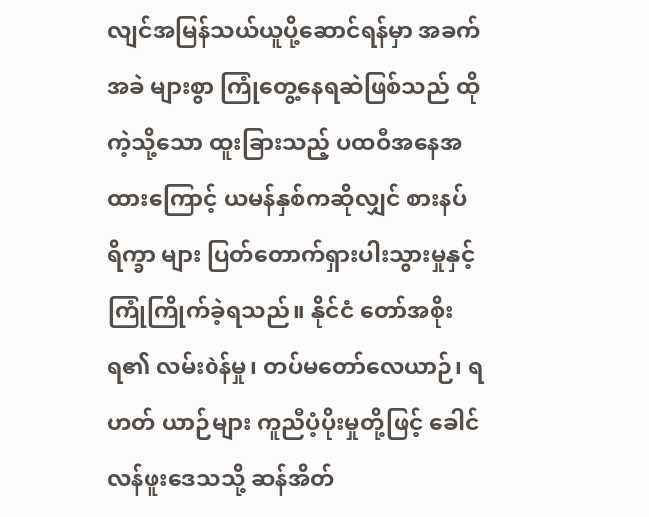လျင်အမြန်သယ်ယူပို့ဆောင်ရန်မှာ အခက်အခဲ များစွာ ကြုံတွေ့နေရဆဲဖြစ်သည် ထိုကဲ့သို့သော ထူးခြားသည့် ပထဝီအနေအထားကြောင့် ယမန်နှစ်ကဆိုလျှင် စားနပ်ရိက္ခာ များ ပြတ်တောက်ရှားပါးသွားမှုနှင့် ကြုံကြိုက်ခဲ့ရသည်။ နိုင်ငံ တော်အစိုးရ၏ လမ်းòန်မှု၊ တပ်မတော်လေယာဉ်၊ ရဟတ် ယာဉ်များ ကူညီပံ့ပိုးမှုတို့ဖြင့် ခေါင်လန်ဖူးဒေသသို့ ဆန်အိတ်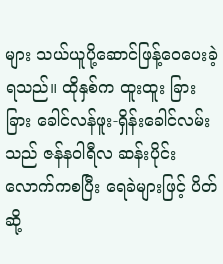များ သယ်ယူပို့ဆောင်ဖြန့်ဝေပေးခဲ့ရသည်။ ထိုနှစ်က ထူးထူး ခြားခြား ခေါင်လန်ဖူး-ရှိန်းခေါင်လမ်းသည် ဇန်နဝါရီလ ဆန်းပိုင်းလောက်ကစပြီး ရေခဲများဖြင့် ပိတ်ဆို့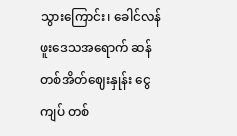သွားကြောင်း၊ ခေါင်လန်ဖူးဒေသအရောက် ဆန်တစ်အိတ်ဈေးနှုန်း ငွေကျပ် တစ်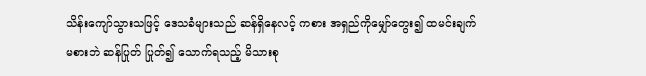သိန်းကျော်သွားသဖြင့် ဒေသခံများသည် ဆန်ရှိနေလင့် ကစား အရှည်ကိုမျှော်တွေး၍ ထမင်းချက်မစားဘဲ ဆန်ပြုတ် ပြုတ်၍ သောက်ရသည့် မိသားစု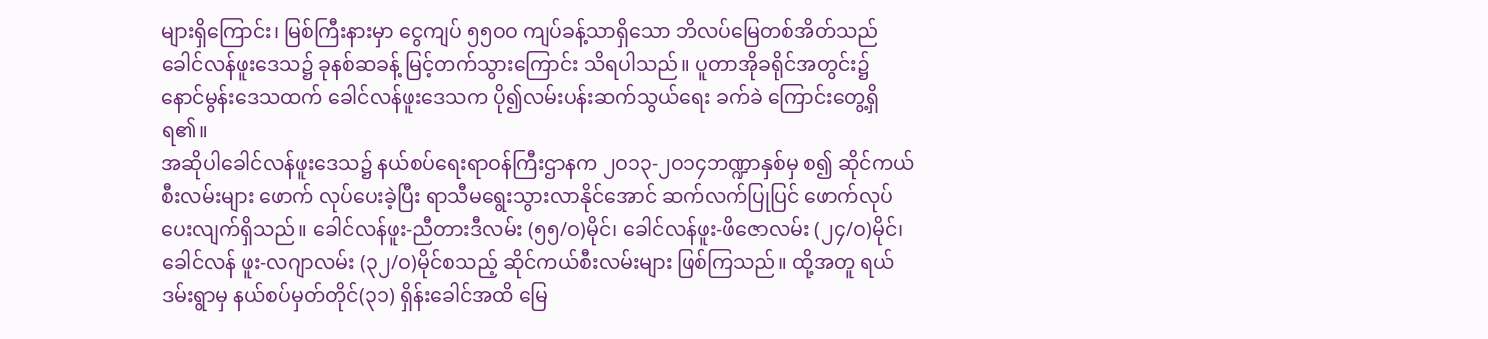များရှိကြောင်း၊ မြစ်ကြီးနားမှာ ငွေကျပ် ၅၅ဝဝ ကျပ်ခန့်သာရှိသော ဘိလပ်မြေတစ်အိတ်သည် ခေါင်လန်ဖူးဒေသ၌ ခုနစ်ဆခန့် မြင့်တက်သွားကြောင်း သိရပါသည်။ ပူတာအိုခရိုင်အတွင်း၌ နောင်မွန်းဒေသထက် ခေါင်လန်ဖူးဒေသက ပို၍လမ်းပန်းဆက်သွယ်ရေး ခက်ခဲ ကြောင်းတွေ့ရှိရ၏။
အဆိုပါခေါင်လန်ဖူးဒေသ၌ နယ်စပ်ရေးရာဝန်ကြီးဌာနက ၂ဝ၁၃-၂ဝ၁၄ဘဏ္ဍာနှစ်မှ စ၍ ဆိုင်ကယ်စီးလမ်းများ ဖောက် လုပ်ပေးခဲ့ပြီး ရာသီမရွေးသွားလာနိုင်အောင် ဆက်လက်ပြုပြင် ဖောက်လုပ်ပေးလျက်ရှိသည်။ ခေါင်လန်ဖူး-ညီတားဒီလမ်း (၅၅/ဝ)မိုင်၊ ခေါင်လန်ဖူး-ဖိဇောလမ်း (၂၄/ဝ)မိုင်၊ ခေါင်လန် ဖူး-လဂျာလမ်း (၃၂/ဝ)မိုင်စသည့် ဆိုင်ကယ်စီးလမ်းများ ဖြစ်ကြသည်။ ထို့အတူ ရယ်ဒမ်းရွာမှ နယ်စပ်မှတ်တိုင်(၃၁) ရှိန်းခေါင်အထိ မြေ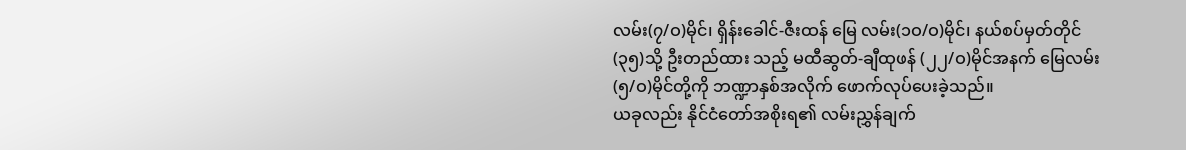လမ်း(၇/ဝ)မိုင်၊ ရှိန်းခေါင်-ဇီးထန် မြေ လမ်း(၁ဝ/ဝ)မိုင်၊ နယ်စပ်မှတ်တိုင်(၃၅)သို့ ဦးတည်ထား သည့် မထီဆွတ်-ချီထုဖန် (၂၂/ဝ)မိုင်အနက် မြေလမ်း (၅/ဝ)မိုင်တို့ကို ဘဏ္ဍာနှစ်အလိုက် ဖောက်လုပ်ပေးခဲ့သည်။
ယခုလည်း နိုင်ငံတော်အစိုးရ၏ လမ်းညွှန်ချက်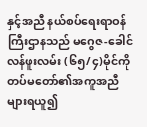နှင့်အညီ နယ်စပ်ရေးရာဝန်ကြီးဌာနသည် မဂွေဇ-ခေါင်လန်ဖူးလမ်း (၆၅/၄)မိုင်ကို တပ်မတော်၏အကူအညီများရယူ၍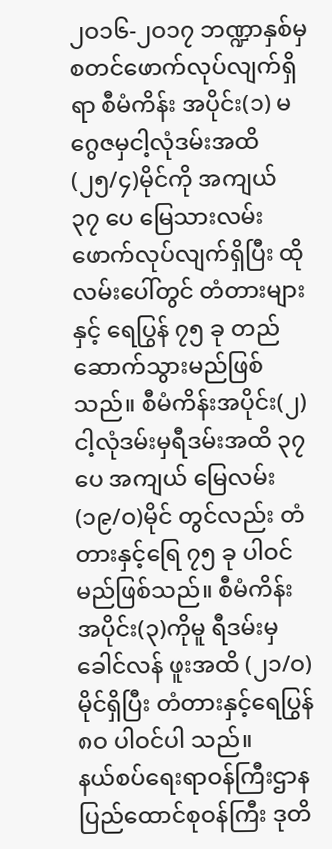၂ဝ၁၆-၂ဝ၁၇ ဘဏ္ဍာနှစ်မှ စတင်ဖောက်လုပ်လျက်ရှိရာ စီမံကိန်း အပိုင်း(၁) မဂွေဇမှငါ့လုံဒမ်းအထိ (၂၅/၄)မိုင်ကို အကျယ် ၃၇ ပေ မြေသားလမ်းဖောက်လုပ်လျက်ရှိပြီး ထိုလမ်းပေါ်တွင် တံတားများနှင့် ရေပြွန် ၇၅ ခု တည်ဆောက်သွားမည်ဖြစ်သည်။ စီမံကိန်းအပိုင်း(၂) ငါ့လုံဒမ်းမှရီဒမ်းအထိ ၃၇ ပေ အကျယ် မြေလမ်း(၁၉/ဝ)မိုင် တွင်လည်း တံတားနှင့်ရြေ ၇၅ ခု ပါဝင်မည်ဖြစ်သည်။ စီမံကိန်းအပိုင်း(၃)ကိုမူ ရီဒမ်းမှ ခေါင်လန် ဖူးအထိ (၂၁/ဝ)မိုင်ရှိပြီး တံတားနှင့်ရေပြွန် ၈ဝ ပါဝင်ပါ သည်။
နယ်စပ်ရေးရာဝန်ကြီးဌာန ပြည်ထောင်စုဝန်ကြီး ဒုတိ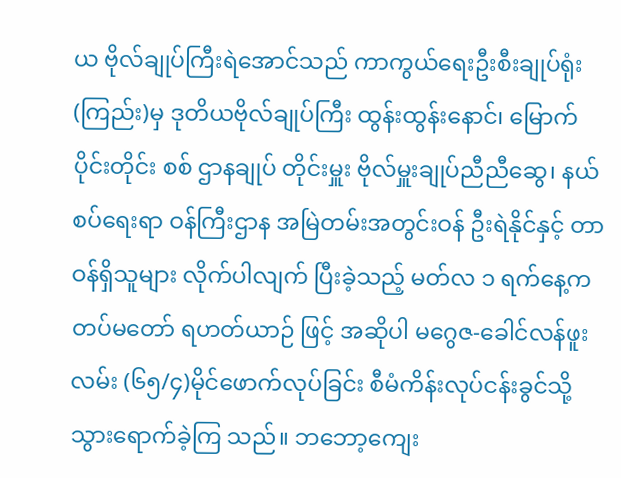ယ ဗိုလ်ချုပ်ကြီးရဲအောင်သည် ကာကွယ်ရေးဦးစီးချုပ်ရုံး(ကြည်း)မှ ဒုတိယဗိုလ်ချုပ်ကြီး ထွန်းထွန်းနောင်၊ မြောက်ပိုင်းတိုင်း စစ် ဌာနချုပ် တိုင်းမှူး ဗိုလ်မှူးချုပ်ညီညီဆွေ၊ နယ်စပ်ရေးရာ ဝန်ကြီးဌာန အမြဲတမ်းအတွင်းဝန် ဦးရဲနိုင်နှင့် တာဝန်ရှိသူများ လိုက်ပါလျက် ပြီးခဲ့သည့် မတ်လ ၁ ရက်နေ့က တပ်မတော် ရဟတ်ယာဉ် ဖြင့် အဆိုပါ မဂွေဇ-ခေါင်လန်ဖူးလမ်း (၆၅/၄)မိုင်ဖောက်လုပ်ခြင်း စီမံကိန်းလုပ်ငန်းခွင်သို့ သွားရောက်ခဲ့ကြ သည်။ ဘဘော့ကျေး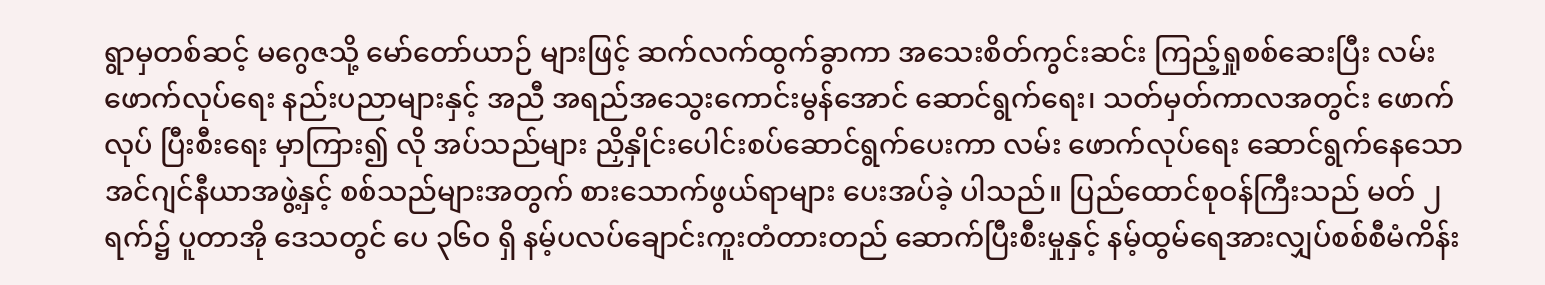ရွာမှတစ်ဆင့် မဂွေဇသို့ မော်တော်ယာဉ် များဖြင့် ဆက်လက်ထွက်ခွာကာ အသေးစိတ်ကွင်းဆင်း ကြည့်ရှုစစ်ဆေးပြီး လမ်းဖောက်လုပ်ရေး နည်းပညာများနှင့် အညီ အရည်အသွေးကောင်းမွန်အောင် ဆောင်ရွက်ရေး၊ သတ်မှတ်ကာလအတွင်း ဖောက်လုပ် ပြီးစီးရေး မှာကြား၍ လို အပ်သည်များ ညှိနှိုင်းပေါင်းစပ်ဆောင်ရွက်ပေးကာ လမ်း ဖောက်လုပ်ရေး ဆောင်ရွက်နေသော အင်ဂျင်နီယာအဖွဲ့နှင့် စစ်သည်များအတွက် စားသောက်ဖွယ်ရာများ ပေးအပ်ခဲ့ ပါသည်။ ပြည်ထောင်စုဝန်ကြီးသည် မတ် ၂ ရက်၌ ပူတာအို ဒေသတွင် ပေ ၃၆ဝ ရှိ နမ့်ပလပ်ချောင်းကူးတံတားတည် ဆောက်ပြီးစီးမှုနှင့် နမ့်ထွမ်ရေအားလျှပ်စစ်စီမံကိန်း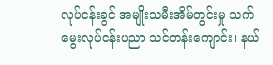လုပ်ငန်းခွင် အမျိုးသမီးအိမ်တွင်းမှု သက်မွေးလုပ်ငန်းပညာ သင်တန်းကျောင်း၊ နယ်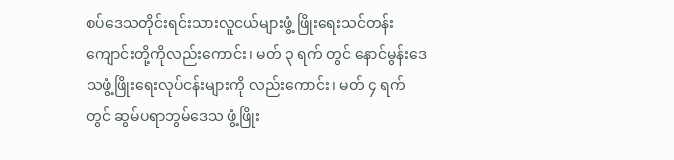စပ်ဒေသတိုင်းရင်းသားလူငယ်များဖွံ့ ဖြိုးရေးသင်တန်းကျောင်းတို့ကိုလည်းကောင်း၊ မတ် ၃ ရက် တွင် နောင်မွန်းဒေသဖွံ့ဖြိုးရေးလုပ်ငန်းများကို လည်းကောင်း၊ မတ် ၄ ရက်တွင် ဆွမ်ပရာဘွမ်ဒေသ ဖွံ့ဖြိုး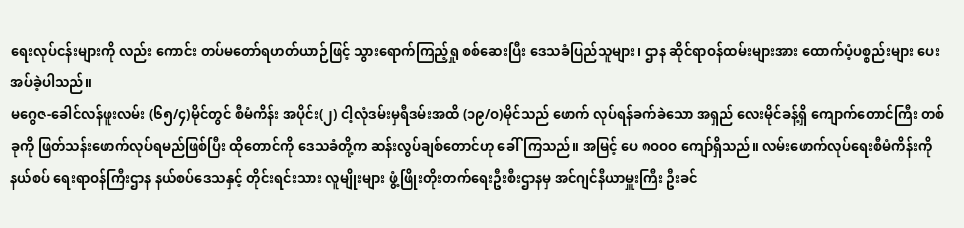ရေးလုပ်ငန်းများကို လည်း ကောင်း တပ်မတော်ရဟတ်ယာဉ်ဖြင့် သွားရောက်ကြည့်ရှု စစ်ဆေးပြီး ဒေသခံပြည်သူများ၊ ဌာန ဆိုင်ရာဝန်ထမ်းများအား ထောက်ပံ့ပစ္စည်းများ ပေးအပ်ခဲ့ပါသည်။
မဂွေဇ-ခေါင်လန်ဖူးလမ်း (၆၅/၄)မိုင်တွင် စီမံကိန်း အပိုင်း(၂) ငါ့လုံဒမ်းမှရီဒမ်းအထိ (၁၉/ဝ)မိုင်သည် ဖောက် လုပ်ရန်ခက်ခဲသော အရှည် လေးမိုင်ခန့်ရှိ ကျောက်တောင်ကြီး တစ်ခုကို ဖြတ်သန်းဖောက်လုပ်ရမည်ဖြစ်ပြီး ထိုတောင်ကို ဒေသခံတို့က ဆန်းလွပ်ချစ်တောင်ဟု ခေါ်ကြသည်။ အမြင့် ပေ ၈ဝဝဝ ကျော်ရှိသည်။ လမ်းဖောက်လုပ်ရေးစီမံကိန်းကို နယ်စပ် ရေးရာဝန်ကြီးဌာန နယ်စပ်ဒေသနှင့် တိုင်းရင်းသား လူမျိုးများ ဖွံ့ဖြိုးတိုးတက်ရေးဦးစီးဌာနမှ အင်ဂျင်နီယာမှူးကြီး ဦးခင်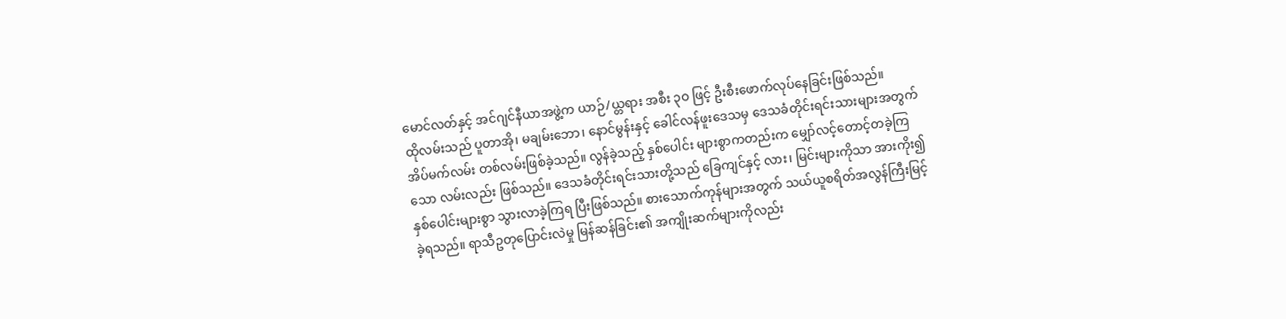မောင်လတ်နှင့် အင်ဂျင်နီယာအဖွဲ့က ယာဉ်/ယ္တရား အစီး ၃ဝ ဖြင့် ဦးစီးဖောက်လုပ်နေခြင်းဖြစ်သည်။
ထိုလမ်းသည် ပူတာအို၊ မချမ်းဘော၊ နောင်မွန်းနှင့် ခေါင်လန်ဖူးဒေသမှ ဒေသခံတိုင်းရင်းသားများအတွက် အိပ်မက်လမ်း တစ်လမ်းဖြစ်ခဲ့သည်။ လွန်ခဲ့သည့် နှစ်ပေါင်း များစွာကတည်းက မျှော်လင့်တောင့်တခဲ့ကြသော လမ်းလည်း ဖြစ်သည်။ ဒေသခံတိုင်းရင်းသားတို့သည် ခြေကျင်နှင့် လား၊ မြင်းများကိုသာ အားကိုး၍နှစ်ပေါင်းများစွာ သွားလာခဲ့ကြရ ပြီးဖြစ်သည်။ စားသောက်ကုန်များအတွက် သယ်ယူစရိတ်အလွန်ကြီးမြင့်ခဲ့ရသည်။ ရာသီဥတုပြောင်းလဲမှု မြန်ဆန်ခြင်း၏ အကျိုးဆက်များကိုလည်း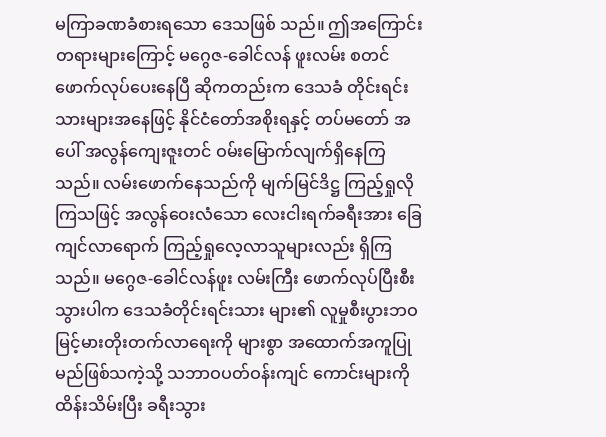မကြာခဏခံစားရသော ဒေသဖြစ် သည်။ ဤအကြောင်းတရားများကြောင့် မဂွေဇ-ခေါင်လန် ဖူးလမ်း စတင်ဖောက်လုပ်ပေးနေပြီ ဆိုကတည်းက ဒေသခံ တိုင်းရင်းသားများအနေဖြင့် နိုင်ငံတော်အစိုးရနှင့် တပ်မတော် အပေါ် အလွန်ကျေးဇူးတင် ဝမ်းမြောက်လျက်ရှိနေကြသည်။ လမ်းဖောက်နေသည်ကို မျက်မြင်ဒိဋ္ဌ ကြည့်ရှုလိုကြသဖြင့် အလွန်ဝေးလံသော လေးငါးရက်ခရီးအား ခြေကျင်လာရောက် ကြည့်ရှုလေ့လာသူများလည်း ရှိကြသည်။ မဂွေဇ-ခေါင်လန်ဖူး လမ်းကြီး ဖောက်လုပ်ပြီးစီးသွားပါက ဒေသခံတိုင်းရင်းသား များ၏ လူမှုစီးပွားဘဝ မြင့်မားတိုးတက်လာရေးကို များစွာ အထောက်အကူပြုမည်ဖြစ်သကဲ့သို့ သဘာဝပတ်ဝန်းကျင် ကောင်းများကိုထိန်းသိမ်းပြီး ခရီးသွား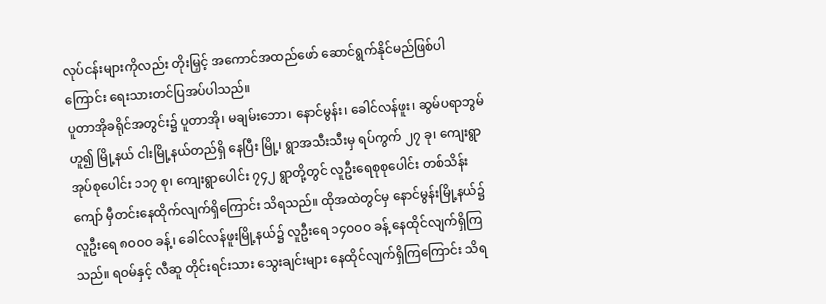လုပ်ငန်းများကိုလည်း တိုးမြှင့် အကောင်အထည်ဖော် ဆောင်ရွက်နိုင်မည်ဖြစ်ပါ ကြောင်း ရေးသားတင်ပြအပ်ပါသည်။
ပူတာအိုခရိုင်အတွင်း၌ ပူတာအို၊ မချမ်းဘော၊ နောင်မွန်း၊ ခေါင်လန်ဖူး၊ ဆွမ်ပရာဘွမ်ဟူ၍ မြို့နယ် ငါးမြို့နယ်တည်ရှိ နေပြီး မြို့၊ ရွာအသီးသီးမှ ရပ်ကွက် ၂၇ ခု၊ ကျေးရွာအုပ်စုပေါင်း ၁၁၇ စု၊ ကျေးရွာပေါင်း ၇၄၂ ရွာတို့တွင် လူဦးရေစုစုပေါင်း တစ်သိန်း ကျော် မှီတင်းနေထိုက်လျက်ရှိကြောင်း သိရသည်။ ထိုအထဲတွင်မှ နောင်မွန်းမြို့နယ်၌ လူဦးရေ ၈ဝဝဝ ခန့်၊ ခေါင်လန်ဖူးမြို့နယ်၌ လူဦးရေ ၁၄ဝဝဝ ခန့် နေထိုင်လျက်ရှိကြသည်။ ရဝမ်နှင့် လီဆူ တိုင်းရင်းသား သွေးချင်းများ နေထိုင်လျက်ရှိကြကြောင်း သိရ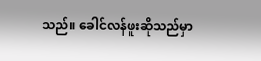သည်။ ခေါင်လန်ဖူးဆိုသည်မှာ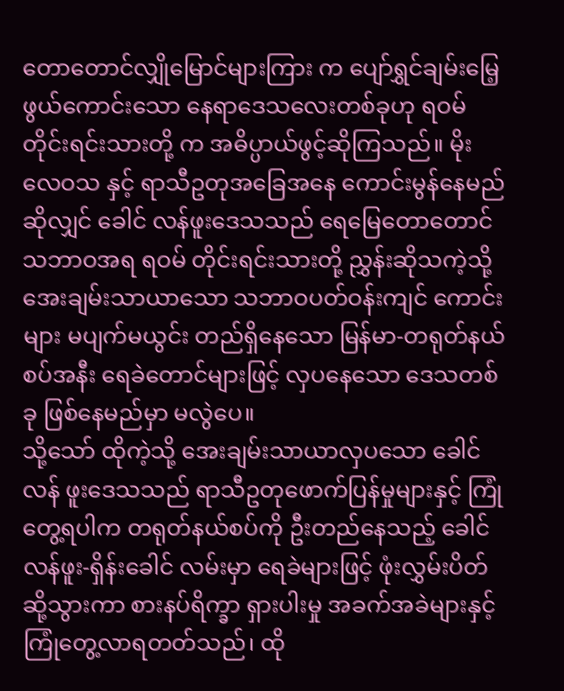တောတောင်လျှိုမြောင်များကြား က ပျော်ရွှင်ချမ်းမြေ့ဖွယ်ကောင်းသော နေရာဒေသလေးတစ်ခုဟု ရဝမ်တိုင်းရင်းသားတို့ က အဓိပ္ပာယ်ဖွင့်ဆိုကြသည်။ မိုးလေဝသ နှင့် ရာသီဥတုအခြေအနေ ကောင်းမွန်နေမည်ဆိုလျှင် ခေါင် လန်ဖူးဒေသသည် ရေမြေတောတောင်သဘာဝအရ ရဝမ် တိုင်းရင်းသားတို့ ညွှန်းဆိုသကဲ့သို့ အေးချမ်းသာယာသော သဘာဝပတ်ဝန်းကျင် ကောင်းများ မပျက်မယွင်း တည်ရှိနေသော မြန်မာ-တရုတ်နယ်စပ်အနီး ရေခဲတောင်များဖြင့် လှပနေသော ဒေသတစ်ခု ဖြစ်နေမည်မှာ မလွဲပေ။
သို့သော် ထိုကဲ့သို့ အေးချမ်းသာယာလှပသော ခေါင်လန် ဖူးဒေသသည် ရာသီဥတုဖောက်ပြန်မှုများနှင့် ကြုံတွေ့ရပါက တရုတ်နယ်စပ်ကို ဦးတည်နေသည့် ခေါင်လန်ဖူး-ရှိန်းခေါင် လမ်းမှာ ရေခဲများဖြင့် ဖုံးလွှမ်းပိတ်ဆို့သွားကာ စားနပ်ရိက္ခာ ရှားပါးမှု အခက်အခဲများနှင့် ကြုံတွေ့လာရတတ်သည်၊ ထို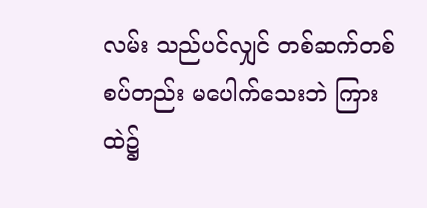လမ်း သည်ပင်လျှင် တစ်ဆက်တစ်စပ်တည်း မပေါက်သေးဘဲ ကြား ထဲ၌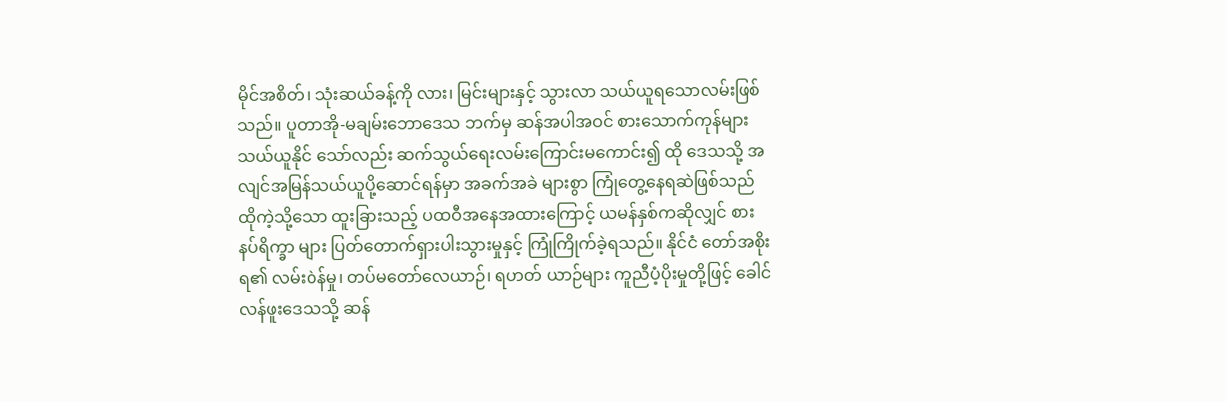မိုင်အစိတ်၊ သုံးဆယ်ခန့်ကို လား၊ မြင်းများနှင့် သွားလာ သယ်ယူရသောလမ်းဖြစ်သည်။ ပူတာအို-မချမ်းဘောဒေသ ဘက်မှ ဆန်အပါအဝင် စားသောက်ကုန်များ သယ်ယူနိုင် သော်လည်း ဆက်သွယ်ရေးလမ်းကြောင်းမကောင်း၍ ထို ဒေသသို့ အလျင်အမြန်သယ်ယူပို့ဆောင်ရန်မှာ အခက်အခဲ များစွာ ကြုံတွေ့နေရဆဲဖြစ်သည် ထိုကဲ့သို့သော ထူးခြားသည့် ပထဝီအနေအထားကြောင့် ယမန်နှစ်ကဆိုလျှင် စားနပ်ရိက္ခာ များ ပြတ်တောက်ရှားပါးသွားမှုနှင့် ကြုံကြိုက်ခဲ့ရသည်။ နိုင်ငံ တော်အစိုးရ၏ လမ်းòန်မှု၊ တပ်မတော်လေယာဉ်၊ ရဟတ် ယာဉ်များ ကူညီပံ့ပိုးမှုတို့ဖြင့် ခေါင်လန်ဖူးဒေသသို့ ဆန်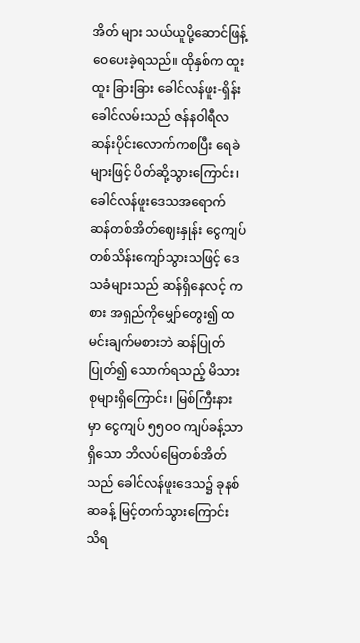အိတ် များ သယ်ယူပို့ဆောင်ဖြန့်ဝေပေးခဲ့ရသည်။ ထိုနှစ်က ထူးထူး ခြားခြား ခေါင်လန်ဖူး-ရှိန်းခေါင်လမ်းသည် ဇန်နဝါရီလ ဆန်းပိုင်းလောက်ကစပြီး ရေခဲများဖြင့် ပိတ်ဆို့သွားကြောင်း၊ ခေါင်လန်ဖူးဒေသအရောက် ဆန်တစ်အိတ်ဈေးနှုန်း ငွေကျပ် တစ်သိန်းကျော်သွားသဖြင့် ဒေသခံများသည် ဆန်ရှိနေလင့် ကစား အရှည်ကိုမျှော်တွေး၍ ထမင်းချက်မစားဘဲ ဆန်ပြုတ် ပြုတ်၍ သောက်ရသည့် မိသားစုများရှိကြောင်း၊ မြစ်ကြီးနားမှာ ငွေကျပ် ၅၅ဝဝ ကျပ်ခန့်သာရှိသော ဘိလပ်မြေတစ်အိတ်သည် ခေါင်လန်ဖူးဒေသ၌ ခုနစ်ဆခန့် မြင့်တက်သွားကြောင်း သိရ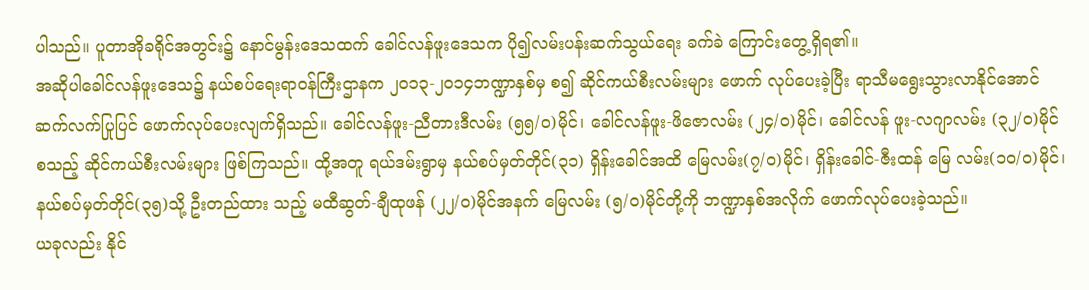ပါသည်။ ပူတာအိုခရိုင်အတွင်း၌ နောင်မွန်းဒေသထက် ခေါင်လန်ဖူးဒေသက ပို၍လမ်းပန်းဆက်သွယ်ရေး ခက်ခဲ ကြောင်းတွေ့ရှိရ၏။
အဆိုပါခေါင်လန်ဖူးဒေသ၌ နယ်စပ်ရေးရာဝန်ကြီးဌာနက ၂ဝ၁၃-၂ဝ၁၄ဘဏ္ဍာနှစ်မှ စ၍ ဆိုင်ကယ်စီးလမ်းများ ဖောက် လုပ်ပေးခဲ့ပြီး ရာသီမရွေးသွားလာနိုင်အောင် ဆက်လက်ပြုပြင် ဖောက်လုပ်ပေးလျက်ရှိသည်။ ခေါင်လန်ဖူး-ညီတားဒီလမ်း (၅၅/ဝ)မိုင်၊ ခေါင်လန်ဖူး-ဖိဇောလမ်း (၂၄/ဝ)မိုင်၊ ခေါင်လန် ဖူး-လဂျာလမ်း (၃၂/ဝ)မိုင်စသည့် ဆိုင်ကယ်စီးလမ်းများ ဖြစ်ကြသည်။ ထို့အတူ ရယ်ဒမ်းရွာမှ နယ်စပ်မှတ်တိုင်(၃၁) ရှိန်းခေါင်အထိ မြေလမ်း(၇/ဝ)မိုင်၊ ရှိန်းခေါင်-ဇီးထန် မြေ လမ်း(၁ဝ/ဝ)မိုင်၊ နယ်စပ်မှတ်တိုင်(၃၅)သို့ ဦးတည်ထား သည့် မထီဆွတ်-ချီထုဖန် (၂၂/ဝ)မိုင်အနက် မြေလမ်း (၅/ဝ)မိုင်တို့ကို ဘဏ္ဍာနှစ်အလိုက် ဖောက်လုပ်ပေးခဲ့သည်။
ယခုလည်း နိုင်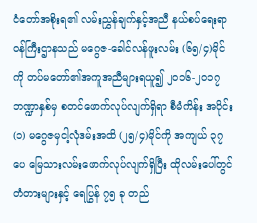ငံတော်အစိုးရ၏ လမ်းညွှန်ချက်နှင့်အညီ နယ်စပ်ရေးရာဝန်ကြီးဌာနသည် မဂွေဇ-ခေါင်လန်ဖူးလမ်း (၆၅/၄)မိုင်ကို တပ်မတော်၏အကူအညီများရယူ၍ ၂ဝ၁၆-၂ဝ၁၇ ဘဏ္ဍာနှစ်မှ စတင်ဖောက်လုပ်လျက်ရှိရာ စီမံကိန်း အပိုင်း(၁) မဂွေဇမှငါ့လုံဒမ်းအထိ (၂၅/၄)မိုင်ကို အကျယ် ၃၇ ပေ မြေသားလမ်းဖောက်လုပ်လျက်ရှိပြီး ထိုလမ်းပေါ်တွင် တံတားများနှင့် ရေပြွန် ၇၅ ခု တည်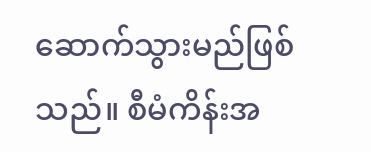ဆောက်သွားမည်ဖြစ်သည်။ စီမံကိန်းအ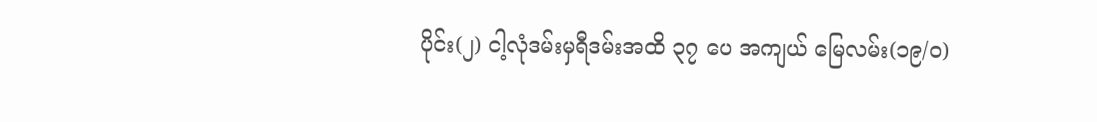ပိုင်း(၂) ငါ့လုံဒမ်းမှရီဒမ်းအထိ ၃၇ ပေ အကျယ် မြေလမ်း(၁၉/ဝ)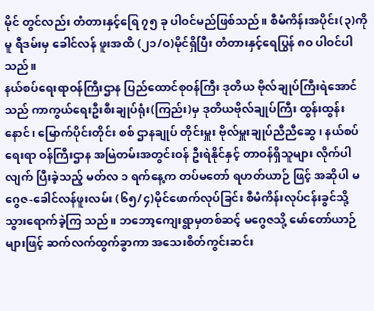မိုင် တွင်လည်း တံတားနှင့်ရြေ ၇၅ ခု ပါဝင်မည်ဖြစ်သည်။ စီမံကိန်းအပိုင်း(၃)ကိုမူ ရီဒမ်းမှ ခေါင်လန် ဖူးအထိ (၂၁/ဝ)မိုင်ရှိပြီး တံတားနှင့်ရေပြွန် ၈ဝ ပါဝင်ပါ သည်။
နယ်စပ်ရေးရာဝန်ကြီးဌာန ပြည်ထောင်စုဝန်ကြီး ဒုတိယ ဗိုလ်ချုပ်ကြီးရဲအောင်သည် ကာကွယ်ရေးဦးစီးချုပ်ရုံး(ကြည်း)မှ ဒုတိယဗိုလ်ချုပ်ကြီး ထွန်းထွန်းနောင်၊ မြောက်ပိုင်းတိုင်း စစ် ဌာနချုပ် တိုင်းမှူး ဗိုလ်မှူးချုပ်ညီညီဆွေ၊ နယ်စပ်ရေးရာ ဝန်ကြီးဌာန အမြဲတမ်းအတွင်းဝန် ဦးရဲနိုင်နှင့် တာဝန်ရှိသူများ လိုက်ပါလျက် ပြီးခဲ့သည့် မတ်လ ၁ ရက်နေ့က တပ်မတော် ရဟတ်ယာဉ် ဖြင့် အဆိုပါ မဂွေဇ-ခေါင်လန်ဖူးလမ်း (၆၅/၄)မိုင်ဖောက်လုပ်ခြင်း စီမံကိန်းလုပ်ငန်းခွင်သို့ သွားရောက်ခဲ့ကြ သည်။ ဘဘော့ကျေးရွာမှတစ်ဆင့် မဂွေဇသို့ မော်တော်ယာဉ် များဖြင့် ဆက်လက်ထွက်ခွာကာ အသေးစိတ်ကွင်းဆင်း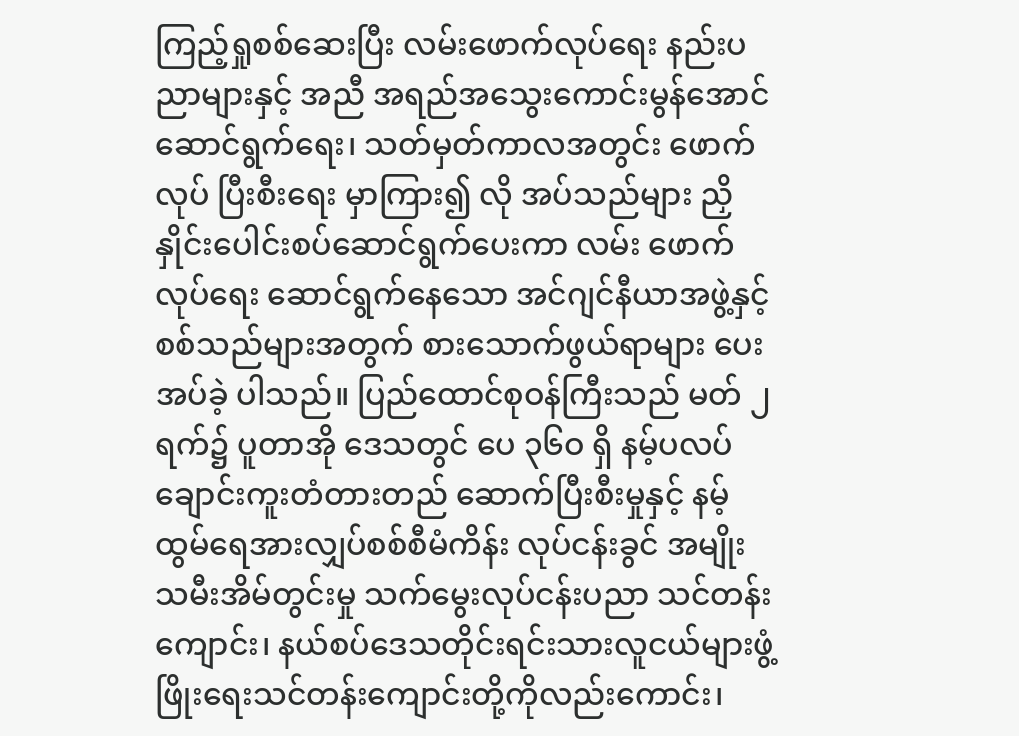ကြည့်ရှုစစ်ဆေးပြီး လမ်းဖောက်လုပ်ရေး နည်းပညာများနှင့် အညီ အရည်အသွေးကောင်းမွန်အောင် ဆောင်ရွက်ရေး၊ သတ်မှတ်ကာလအတွင်း ဖောက်လုပ် ပြီးစီးရေး မှာကြား၍ လို အပ်သည်များ ညှိနှိုင်းပေါင်းစပ်ဆောင်ရွက်ပေးကာ လမ်း ဖောက်လုပ်ရေး ဆောင်ရွက်နေသော အင်ဂျင်နီယာအဖွဲ့နှင့် စစ်သည်များအတွက် စားသောက်ဖွယ်ရာများ ပေးအပ်ခဲ့ ပါသည်။ ပြည်ထောင်စုဝန်ကြီးသည် မတ် ၂ ရက်၌ ပူတာအို ဒေသတွင် ပေ ၃၆ဝ ရှိ နမ့်ပလပ်ချောင်းကူးတံတားတည် ဆောက်ပြီးစီးမှုနှင့် နမ့်ထွမ်ရေအားလျှပ်စစ်စီမံကိန်း လုပ်ငန်းခွင် အမျိုးသမီးအိမ်တွင်းမှု သက်မွေးလုပ်ငန်းပညာ သင်တန်းကျောင်း၊ နယ်စပ်ဒေသတိုင်းရင်းသားလူငယ်များဖွံ့ ဖြိုးရေးသင်တန်းကျောင်းတို့ကိုလည်းကောင်း၊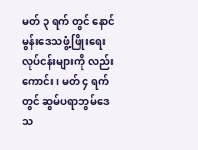မတ် ၃ ရက် တွင် နောင်မွန်းဒေသဖွံ့ဖြိုးရေးလုပ်ငန်းများကို လည်းကောင်း၊ မတ် ၄ ရက်တွင် ဆွမ်ပရာဘွမ်ဒေသ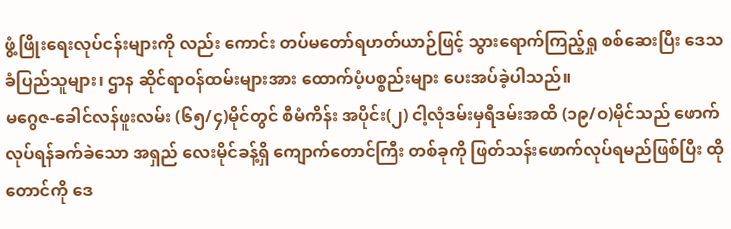ဖွံ့ဖြိုးရေးလုပ်ငန်းများကို လည်း ကောင်း တပ်မတော်ရဟတ်ယာဉ်ဖြင့် သွားရောက်ကြည့်ရှု စစ်ဆေးပြီး ဒေသခံပြည်သူများ၊ ဌာန ဆိုင်ရာဝန်ထမ်းများအား ထောက်ပံ့ပစ္စည်းများ ပေးအပ်ခဲ့ပါသည်။
မဂွေဇ-ခေါင်လန်ဖူးလမ်း (၆၅/၄)မိုင်တွင် စီမံကိန်း အပိုင်း(၂) ငါ့လုံဒမ်းမှရီဒမ်းအထိ (၁၉/ဝ)မိုင်သည် ဖောက် လုပ်ရန်ခက်ခဲသော အရှည် လေးမိုင်ခန့်ရှိ ကျောက်တောင်ကြီး တစ်ခုကို ဖြတ်သန်းဖောက်လုပ်ရမည်ဖြစ်ပြီး ထိုတောင်ကို ဒေ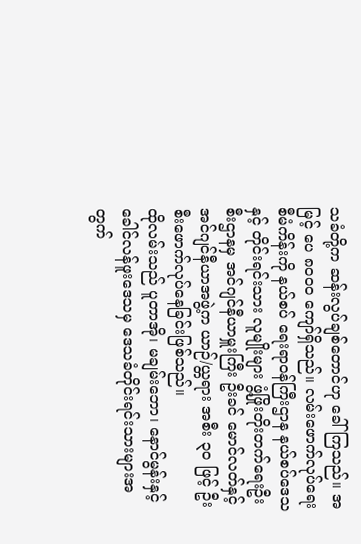သခံတို့က ဆန်းလွပ်ချစ်တောင်ဟု ခေါ်ကြသည်။ အမြင့် ပေ ၈ဝဝဝ ကျော်ရှိသည်။ လမ်းဖောက်လုပ်ရေးစီမံကိန်းကို နယ်စပ် ရေးရာဝန်ကြီးဌာန နယ်စပ်ဒေသနှင့် တိုင်းရင်းသား လူမျိုးများ ဖွံ့ဖြိုးတိုးတက်ရေးဦးစီးဌာနမှ အင်ဂျင်နီယာမှူးကြီး ဦးခင် မောင်လတ်နှင့် အင်ဂျင်နီယာအဖွဲ့က ယာဉ်/ယ္တရား အစီး ၃ဝ ဖြင့် ဦးစီးဖောက်လုပ်နေခြင်းဖြစ်သည်။
ထိုလမ်းသည် ပူတာအို၊ မချမ်းဘော၊ နောင်မွန်းနှင့် ခေါင်လန်ဖူးဒေသမှ ဒေသခံတိုင်းရင်းသားများအတွက်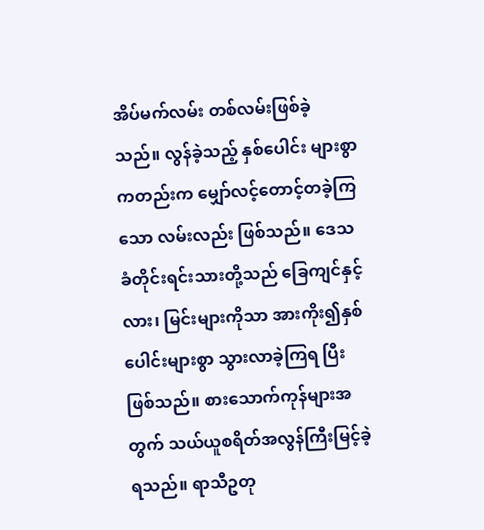အိပ်မက်လမ်း တစ်လမ်းဖြစ်ခဲ့သည်။ လွန်ခဲ့သည့် နှစ်ပေါင်း များစွာကတည်းက မျှော်လင့်တောင့်တခဲ့ကြသော လမ်းလည်း ဖြစ်သည်။ ဒေသခံတိုင်းရင်းသားတို့သည် ခြေကျင်နှင့် လား၊ မြင်းများကိုသာ အားကိုး၍နှစ်ပေါင်းများစွာ သွားလာခဲ့ကြရ ပြီးဖြစ်သည်။ စားသောက်ကုန်များအတွက် သယ်ယူစရိတ်အလွန်ကြီးမြင့်ခဲ့ရသည်။ ရာသီဥတု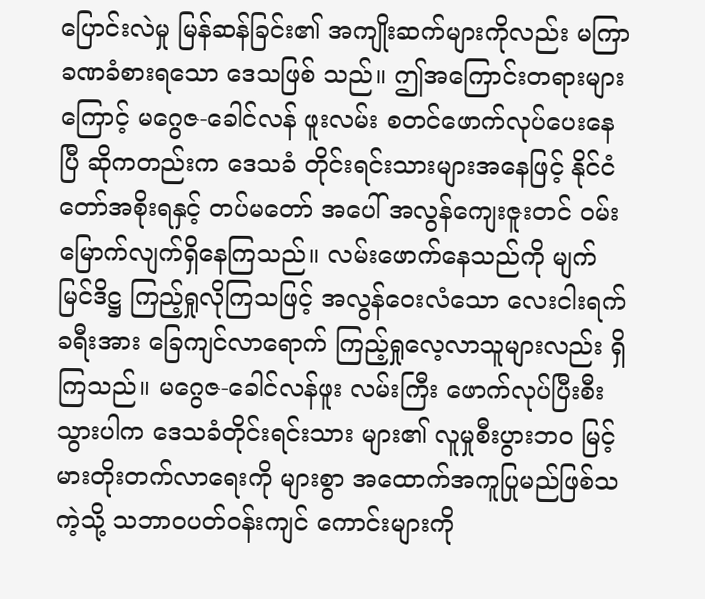ပြောင်းလဲမှု မြန်ဆန်ခြင်း၏ အကျိုးဆက်များကိုလည်း မကြာခဏခံစားရသော ဒေသဖြစ် သည်။ ဤအကြောင်းတရားများကြောင့် မဂွေဇ-ခေါင်လန် ဖူးလမ်း စတင်ဖောက်လုပ်ပေးနေပြီ ဆိုကတည်းက ဒေသခံ တိုင်းရင်းသားများအနေဖြင့် နိုင်ငံတော်အစိုးရနှင့် တပ်မတော် အပေါ် အလွန်ကျေးဇူးတင် ဝမ်းမြောက်လျက်ရှိနေကြသည်။ လမ်းဖောက်နေသည်ကို မျက်မြင်ဒိဋ္ဌ ကြည့်ရှုလိုကြသဖြင့် အလွန်ဝေးလံသော လေးငါးရက်ခရီးအား ခြေကျင်လာရောက် ကြည့်ရှုလေ့လာသူများလည်း ရှိကြသည်။ မဂွေဇ-ခေါင်လန်ဖူး လမ်းကြီး ဖောက်လုပ်ပြီးစီးသွားပါက ဒေသခံတိုင်းရင်းသား များ၏ လူမှုစီးပွားဘဝ မြင့်မားတိုးတက်လာရေးကို များစွာ အထောက်အကူပြုမည်ဖြစ်သကဲ့သို့ သဘာဝပတ်ဝန်းကျင် ကောင်းများကို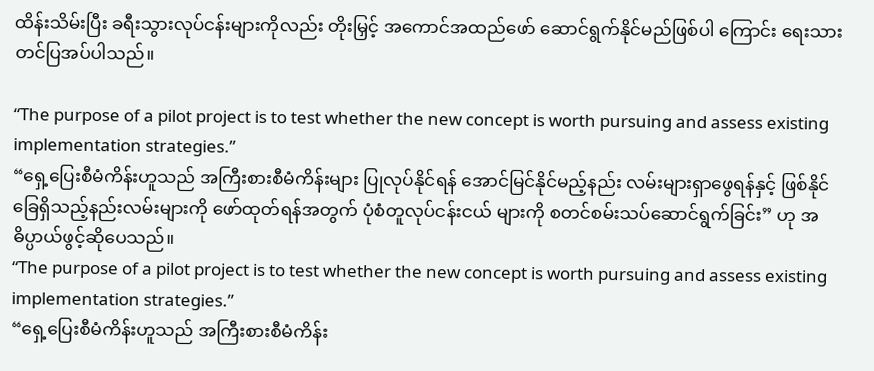ထိန်းသိမ်းပြီး ခရီးသွားလုပ်ငန်းများကိုလည်း တိုးမြှင့် အကောင်အထည်ဖော် ဆောင်ရွက်နိုင်မည်ဖြစ်ပါ ကြောင်း ရေးသားတင်ပြအပ်ပါသည်။

“The purpose of a pilot project is to test whether the new concept is worth pursuing and assess existing implementation strategies.”
“ရှေ့ပြေးစီမံကိန်းဟူသည် အကြီးစားစီမံကိန်းများ ပြုလုပ်နိုင်ရန် အောင်မြင်နိုင်မည့်နည်း လမ်းများရှာဖွေရန်နှင့် ဖြစ်နိုင်ခြေရှိသည့်နည်းလမ်းများကို ဖော်ထုတ်ရန်အတွက် ပုံစံတူလုပ်ငန်းငယ် များကို စတင်စမ်းသပ်ဆောင်ရွက်ခြင်း” ဟု အဓိပ္ပာယ်ဖွင့်ဆိုပေသည်။
“The purpose of a pilot project is to test whether the new concept is worth pursuing and assess existing implementation strategies.”
“ရှေ့ပြေးစီမံကိန်းဟူသည် အကြီးစားစီမံကိန်း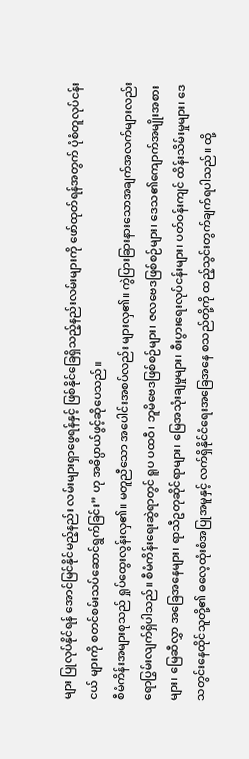များ ပြုလုပ်နိုင်ရန် အောင်မြင်နိုင်မည့်နည်း လမ်းများရှာဖွေရန်နှင့် ဖြစ်နိုင်ခြေရှိသည့်နည်းလမ်းများကို ဖော်ထုတ်ရန်အတွက် ပုံစံတူလုပ်ငန်းငယ် များကို စတင်စမ်းသပ်ဆောင်ရွက်ခြင်း” ဟု အဓိပ္ပာယ်ဖွင့်ဆိုပေသည်။
စီမံကိန်းအများစုသည် ရှုပ်ထွေးလွန်းလှ၏။ မတူညီသော အပေါင်းအစပ်လည်း များလှ၏။ ကွဲပြားခြားနားသောအချက်အလက်များလည်း ရောပြွမ်းလျက်ရှိပါသည်။ စီမံကိန်းရေးဆွဲရာတွင် ရူပ ပထဝီ၊ ဘူမိဗေဒဖြစ်စဉ်များ၊ ဇလဗေဒဖြစ်စဉ်များ၊ ဒေသ၏ကျောက်အမျိုးအစားများ၊ မြေဆီလွှာ အခြေအနေများ၊ ရာသီဥတုဆိုင်ရာများ၊ မြေအသုံးချမှုများ၊ စီးပွားရေးလုပ်ငန်းများ၊ ပတ်ဝန်းကျင် ထိန်းသိမ်းမှုများ၊ ဒေသတွင်းနေထိုင်သူတို့၏ ဓလေ့ထုံးစံအပြုအမူနှင့် လက်ရှိနိုင်ငံရေးအခြေအနေ စသည်တို့ကို ထည့်သွင်းတွက်ချက်ရပါသည်။ ထို့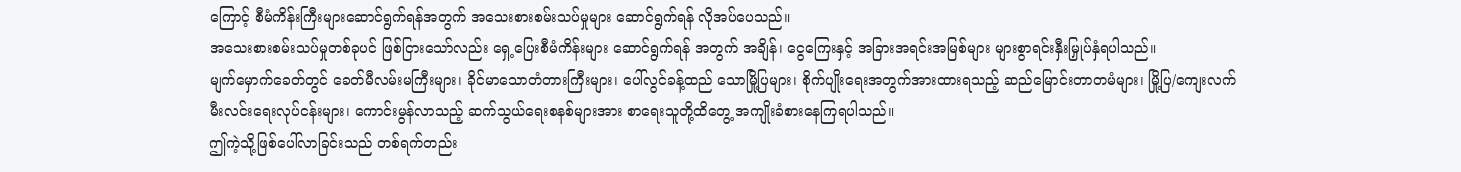ကြောင့် စီမံကိန်းကြီးများဆောင်ရွက်ရန်အတွက် အသေးစားစမ်းသပ်မှုများ ဆောင်ရွက်ရန် လိုအပ်ပေသည်။
အသေးစားစမ်းသပ်မှုတစ်ခုပင် ဖြစ်ငြားသော်လည်း ရှေ့ပြေးစီမံကိန်းများ ဆောင်ရွက်ရန် အတွက် အချိန်၊ ငွေကြေးနှင့် အခြားအရင်းအမြစ်များ များစွာရင်းနှီးမြှုပ်နှံရပါသည်။
မျက်မှောက်ခေတ်တွင် ခေတ်မီလမ်းမကြီးများ၊ ခိုင်မာသောတံတားကြီးများ၊ ပေါ်လွင်ခန့်ထည် သောမြို့ပြများ၊ စိုက်ပျိုးရေးအတွက်အားထားရသည့် ဆည်မြောင်းတာတမံများ၊ မြို့ပြ/ကျေးလက် မီးလင်းရေးလုပ်ငန်းများ၊ ကောင်းမွန်လာသည့် ဆက်သွယ်ရေးစနစ်များအား စာရေးသူတို့ထိတွေ့ အကျိုးခံစားနေကြရပါသည်။
ဤကဲ့သို့ဖြစ်ပေါ်လာခြင်းသည် တစ်ရက်တည်း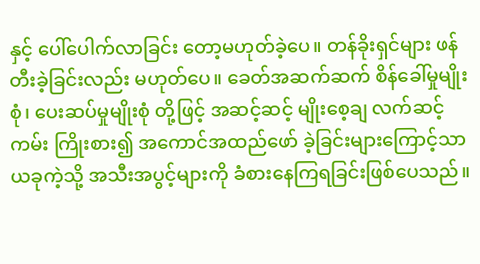နှင့် ပေါ်ပေါက်လာခြင်း တော့မဟုတ်ခဲ့ပေ။ တန်ခိုးရှင်များ ဖန်တီးခဲ့ခြင်းလည်း မဟုတ်ပေ။ ခေတ်အဆက်ဆက် စိန်ခေါ်မှုမျိုးစုံ၊ ပေးဆပ်မှုမျိုးစုံ တို့ဖြင့် အဆင့်ဆင့် မျိုးစေ့ချ လက်ဆင့်ကမ်း ကြိုးစား၍ အကောင်အထည်ဖော် ခဲ့ခြင်းများကြောင့်သာ ယခုကဲ့သို့ အသီးအပွင့်များကို ခံစားနေကြရခြင်းဖြစ်ပေသည်။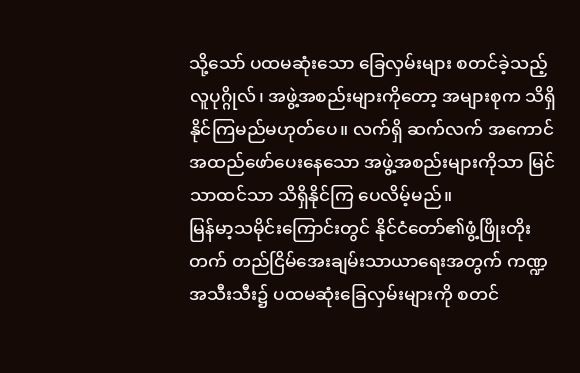သို့သော် ပထမဆုံးသော ခြေလှမ်းများ စတင်ခဲ့သည့် လူပုဂ္ဂိုလ်၊ အဖွဲ့အစည်းများကိုတော့ အများစုက သိရှိနိုင်ကြမည်မဟုတ်ပေ။ လက်ရှိ ဆက်လက် အကောင်အထည်ဖော်ပေးနေသော အဖွဲ့အစည်းများကိုသာ မြင်သာထင်သာ သိရှိနိုင်ကြ ပေလိမ့်မည်။
မြန်မာ့သမိုင်းကြောင်းတွင် နိုင်ငံတော်၏ဖွံ့ဖြိုးတိုးတက် တည်ငြိမ်အေးချမ်းသာယာရေးအတွက် ကဏ္ဍအသီးသီး၌ ပထမဆုံးခြေလှမ်းများကို စတင်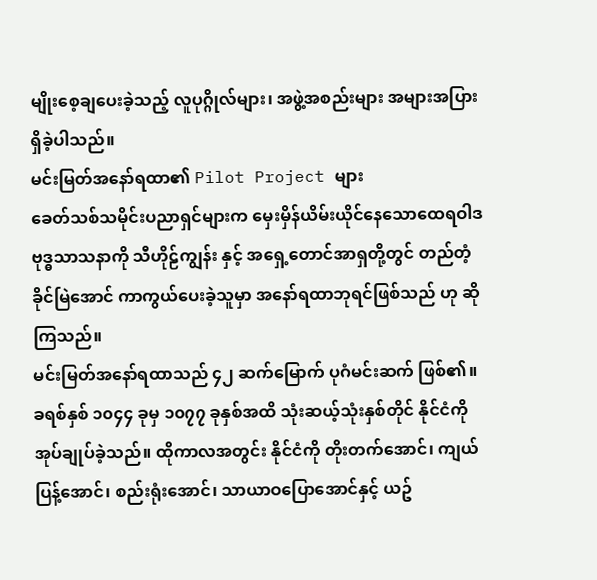မျိုးစေ့ချပေးခဲ့သည့် လူပုဂ္ဂိုလ်များ၊ အဖွဲ့အစည်းများ အများအပြားရှိခဲ့ပါသည်။
မင်းမြတ်အနော်ရထာ၏ Pilot Project များ
ခေတ်သစ်သမိုင်းပညာရှင်များက မှေးမှိန်ယိမ်းယိုင်နေသောထေရဝါဒဗုဒ္ဓသာသနာကို သီဟိုဠ်ကျွန်း နှင့် အရှေ့တောင်အာရှတို့တွင် တည်တံ့ခိုင်မြဲအောင် ကာကွယ်ပေးခဲ့သူမှာ အနော်ရထာဘုရင်ဖြစ်သည် ဟု ဆိုကြသည်။
မင်းမြတ်အနော်ရထာသည် ၄၂ ဆက်မြောက် ပုဂံမင်းဆက် ဖြစ်၏။ ခရစ်နှစ် ၁၀၄၄ ခုမှ ၁၀၇၇ ခုနှစ်အထိ သုံးဆယ့်သုံးနှစ်တိုင် နိုင်ငံကိုအုပ်ချုပ်ခဲ့သည်။ ထိုကာလအတွင်း နိုင်ငံကို တိုးတက်အောင်၊ ကျယ်ပြန့်အောင်၊ စည်းရုံးအောင်၊ သာယာဝပြောအောင်နှင့် ယဥ်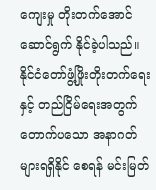ကျေးမှု တိုးတက်အောင် ဆောင်ရွက် နိုင်ခဲ့ပါသည်။
နိုင်ငံတော်ဖွံ့ဖြိုးတိုးတက်ရေးနှင့် တည်ငြိမ်ရေးအတွက် တောက်ပသော အနာဂတ်များရရှိနိုင် စေရန် မင်းမြတ်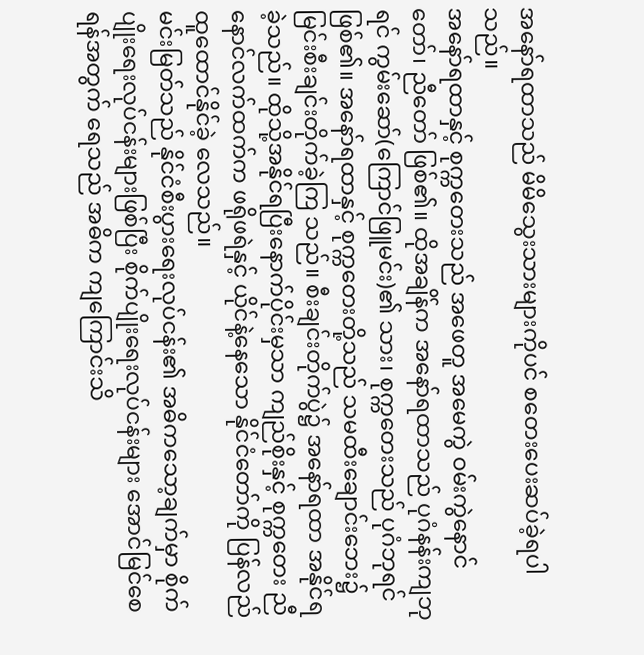အနော်ရထာသည် မိမိသွေးသားများကိုပင် စတေးပေးဆပ်ခဲ့ရပါသည်။
အနော်ရထာနှင့် စုက္ကတေးသည် အဖေတူ အမေကွဲ ဝမ်းကွဲနောင်တော်၊ ညီတော် ဖြစ်၏။ ထိုအချိန်က အနော်ရထာသည် ပုဂံနန်းကျဘုရင် ကွမ်းဆော်(ကြောင်ဖြူမင်း)၏ သား၊ စုက္ကတေးသည် ပုဂံဘုရင်ဖြစ်၏။ အနော်ရထာနှင့် စုက္ကတေးတို့သည် သမထီးချောင်းဘေး၌ မြင်းစီးချင်းတိုက်ခဲ့ကြ သည်။ စီးချင်းတိုက်ပွဲ၌ အနော်ရထာ အနိုင်ရခဲ့သည်။ ထိုသို့အနိုင်ရပြီးနောက်ပိုင်းမှသာ ကျည်စိုးနှင့် စုက္ကတေး ညီနောင်လက်ထက်က ဖရိုဖရဲနှင့် ယိုင်နဲ့နေသော နိုင်ငံတော်ကို ပြန်လည်ထူထောင်နိုင်ခဲ့ လေသည်။
မင်းမြတ်သည် နိုင်ငံစီးပွားရေးလုပ်ငန်း၏ အဓိကသော့ချက်မှာ စိုက်ပျိုးရေးလုပ်ငန်းများဖြစ်ပြီး စိုက်ပျိုးရေးလုပ်ငန်းများ အောင်မြင်စေရန်အတွက် ရေသည် အဓိက ကျကြောင်းသိ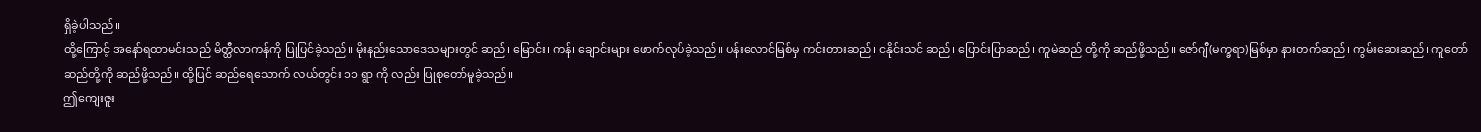ရှိခဲ့ပါသည်။
ထို့ကြောင့် အနော်ရထာမင်းသည် မိတ္ထီလာကန်ကို ပြုပြင်ခဲ့သည်။ မိုးနည်းသောဒေသများတွင် ဆည်၊ မြောင်း၊ ကန်၊ ချောင်းများ ဖောက်လုပ်ခဲ့သည်။ ပန်းလောင်မြစ်မှ ကင်းတားဆည်၊ ငနိုင်းသင် ဆည်၊ ပြောင်းပြာဆည်၊ ကူမဲဆည် တို့ကို ဆည်ဖို့သည်။ ဇော်ဂျီ(မက္ခရာ)မြစ်မှာ နားတက်ဆည်၊ ကွမ်းဆေးဆည်၊ ကူတော်ဆည်တို့ကို ဆည်ဖို့သည်။ ထို့ပြင် ဆည်ရေသောက် လယ်တွင်း ၁၁ ရွာ ကို လည်း ပြုစုတော်မူခဲ့သည်။
ဤကျေးဇူး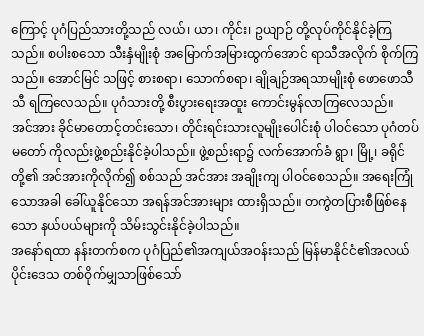ကြောင့် ပုဂံပြည်သားတို့သည် လယ်၊ ယာ၊ ကိုင်း၊ ဥယျာဉ် တို့လုပ်ကိုင်နိုင်ခဲ့ကြ သည်။ စပါးစသော သီးနှံမျိုးစုံ အမြောက်အမြားထွက်အောင် ရာသီအလိုက် စိုက်ကြသည်။ အောင်မြင် သဖြင့် စားစရာ၊ သောက်စရာ၊ ချိုချဉ်အရသာမျိုးစုံ ဖောဖောသီသီ ရကြလေသည်။ ပုဂံသားတို့ စီးပွားရေးအထူး ကောင်းမွန်လာကြလေသည်။
အင်အား ခိုင်မာတောင့်တင်းသော၊ တိုင်းရင်းသားလူမျိုးပေါင်းစုံ ပါဝင်သော ပုဂံတပ်မတော် ကိုလည်းဖွဲ့စည်းနိုင်ခဲ့ပါသည်။ ဖွဲ့စည်းရာ၌ လက်အောက်ခံ ရွာ၊ မြို့၊ ခရိုင်တို့၏ အင်အားကိုလိုက်၍ စစ်သည် အင်အား အချိုးကျ ပါဝင်စေသည်။ အရေးကြုံသောအခါ ခေါ်ယူနိုင်သော အရန်အင်အားများ ထားရှိသည်။ တကွဲတပြားစီဖြစ်နေသော နယ်ပယ်များကို သိမ်းသွင်းနိုင်ခဲ့ပါသည်။
အနော်ရထာ နန်းတက်စက ပုဂံပြည်၏အကျယ်အဝန်းသည် မြန်မာနိုင်ငံ၏အလယ်ပိုင်းဒေသ တစ်ဝိုက်မျှသာဖြစ်သော်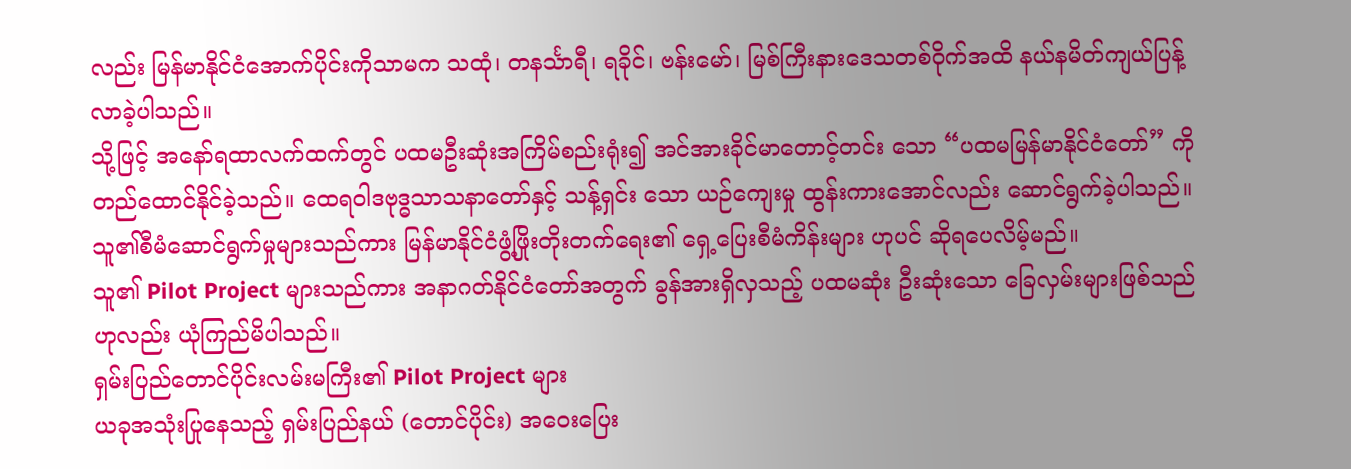လည်း မြန်မာနိုင်ငံအောက်ပိုင်းကိုသာမက သထုံ၊ တနင်္သာရီ၊ ရခိုင်၊ ဗန်းမော်၊ မြစ်ကြီးနားဒေသတစ်ဝိုက်အထိ နယ်နမိတ်ကျယ်ပြန့်လာခဲ့ပါသည်။
သို့ဖြင့် အနော်ရထာလက်ထက်တွင် ပထမဦးဆုံးအကြိမ်စည်းရုံး၍ အင်အားခိုင်မာတောင့်တင်း သော “ပထမမြန်မာနိုင်ငံတော်” ကိုတည်ထောင်နိုင်ခဲ့သည်။ ထေရဝါဒဗုဒ္ဓသာသနာတော်နှင့် သန့်ရှင်း သော ယဉ်ကျေးမှု ထွန်းကားအောင်လည်း ဆောင်ရွက်ခဲ့ပါသည်။
သူ၏စီမံဆောင်ရွက်မှုများသည်ကား မြန်မာနိုင်ငံဖွံ့ဖြိုးတိုးတက်ရေး၏ ရှေ့ပြေးစီမံကိန်းများ ဟုပင် ဆိုရပေလိမ့်မည်။
သူ၏ Pilot Project များသည်ကား အနာဂတ်နိုင်ငံတော်အတွက် ခွန်အားရှိလှသည့် ပထမဆုံး ဦးဆုံးသော ခြေလှမ်းများဖြစ်သည်ဟုလည်း ယုံကြည်မိပါသည်။
ရှမ်းပြည်တောင်ပိုင်းလမ်းမကြီး၏ Pilot Project များ
ယခုအသုံးပြုနေသည့် ရှမ်းပြည်နယ် (တောင်ပိုင်း) အဝေးပြေး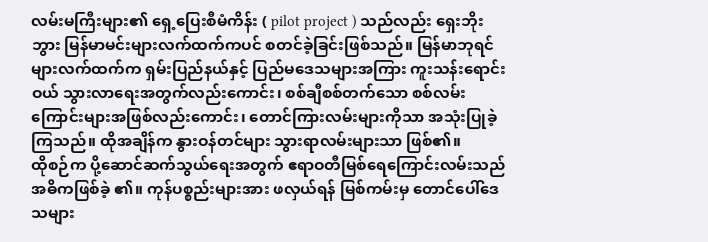လမ်းမကြီးများ၏ ရှေ့ပြေးစီမံကိန်း ( pilot project ) သည်လည်း ရှေးဘိုးဘွား မြန်မာမင်းများလက်ထက်ကပင် စတင်ခဲ့ခြင်းဖြစ်သည်။ မြန်မာဘုရင်များလက်ထက်က ရှမ်းပြည်နယ်နှင့် ပြည်မဒေသများအကြား ကူးသန်းရောင်းဝယ် သွားလာရေးအတွက်လည်းကောင်း၊ စစ်ချီစစ်တက်သော စစ်လမ်းကြောင်းများအဖြစ်လည်းကောင်း၊ တောင်ကြားလမ်းများကိုသာ အသုံးပြုခဲ့ကြသည်။ ထိုအချိန်က နွားဝန်တင်များ သွားရာလမ်းများသာ ဖြစ်၏။
ထိုစဉ်က ပို့ဆောင်ဆက်သွယ်ရေးအတွက် ဧရာဝတီမြစ်ရေကြောင်းလမ်းသည် အဓိကဖြစ်ခဲ့ ၏။ ကုန်ပစ္စည်းများအား ဖလှယ်ရန် မြစ်ကမ်းမှ တောင်ပေါ်ဒေသများ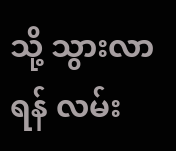သို့ သွားလာရန် လမ်း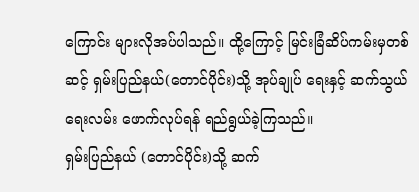ကြောင်း များလိုအပ်ပါသည်။ ထို့ကြောင့် မြင်းခြံဆိပ်ကမ်းမှတစ်ဆင့် ရှမ်းပြည်နယ်(တောင်ပိုင်း)သို့ အုပ်ချုပ် ရေးနှင့် ဆက်သွယ်ရေးလမ်း ဖောက်လုပ်ရန် ရည်ရွယ်ခဲ့ကြသည်။
ရှမ်းပြည်နယ် (တောင်ပိုင်း)သို့ ဆက်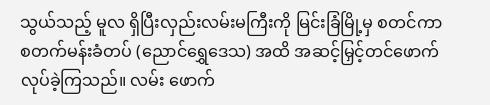သွယ်သည့် မူလ ရှိပြီးလှည်းလမ်းမကြီးကို မြင်းခြံမြို့မှ စတင်ကာ စတက်မန်းခံတပ် (ညောင်ရွှေဒေသ) အထိ အဆင့်မြှင့်တင်ဖောက်လုပ်ခဲ့ကြသည်။ လမ်း ဖောက်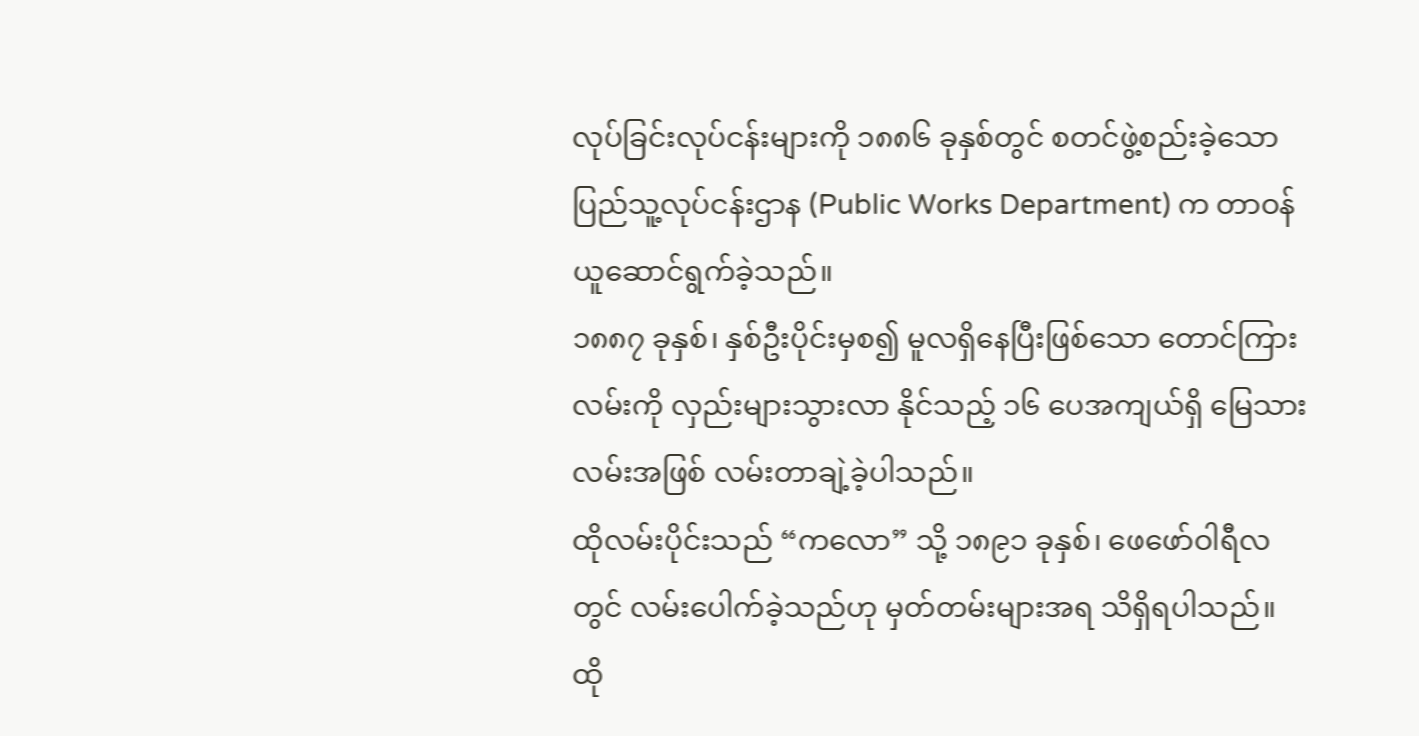လုပ်ခြင်းလုပ်ငန်းများကို ၁၈၈၆ ခုနှစ်တွင် စတင်ဖွဲ့စည်းခဲ့သော ပြည်သူ့လုပ်ငန်းဌာန (Public Works Department) က တာဝန်ယူဆောင်ရွက်ခဲ့သည်။
၁၈၈၇ ခုနှစ်၊ နှစ်ဦးပိုင်းမှစ၍ မူလရှိနေပြီးဖြစ်သော တောင်ကြားလမ်းကို လှည်းများသွားလာ နိုင်သည့် ၁၆ ပေအကျယ်ရှိ မြေသားလမ်းအဖြစ် လမ်းတာချဲ့ခဲ့ပါသည်။
ထိုလမ်းပိုင်းသည် “ကလော” သို့ ၁၈၉၁ ခုနှစ်၊ ဖေဖော်ဝါရီလတွင် လမ်းပေါက်ခဲ့သည်ဟု မှတ်တမ်းများအရ သိရှိရပါသည်။ ထို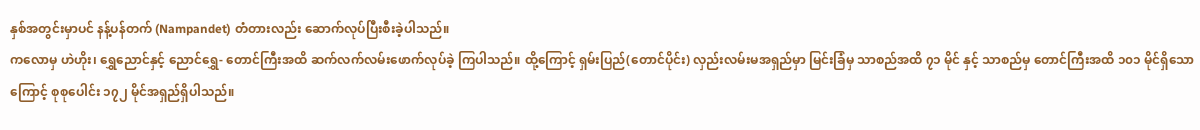နှစ်အတွင်းမှာပင် နန့်ပန်တက် (Nampandet) တံတားလည်း ဆောက်လုပ်ပြီးစီးခဲ့ပါသည်။
ကလောမှ ဟဲဟိုး၊ ရွှေညောင်နှင့် ညောင်ရွှေ- တောင်ကြီးအထိ ဆက်လက်လမ်းဖောက်လုပ်ခဲ့ ကြပါသည်။ ထို့ကြောင့် ရှမ်းပြည်(တောင်ပိုင်း) လှည်းလမ်းမအရှည်မှာ မြင်းခြံမှ သာစည်အထိ ၇၁ မိုင် နှင့် သာစည်မှ တောင်ကြီးအထိ ၁၀၁ မိုင်ရှိသောကြောင့် စုစုပေါင်း ၁၇၂ မိုင်အရှည်ရှိပါသည်။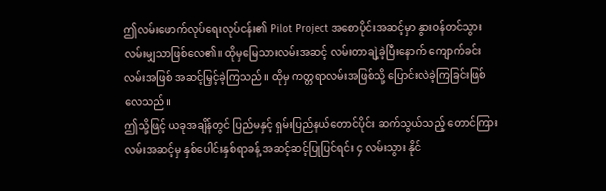ဤလမ်းဖောက်လုပ်ရေးလုပ်ငန်း၏ Pilot Project အစောပိုင်းအဆင့်မှာ နွားဝန်တင်သွား လမ်းမျှသာဖြစ်လေ၏။ ထိုမှမြေသားလမ်းအဆင့် လမ်းတာချဲ့ခဲ့ပြီးနောက် ကျောက်ခင်းလမ်းအဖြစ် အဆင့်မြှင့်ခဲ့ကြသည်။ ထိုမှ ကတ္တရာလမ်းအဖြစ်သို့ ပြောင်းလဲခဲ့ကြခြင်းဖြစ်လေသည်။
ဤသို့ဖြင့် ယခုအချိန်တွင် ပြည်မနှင့် ရှမ်းပြည်နယ်တောင်ပိုင်း ဆက်သွယ်သည့် တောင်ကြား လမ်းအဆင့်မှ နှစ်ပေါင်းနှစ်ရာခန့် အဆင့်ဆင့်ပြုပြင်ရင်း ၄ လမ်းသွား နိုင်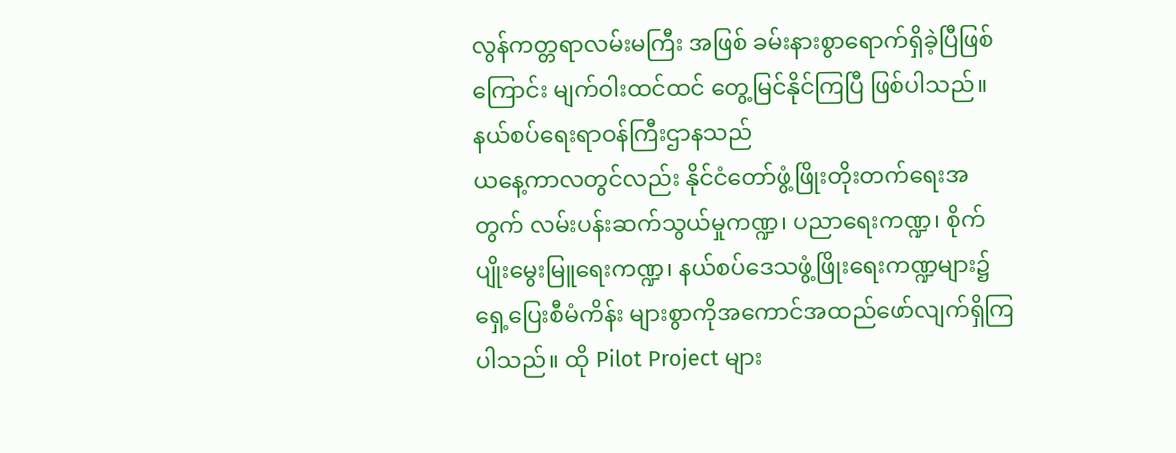လွန်ကတ္တရာလမ်းမကြီး အဖြစ် ခမ်းနားစွာရောက်ရှိခဲ့ပြီဖြစ်ကြောင်း မျက်ဝါးထင်ထင် တွေ့မြင်နိုင်ကြပြီ ဖြစ်ပါသည်။
နယ်စပ်ရေးရာဝန်ကြီးဌာနသည်
ယနေ့ကာလတွင်လည်း နိုင်ငံတော်ဖွံ့ဖြိုးတိုးတက်ရေးအတွက် လမ်းပန်းဆက်သွယ်မှုကဏ္ဍ၊ ပညာရေးကဏ္ဍ၊ စိုက်ပျိုးမွေးမြူရေးကဏ္ဍ၊ နယ်စပ်ဒေသဖွံ့ဖြိုးရေးကဏ္ဍများ၌ ရှေ့ပြေးစီမံကိန်း များစွာကိုအကောင်အထည်ဖော်လျက်ရှိကြပါသည်။ ထို Pilot Project များ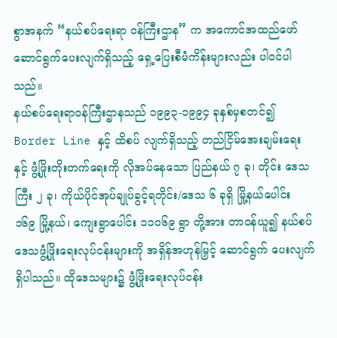စွာအနက် “နယ်စပ်ရေးရာ ဝန်ကြီးဌာန” က အကောင်အထည်ဖော် ဆောင်ရွက်ပေးလျက်ရှိသည့် ရှေ့ပြေးစီမံကိန်းများလည်း ပါဝင်ပါသည်။
နယ်စပ်ရေးရာဝန်ကြီးဌာနသည် ၁၉၉၃-၁၉၉၄ ခုနှစ်မှစတင်၍ Border Line နှင့် ထိစပ် လျက်ရှိသည့် တည်ငြိမ်အေးချမ်းရေးနှင့် ဖွံ့ဖြိုးတိုးတက်ရေးကို လိုအပ်နေသော ပြည်နယ် ၇ ခု၊ တိုင်း ဒေသကြီး ၂ ခု၊ ကိုယ်ပိုင်အုပ်ချုပ်ခွင့်ရတိုင်း/ဒေသ ၆ ခုရှိ မြို့နယ်ပေါင်း ၁၆၉ မြို့နယ်၊ ကျေးရွာပေါင်း ၁၁၀၆၉ ရွာ တို့အား တာဝန်ယူ၍ နယ်စပ်ဒေသဖွံ့ဖြိုးရေးလုပ်ငန်းများကို အရှိန်အဟုန်မြှင့် ဆောင်ရွက် ပေးလျက်ရှိပါသည်။ ထိုဒေသများ၌ ဖွံ့ဖြိုးရေးလုပ်ငန်း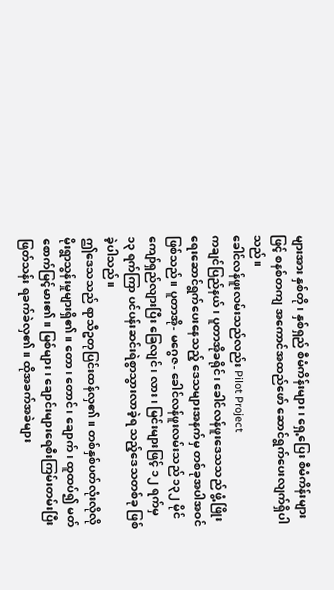များအား နှစ်တို၊ နှစ်ရှည် စီမံကိန်းများ၊ ရှေ့ပြေး စီမံကိန်းများဖြင့် စနစ်တကျ အကောင်အထည်ဖော် ဆောင်ရွက်ပေးလျက်ရှိပါသည်။
ခေါင်လန်ဖူးလမ်းသည်လည်း Pilot Project
ကချင်ပြည်နယ်၊ ပူတာအိုခရိုင်၊ ခေါင်လန်ဖူးဒေသသည် ဖွံ့ဖြိုးရေးဆောင်ရွက်ပေးနေသည့် ဒေသများအနက်မှ တစ်ခုအပါအဝင် ဖြစ်သည်။ ပူတာအို- မဂွေဇ- ခေါင်လန်ဖူးလမ်းသည် ၁၃၂ မိုင် ကျော်ရှည်လျားပြီး ခြေလျင်၊ လား၊ မြင်းများဖြင့် ၁၂ ရက်မှ ၁၃ ရက်ကြာ ပင်ပန်းဆင်းရဲစွာသွားလာခဲ့ရ သည့်ဒေသတစ်ခု ဖြစ်ခဲ့ပါသည်။
ဤဒေသသည် ရာသီဥတုပြင်းထန်လှ၏။ တစ်နှစ်ပတ်လုံးလိုလို မိုးရွာသွန်းမှုများရှိ၏။ တော၊ တောင်၊ ချောက်၊ ထူထပ်၍ မတ်စောက်မြင့်မား၏။ မြစ်များ၊ ချောင်းများရေစီးကြမ်းတမ်းပြီး ဖြတ်သန်း ရခက်ခဲလှ၏။ ထိုအခက်အခဲများ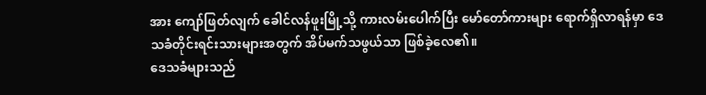အား ကျော်ဖြတ်လျက် ခေါင်လန်ဖူးမြို့သို့ ကားလမ်းပေါက်ပြီး မော်တော်ကားများ ရောက်ရှိလာရန်မှာ ဒေသခံတိုင်းရင်းသားများအတွက် အိပ်မက်သဖွယ်သာ ဖြစ်ခဲ့လေ၏။
ဒေသခံများသည်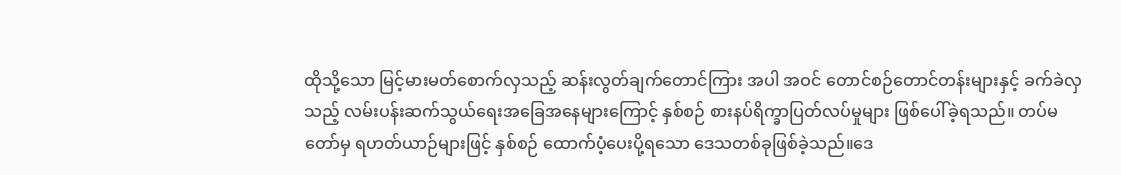ထိုသို့သော မြင့်မားမတ်စောက်လှသည့် ဆန်းလွတ်ချက်တောင်ကြား အပါ အဝင် တောင်စဉ်တောင်တန်းများနှင့် ခက်ခဲလှသည့် လမ်းပန်းဆက်သွယ်ရေးအခြေအနေများကြောင့် နှစ်စဉ် စားနပ်ရိက္ခာပြတ်လပ်မှုများ ဖြစ်ပေါ်ခဲ့ရသည်။ တပ်မတော်မှ ရဟတ်ယာဉ်များဖြင့် နှစ်စဉ် ထောက်ပံ့ပေးပို့ရသော ဒေသတစ်ခုဖြစ်ခဲ့သည်။ဒေ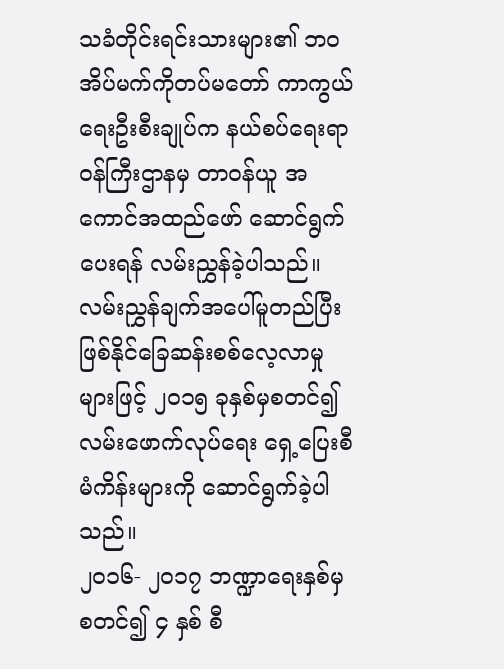သခံတိုင်းရင်းသားများ၏ ဘဝအိပ်မက်ကိုတပ်မတော် ကာကွယ်ရေးဦးစီးချုပ်က နယ်စပ်ရေးရာဝန်ကြီးဌာနမှ တာဝန်ယူ အကောင်အထည်ဖော် ဆောင်ရွက် ပေးရန် လမ်းညွှန်ခဲ့ပါသည်။ လမ်းညွှန်ချက်အပေါ်မူတည်ပြီး ဖြစ်နိုင်ခြေဆန်းစစ်လေ့လာမှုများဖြင့် ၂၀၁၅ ခုနှစ်မှစတင်၍ လမ်းဖောက်လုပ်ရေး ရှေ့ပြေးစီမံကိန်းများကို ဆောင်ရွက်ခဲ့ပါသည်။
၂၀၁၆- ၂၀၁၇ ဘဏ္ဍာရေးနှစ်မှစတင်၍ ၄ နှစ် စီ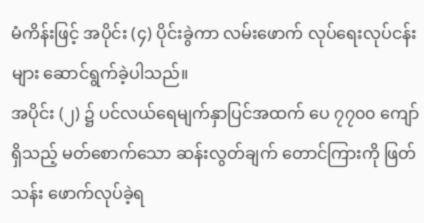မံကိန်းဖြင့် အပိုင်း (၄) ပိုင်းခွဲကာ လမ်းဖောက် လုပ်ရေးလုပ်ငန်းများ ဆောင်ရွက်ခဲ့ပါသည်။
အပိုင်း (၂) ၌ ပင်လယ်ရေမျက်နှာပြင်အထက် ပေ ၇၇၀၀ ကျော်ရှိသည့် မတ်စောက်သော ဆန်းလွတ်ချက် တောင်ကြားကို ဖြတ်သန်း ဖောက်လုပ်ခဲ့ရ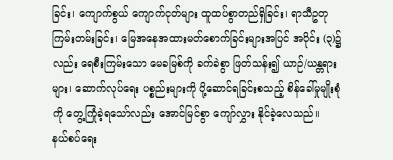ခြင်း၊ ကျောက်စွယ် ကျောက်ငုတ်များ ထူထပ်စွာတည်ရှိခြင်း၊ ရာသီဥတုကြမ်းတမ်းခြင်း၊ မြေအနေအထားမတ်စောက်ခြင်းများအပြင် အပိုင်း (၃)၌လည်း ရေစီးကြမ်းသော မေခမြစ်ကို ခက်ခဲစွာ ဖြတ်သန်း၍ ယာဉ်/ယန္တရားများ၊ ဆောက်လုပ်ရေး ပစ္စည်းများကို ပို့ဆောင်ရခြင်းစသည့် စိန်ခေါ်မှုမျိုးစုံကို တွေ့ကြုံခဲ့ရသော်လည်း အောင်မြင်စွာ ကျော်လွှား နိုင်ခဲ့လေသည်။
နယ်စပ်ရေး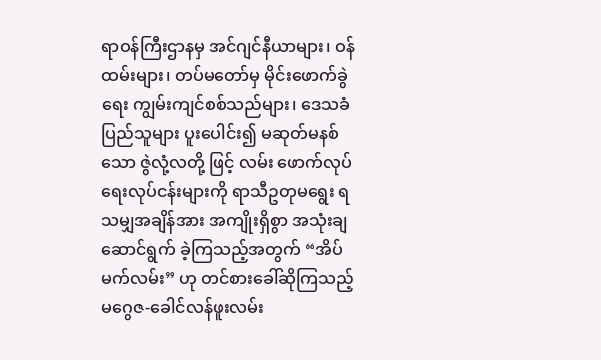ရာဝန်ကြီးဌာနမှ အင်ဂျင်နီယာများ၊ ဝန်ထမ်းများ၊ တပ်မတော်မှ မိုင်းဖောက်ခွဲရေး ကျွမ်းကျင်စစ်သည်များ၊ ဒေသခံပြည်သူများ ပူးပေါင်း၍ မဆုတ်မနစ်သော ဇွဲလုံ့လတို့ ဖြင့် လမ်း ဖောက်လုပ်ရေးလုပ်ငန်းများကို ရာသီဥတုမရွေး ရသမျှအချိန်အား အကျိုးရှိစွာ အသုံးချ ဆောင်ရွက် ခဲ့ကြသည့်အတွက် “အိပ်မက်လမ်း” ဟု တင်စားခေါ်ဆိုကြသည့် မဂွေဇ-ခေါင်လန်ဖူးလမ်း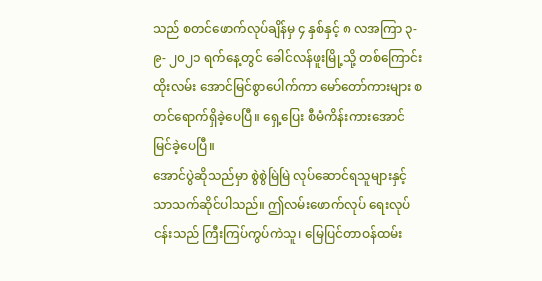သည် စတင်ဖောက်လုပ်ချိန်မှ ၄ နှစ်နှင့် ၈ လအကြာ ၃- ၉- ၂၀၂၁ ရက်နေ့တွင် ခေါင်လန်ဖူးမြို့သို့ တစ်ကြောင်းထိုးလမ်း အောင်မြင်စွာပေါက်ကာ မော်တော်ကားများ စတင်ရောက်ရှိခဲ့ပေပြီ။ ရှေ့ပြေး စီမံကိန်းကားအောင်မြင်ခဲ့ပေပြီ။
အောင်ပွဲဆိုသည်မှာ စွဲစွဲမြဲမြဲ လုပ်ဆောင်ရသူများနှင့်သာသက်ဆိုင်ပါသည်။ ဤလမ်းဖောက်လုပ် ရေးလုပ်ငန်းသည် ကြီးကြပ်ကွပ်ကဲသူ၊ မြေပြင်တာဝန်ထမ်း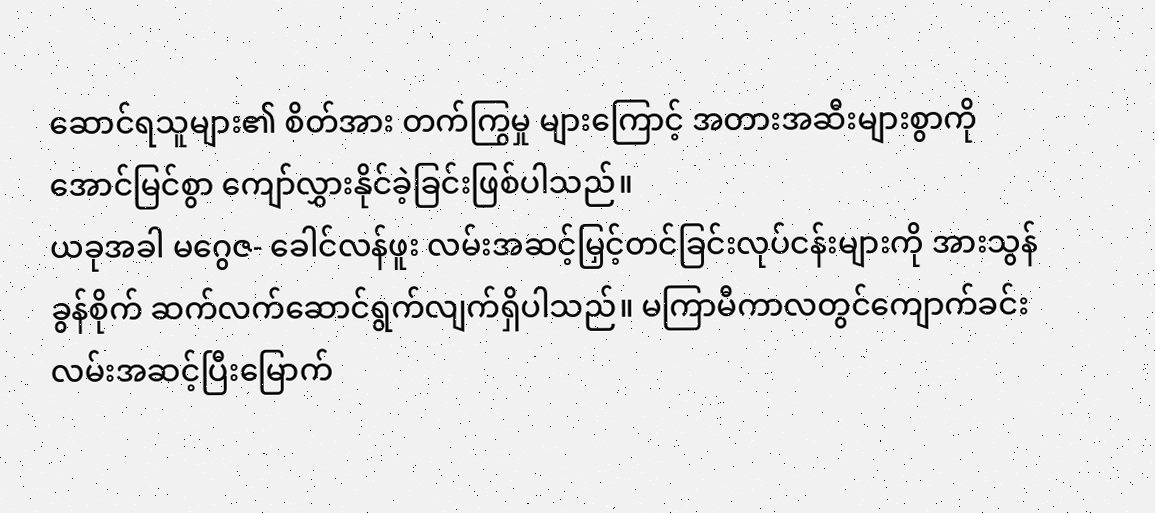ဆောင်ရသူများ၏ စိတ်အား တက်ကြွမှု များကြောင့် အတားအဆီးများစွာကို အောင်မြင်စွာ ကျော်လွှားနိုင်ခဲ့ခြင်းဖြစ်ပါသည်။
ယခုအခါ မဂွေဇ- ခေါင်လန်ဖူး လမ်းအဆင့်မြှင့်တင်ခြင်းလုပ်ငန်းများကို အားသွန်ခွန်စိုက် ဆက်လက်ဆောင်ရွက်လျက်ရှိပါသည်။ မကြာမီကာလတွင်ကျောက်ခင်းလမ်းအဆင့်ပြီးမြောက်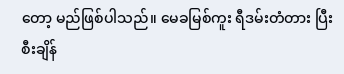တော့ မည်ဖြစ်ပါသည်။ မေခမြစ်ကူး ရီဒမ်းတံတား ပြီးစီးချိန်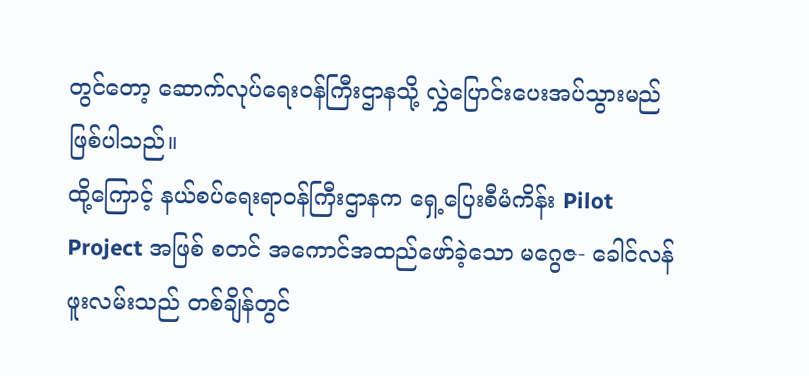တွင်တော့ ဆောက်လုပ်ရေးဝန်ကြီးဌာနသို့ လွှဲပြောင်းပေးအပ်သွားမည်ဖြစ်ပါသည်။
ထို့ကြောင့် နယ်စပ်ရေးရာဝန်ကြီးဌာနက ရှေ့ပြေးစီမံကိန်း Pilot Project အဖြစ် စတင် အကောင်အထည်ဖော်ခဲ့သော မဂွေဇ- ခေါင်လန်ဖူးလမ်းသည် တစ်ချိန်တွင်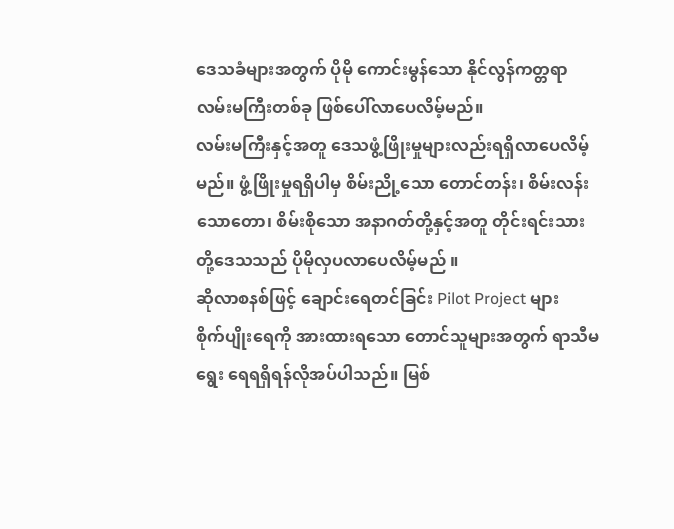ဒေသခံများအတွက် ပိုမို ကောင်းမွန်သော နိုင်လွန်ကတ္တရာလမ်းမကြီးတစ်ခု ဖြစ်ပေါ်လာပေလိမ့်မည်။
လမ်းမကြီးနှင့်အတူ ဒေသဖွံ့ဖြိုးမှုများလည်းရရှိလာပေလိမ့်မည်။ ဖွံ့ဖြိုးမှုရရှိပါမှ စိမ်းညို့သော တောင်တန်း၊ စိမ်းလန်းသောတော၊ စိမ်းစိုသော အနာဂတ်တို့နှင့်အတူ တိုင်းရင်းသားတို့ဒေသသည် ပိုမိုလှပလာပေလိမ့်မည် ။
ဆိုလာစနစ်ဖြင့် ချောင်းရေတင်ခြင်း Pilot Project များ
စိုက်ပျိုးရေကို အားထားရသော တောင်သူများအတွက် ရာသီမရွေး ရေရရှိရန်လိုအပ်ပါသည်။ မြစ်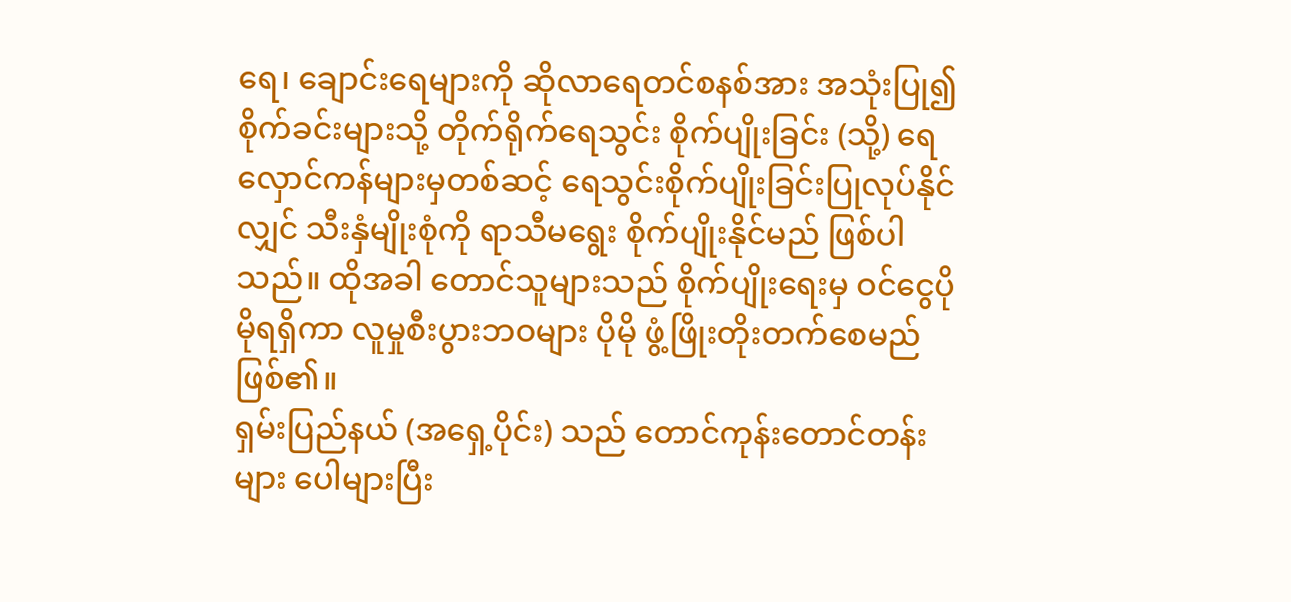ရေ၊ ချောင်းရေများကို ဆိုလာရေတင်စနစ်အား အသုံးပြု၍စိုက်ခင်းများသို့ တိုက်ရိုက်ရေသွင်း စိုက်ပျိုးခြင်း (သို့) ရေလှောင်ကန်များမှတစ်ဆင့် ရေသွင်းစိုက်ပျိုးခြင်းပြုလုပ်နိုင်လျှင် သီးနှံမျိုးစုံကို ရာသီမရွေး စိုက်ပျိုးနိုင်မည် ဖြစ်ပါသည်။ ထိုအခါ တောင်သူများသည် စိုက်ပျိုးရေးမှ ဝင်ငွေပိုမိုရရှိကာ လူမှုစီးပွားဘဝများ ပိုမို ဖွံ့ဖြိုးတိုးတက်စေမည်ဖြစ်၏။
ရှမ်းပြည်နယ် (အရှေ့ပိုင်း) သည် တောင်ကုန်းတောင်တန်းများ ပေါများပြီး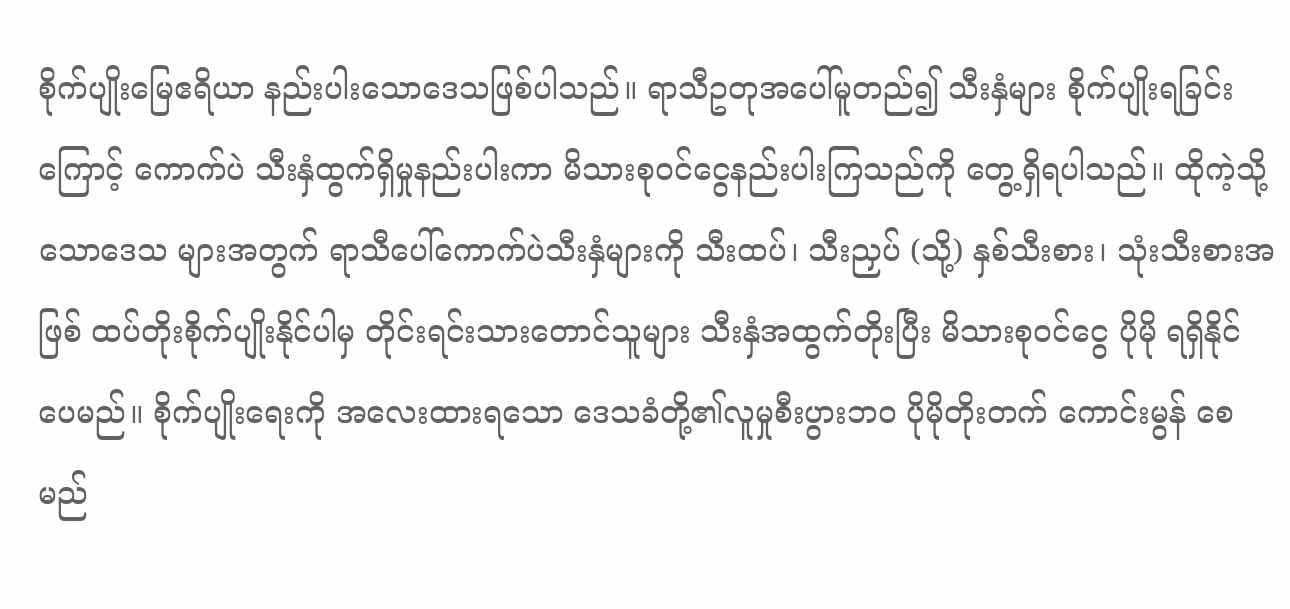စိုက်ပျိုးမြေဧရိယာ နည်းပါးသောဒေသဖြစ်ပါသည်။ ရာသီဥတုအပေါ်မူတည်၍ သီးနှံများ စိုက်ပျိုးရခြင်းကြောင့် ကောက်ပဲ သီးနှံထွက်ရှိမှုနည်းပါးကာ မိသားစုဝင်ငွေနည်းပါးကြသည်ကို တွေ့ရှိရပါသည်။ ထိုကဲ့သို့ သောဒေသ များအတွက် ရာသီပေါ်ကောက်ပဲသီးနှံများကို သီးထပ်၊ သီးညှပ် (သို့) နှစ်သီးစား၊ သုံးသီးစားအဖြစ် ထပ်တိုးစိုက်ပျိုးနိုင်ပါမှ တိုင်းရင်းသားတောင်သူများ သီးနှံအထွက်တိုးပြီး မိသားစုဝင်ငွေ ပိုမို ရရှိနိုင် ပေမည်။ စိုက်ပျိုးရေးကို အလေးထားရသော ဒေသခံတို့၏လူမှုစီးပွားဘဝ ပိုမိုတိုးတက် ကောင်းမွန် စေမည်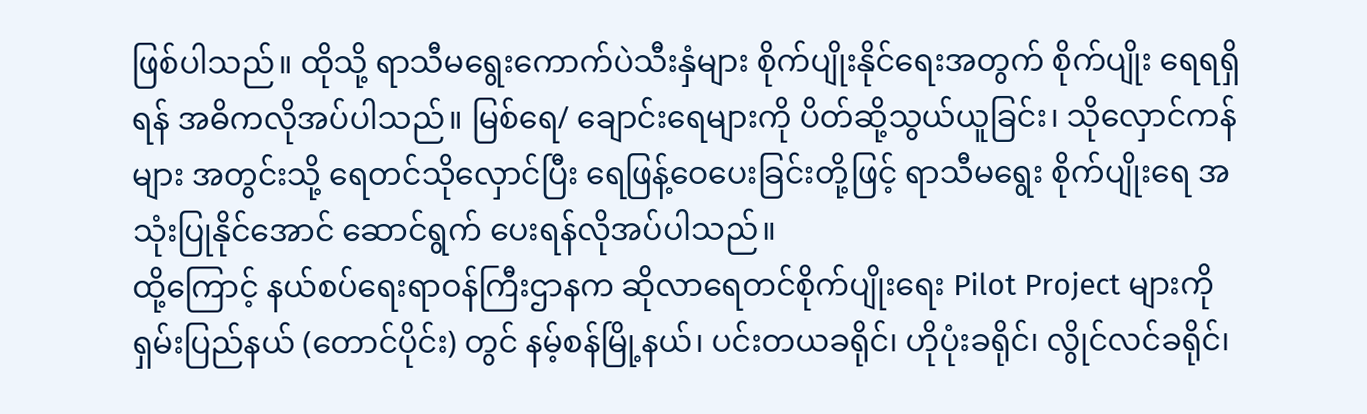ဖြစ်ပါသည်။ ထိုသို့ ရာသီမရွေးကောက်ပဲသီးနှံများ စိုက်ပျိုးနိုင်ရေးအတွက် စိုက်ပျိုး ရေရရှိရန် အဓိကလိုအပ်ပါသည်။ မြစ်ရေ/ ချောင်းရေများကို ပိတ်ဆို့သွယ်ယူခြင်း၊ သိုလှောင်ကန်များ အတွင်းသို့ ရေတင်သိုလှောင်ပြီး ရေဖြန့်ဝေပေးခြင်းတို့ဖြင့် ရာသီမရွေး စိုက်ပျိုးရေ အသုံးပြုနိုင်အောင် ဆောင်ရွက် ပေးရန်လိုအပ်ပါသည်။
ထို့ကြောင့် နယ်စပ်ရေးရာဝန်ကြီးဌာနက ဆိုလာရေတင်စိုက်ပျိုးရေး Pilot Project များကို ရှမ်းပြည်နယ် (တောင်ပိုင်း) တွင် နမ့်စန်မြို့နယ်၊ ပင်းတယခရိုင်၊ ဟိုပုံးခရိုင်၊ လွိုင်လင်ခရိုင်၊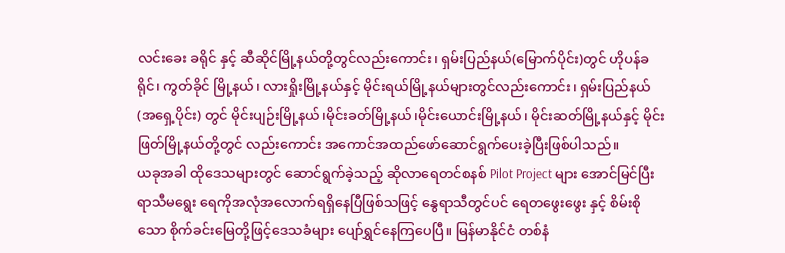လင်းခေး ခရိုင် နှင့် ဆီဆိုင်မြို့နယ်တို့တွင်လည်းကောင်း၊ ရှမ်းပြည်နယ်(မြောက်ပိုင်း)တွင် ဟိုပန်ခရိုင်၊ ကွတ်ခိုင် မြို့နယ်၊ လားရှိုးမြို့နယ်နှင့် မိုင်းရယ်မြို့နယ်များတွင်လည်းကောင်း၊ ရှမ်းပြည်နယ် (အရှေ့ပိုင်း) တွင် မိုင်းပျဉ်းမြို့နယ်၊မိုင်းခတ်မြို့နယ်၊မိုင်းယောင်းမြို့နယ်၊ မိုင်းဆတ်မြို့နယ်နှင့် မိုင်းဖြတ်မြို့နယ်တို့တွင် လည်းကောင်း အကောင်အထည်ဖော်ဆောင်ရွက်ပေးခဲ့ပြီးဖြစ်ပါသည်။
ယခုအခါ ထိုဒေသများတွင် ဆောင်ရွက်ခဲ့သည့် ဆိုလာရေတင်စနစ် Pilot Project များ အောင်မြင်ပြီး ရာသီမရွေး ရေကိုအလုံအလောက်ရရှိနေပြီဖြစ်သဖြင့် နွေရာသီတွင်ပင် ရေတဖွေးဖွေး နှင့် စိမ်းစိုသော စိုက်ခင်းမြေတို့ဖြင့်ဒေသခံများ ပျော်ရွှင်နေကြပေပြီ။ မြန်မာနိုင်ငံ တစ်နံ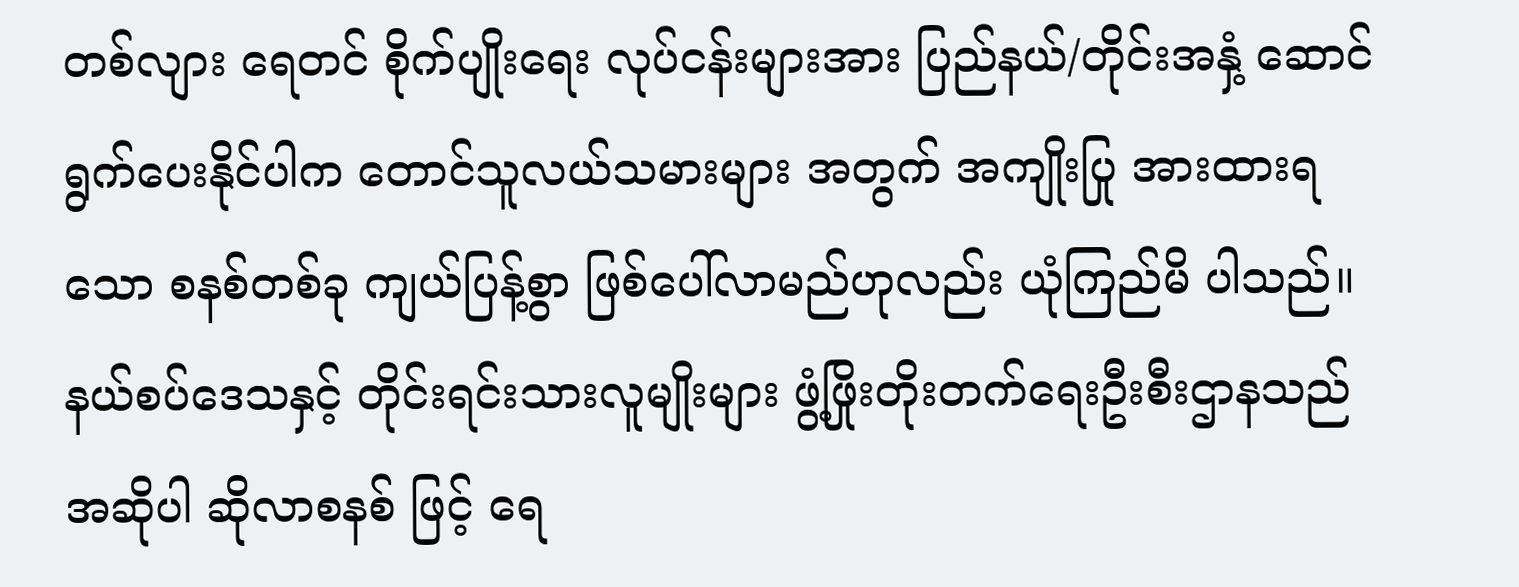တစ်လျား ရေတင် စိုက်ပျိုးရေး လုပ်ငန်းများအား ပြည်နယ်/တိုင်းအနှံ့ ဆောင်ရွက်ပေးနိုင်ပါက တောင်သူလယ်သမားများ အတွက် အကျိုးပြု အားထားရသော စနစ်တစ်ခု ကျယ်ပြန့်စွာ ဖြစ်ပေါ်လာမည်ဟုလည်း ယုံကြည်မိ ပါသည်။
နယ်စပ်ဒေသနှင့် တိုင်းရင်းသားလူမျိုးများ ဖွံ့ဖြိုးတိုးတက်ရေးဦးစီးဌာနသည် အဆိုပါ ဆိုလာစနစ် ဖြင့် ရေ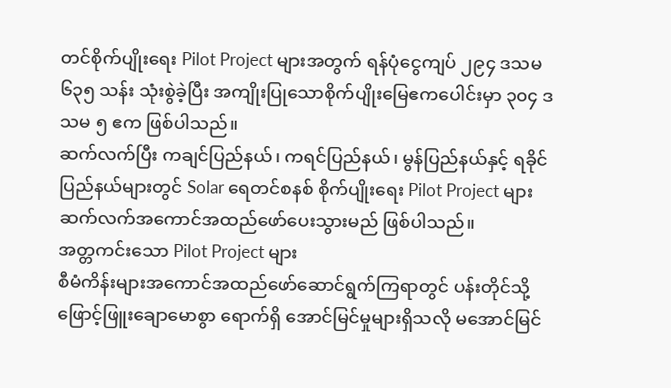တင်စိုက်ပျိုးရေး Pilot Project များအတွက် ရန်ပုံငွေကျပ် ၂၉၄ ဒသမ ၆၃၅ သန်း သုံးစွဲခဲ့ပြီး အကျိုးပြုသောစိုက်ပျိုးမြေဧကပေါင်းမှာ ၃၀၄ ဒသမ ၅ ဧက ဖြစ်ပါသည်။
ဆက်လက်ပြီး ကချင်ပြည်နယ်၊ ကရင်ပြည်နယ်၊ မွန်ပြည်နယ်နှင့် ရခိုင်ပြည်နယ်များတွင် Solar ရေတင်စနစ် စိုက်ပျိုးရေး Pilot Project များ ဆက်လက်အကောင်အထည်ဖော်ပေးသွားမည် ဖြစ်ပါသည်။
အတ္တကင်းသော Pilot Project များ
စီမံကိန်းများအကောင်အထည်ဖော်ဆောင်ရွက်ကြရာတွင် ပန်းတိုင်သို့ ဖြောင့်ဖြူးချောမောစွာ ရောက်ရှိ အောင်မြင်မှုများရှိသလို မအောင်မြင်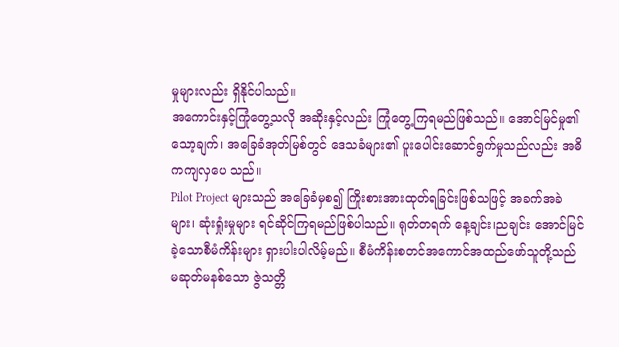မှုများလည်း ရှိနိုင်ပါသည်။
အကောင်းနှင့်ကြုံတွေ့သလို အဆိုးနှင့်လည်း ကြုံတွေ့ကြရမည်ဖြစ်သည်။ အောင်မြင်မှု၏ သော့ချက်၊ အခြေခံအုတ်မြစ်တွင် ဒေသခံများ၏ ပူးပေါင်းဆောင်ရွက်မှုသည်လည်း အဓိကကျလှပေ သည်။
Pilot Project များသည် အခြေခံမှစ၍ ကြိုးစားအားထုတ်ရခြင်းဖြစ်သဖြင့် အခက်အခဲများ၊ ဆုံးရှုံးမှုများ ရင်ဆိုင်ကြရမည်ဖြစ်ပါသည်။ ရုတ်တရက် နေ့ချင်း၊ညချင်း အောင်မြင်ခဲ့သောစီမံကိန်းများ ရှားပါးပါလိမ့်မည်။ စီမံကိန်းစတင်အကောင်အထည်ဖော်သူတို့သည် မဆုတ်မနစ်သော ဇွဲသတ္တိ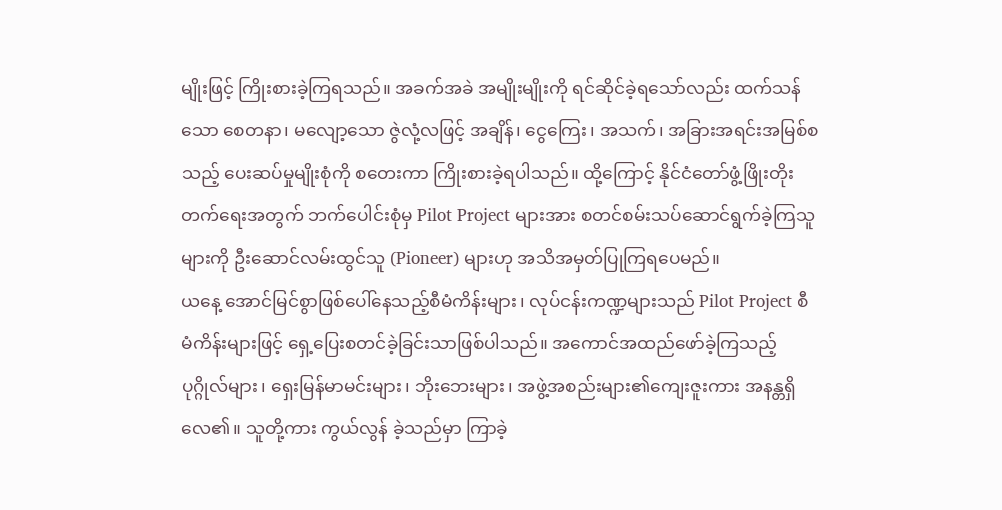မျိုးဖြင့် ကြိုးစားခဲ့ကြရသည်။ အခက်အခဲ အမျိုးမျိုးကို ရင်ဆိုင်ခဲ့ရသော်လည်း ထက်သန်သော စေတနာ၊ မလျော့သော ဇွဲလုံ့လဖြင့် အချိန်၊ ငွေကြေး၊ အသက်၊ အခြားအရင်းအမြစ်စသည့် ပေးဆပ်မှုမျိုးစုံကို စတေးကာ ကြိုးစားခဲ့ရပါသည်။ ထို့ကြောင့် နိုင်ငံတော်ဖွံ့ဖြိုးတိုးတက်ရေးအတွက် ဘက်ပေါင်းစုံမှ Pilot Project များအား စတင်စမ်းသပ်ဆောင်ရွက်ခဲ့ကြသူများကို ဦးဆောင်လမ်းထွင်သူ (Pioneer) များဟု အသိအမှတ်ပြုကြရပေမည်။
ယနေ့ အောင်မြင်စွာဖြစ်ပေါ်နေသည့်စီမံကိန်းများ၊ လုပ်ငန်းကဏ္ဍများသည် Pilot Project စီမံကိန်းများဖြင့် ရှေ့ပြေးစတင်ခဲ့ခြင်းသာဖြစ်ပါသည်။ အကောင်အထည်ဖော်ခဲ့ကြသည့်ပုဂ္ဂိုလ်များ၊ ရှေးမြန်မာမင်းများ၊ ဘိုးဘေးများ၊ အဖွဲ့အစည်းများ၏ကျေးဇူးကား အနန္တရှိလေ၏။ သူတို့ကား ကွယ်လွန် ခဲ့သည်မှာ ကြာခဲ့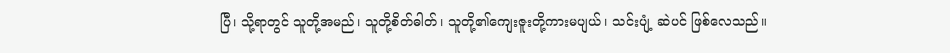ပြီ၊ သို့ရာတွင် သူတို့အမည်၊ သူတို့စိတ်ဓါတ်၊ သူတို့၏ကျေးဇူးတို့ကားမပျယ်၊ သင်းပျံ့ ဆဲပင် ဖြစ်လေသည်။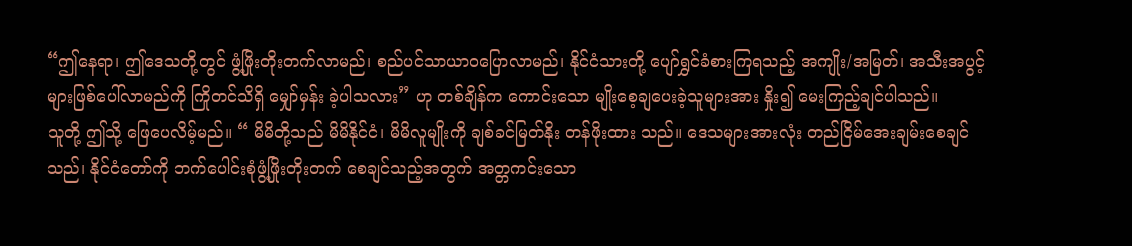“ဤနေရာ၊ ဤဒေသတို့တွင် ဖွံ့ဖြိုးတိုးတက်လာမည်၊ စည်ပင်သာယာဝပြောလာမည်၊ နိုင်ငံသားတို့ ပျော်ရွှင်ခံစားကြရသည့် အကျိုး/အမြတ်၊ အသီးအပွင့်များဖြစ်ပေါ်လာမည်ကို ကြိုတင်သိရှိ မျှော်မှန်း ခဲ့ပါသလား” ဟု တစ်ချိန်က ကောင်းသော မျိုးစေ့ချပေးခဲ့သူများအား နှိုး၍ မေးကြည့်ချင်ပါသည်။
သူတို့ ဤသို့ ဖြေပေလိမ့်မည်။ “ မိမိတို့သည် မိမိနိုင်ငံ၊ မိမိလူမျိုးကို ချစ်ခင်မြတ်နိုး တန်ဖိုးထား သည်။ ဒေသများအားလုံး တည်ငြိမ်အေးချမ်းစေချင်သည်၊ နိုင်ငံတော်ကို ဘက်ပေါင်းစုံဖွံ့ဖြိုးတိုးတက် စေချင်သည့်အတွက် အတ္တကင်းသော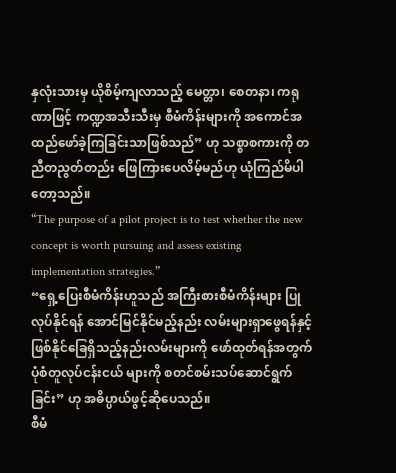နှလုံးသားမှ ယိုစိမ့်ကျလာသည့် မေတ္တာ၊ စေတနာ၊ ကရုဏာဖြင့် ကဏ္ဍအသီးသီးမှ စီမံကိန်းများကို အကောင်အထည်ဖော်ခဲ့ကြခြင်းသာဖြစ်သည်” ဟု သစ္စာစကားကို တညီတညွတ်တည်း ဖြေကြားပေလိမ့်မည်ဟု ယုံကြည်မိပါတော့သည်။
“The purpose of a pilot project is to test whether the new concept is worth pursuing and assess existing implementation strategies.”
“ရှေ့ပြေးစီမံကိန်းဟူသည် အကြီးစားစီမံကိန်းများ ပြုလုပ်နိုင်ရန် အောင်မြင်နိုင်မည့်နည်း လမ်းများရှာဖွေရန်နှင့် ဖြစ်နိုင်ခြေရှိသည့်နည်းလမ်းများကို ဖော်ထုတ်ရန်အတွက် ပုံစံတူလုပ်ငန်းငယ် များကို စတင်စမ်းသပ်ဆောင်ရွက်ခြင်း” ဟု အဓိပ္ပာယ်ဖွင့်ဆိုပေသည်။
စီမံ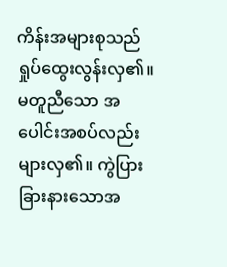ကိန်းအများစုသည် ရှုပ်ထွေးလွန်းလှ၏။ မတူညီသော အပေါင်းအစပ်လည်း များလှ၏။ ကွဲပြားခြားနားသောအ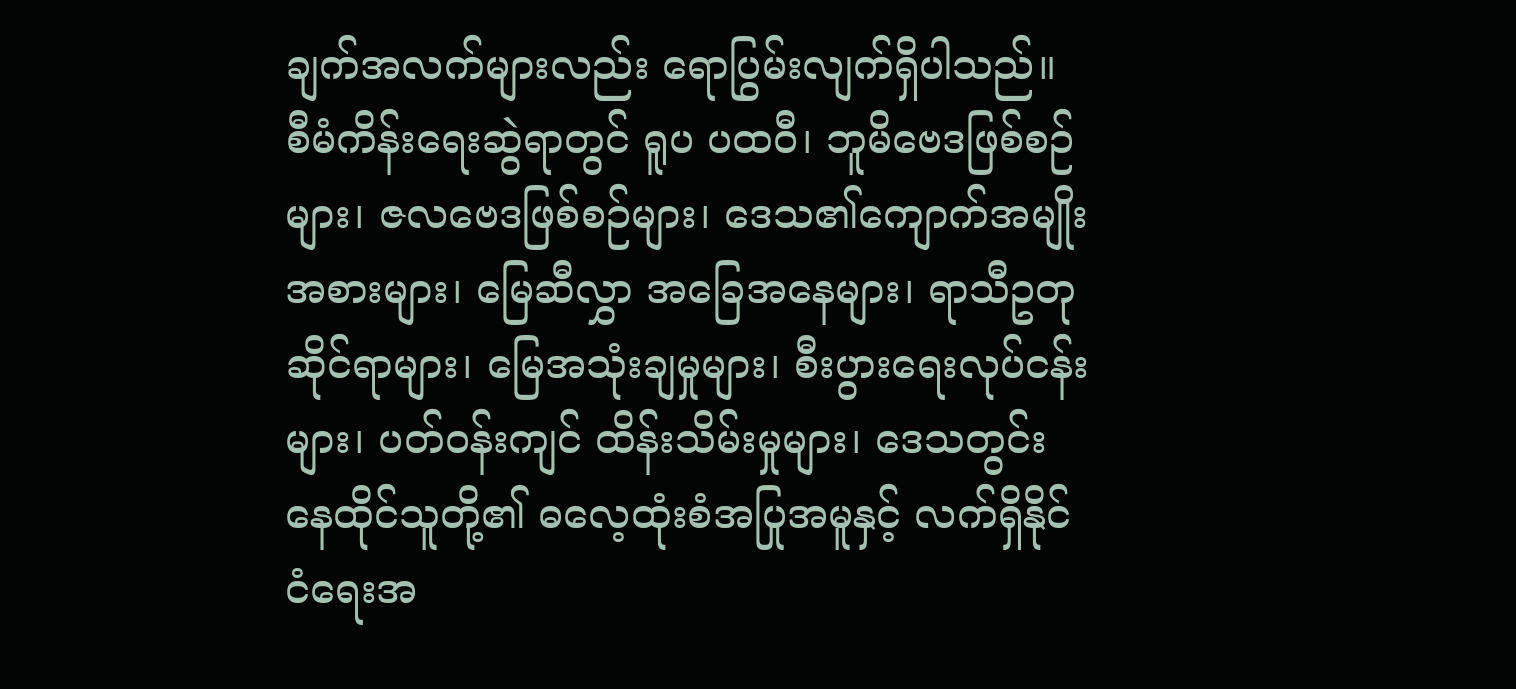ချက်အလက်များလည်း ရောပြွမ်းလျက်ရှိပါသည်။ စီမံကိန်းရေးဆွဲရာတွင် ရူပ ပထဝီ၊ ဘူမိဗေဒဖြစ်စဉ်များ၊ ဇလဗေဒဖြစ်စဉ်များ၊ ဒေသ၏ကျောက်အမျိုးအစားများ၊ မြေဆီလွှာ အခြေအနေများ၊ ရာသီဥတုဆိုင်ရာများ၊ မြေအသုံးချမှုများ၊ စီးပွားရေးလုပ်ငန်းများ၊ ပတ်ဝန်းကျင် ထိန်းသိမ်းမှုများ၊ ဒေသတွင်းနေထိုင်သူတို့၏ ဓလေ့ထုံးစံအပြုအမူနှင့် လက်ရှိနိုင်ငံရေးအ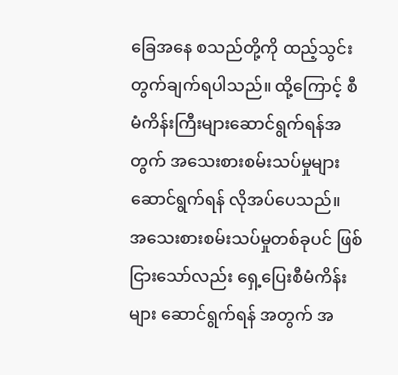ခြေအနေ စသည်တို့ကို ထည့်သွင်းတွက်ချက်ရပါသည်။ ထို့ကြောင့် စီမံကိန်းကြီးများဆောင်ရွက်ရန်အတွက် အသေးစားစမ်းသပ်မှုများ ဆောင်ရွက်ရန် လိုအပ်ပေသည်။
အသေးစားစမ်းသပ်မှုတစ်ခုပင် ဖြစ်ငြားသော်လည်း ရှေ့ပြေးစီမံကိန်းများ ဆောင်ရွက်ရန် အတွက် အ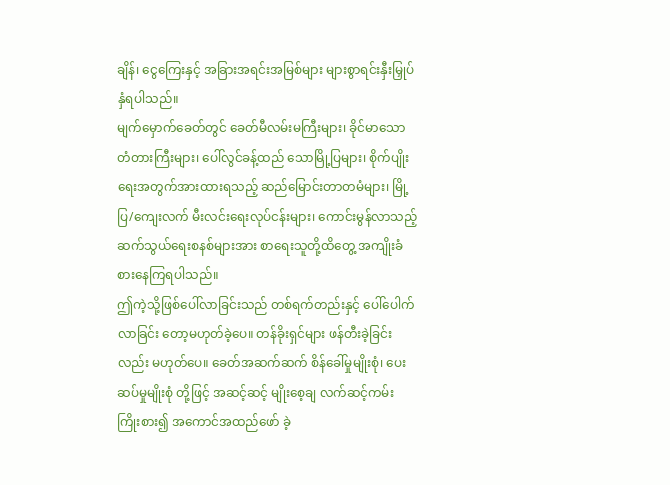ချိန်၊ ငွေကြေးနှင့် အခြားအရင်းအမြစ်များ များစွာရင်းနှီးမြှုပ်နှံရပါသည်။
မျက်မှောက်ခေတ်တွင် ခေတ်မီလမ်းမကြီးများ၊ ခိုင်မာသောတံတားကြီးများ၊ ပေါ်လွင်ခန့်ထည် သောမြို့ပြများ၊ စိုက်ပျိုးရေးအတွက်အားထားရသည့် ဆည်မြောင်းတာတမံများ၊ မြို့ပြ/ကျေးလက် မီးလင်းရေးလုပ်ငန်းများ၊ ကောင်းမွန်လာသည့် ဆက်သွယ်ရေးစနစ်များအား စာရေးသူတို့ထိတွေ့ အကျိုးခံစားနေကြရပါသည်။
ဤကဲ့သို့ဖြစ်ပေါ်လာခြင်းသည် တစ်ရက်တည်းနှင့် ပေါ်ပေါက်လာခြင်း တော့မဟုတ်ခဲ့ပေ။ တန်ခိုးရှင်များ ဖန်တီးခဲ့ခြင်းလည်း မဟုတ်ပေ။ ခေတ်အဆက်ဆက် စိန်ခေါ်မှုမျိုးစုံ၊ ပေးဆပ်မှုမျိုးစုံ တို့ဖြင့် အဆင့်ဆင့် မျိုးစေ့ချ လက်ဆင့်ကမ်း ကြိုးစား၍ အကောင်အထည်ဖော် ခဲ့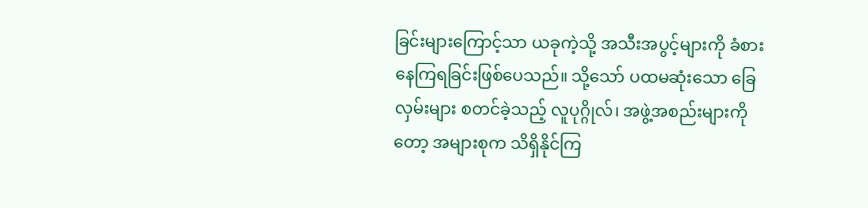ခြင်းများကြောင့်သာ ယခုကဲ့သို့ အသီးအပွင့်များကို ခံစားနေကြရခြင်းဖြစ်ပေသည်။ သို့သော် ပထမဆုံးသော ခြေလှမ်းများ စတင်ခဲ့သည့် လူပုဂ္ဂိုလ်၊ အဖွဲ့အစည်းများကိုတော့ အများစုက သိရှိနိုင်ကြ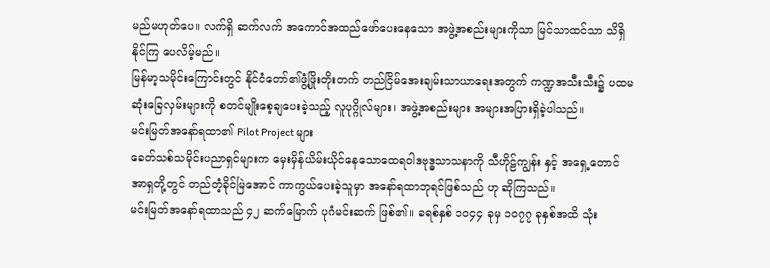မည်မဟုတ်ပေ။ လက်ရှိ ဆက်လက် အကောင်အထည်ဖော်ပေးနေသော အဖွဲ့အစည်းများကိုသာ မြင်သာထင်သာ သိရှိနိုင်ကြ ပေလိမ့်မည်။
မြန်မာ့သမိုင်းကြောင်းတွင် နိုင်ငံတော်၏ဖွံ့ဖြိုးတိုးတက် တည်ငြိမ်အေးချမ်းသာယာရေးအတွက် ကဏ္ဍအသီးသီး၌ ပထမဆုံးခြေလှမ်းများကို စတင်မျိုးစေ့ချပေးခဲ့သည့် လူပုဂ္ဂိုလ်များ၊ အဖွဲ့အစည်းများ အများအပြားရှိခဲ့ပါသည်။
မင်းမြတ်အနော်ရထာ၏ Pilot Project များ
ခေတ်သစ်သမိုင်းပညာရှင်များက မှေးမှိန်ယိမ်းယိုင်နေသောထေရဝါဒဗုဒ္ဓသာသနာကို သီဟိုဠ်ကျွန်း နှင့် အရှေ့တောင်အာရှတို့တွင် တည်တံ့ခိုင်မြဲအောင် ကာကွယ်ပေးခဲ့သူမှာ အနော်ရထာဘုရင်ဖြစ်သည် ဟု ဆိုကြသည်။
မင်းမြတ်အနော်ရထာသည် ၄၂ ဆက်မြောက် ပုဂံမင်းဆက် ဖြစ်၏။ ခရစ်နှစ် ၁၀၄၄ ခုမှ ၁၀၇၇ ခုနှစ်အထိ သုံး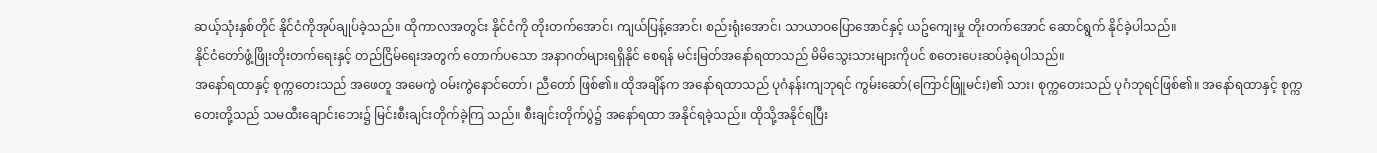ဆယ့်သုံးနှစ်တိုင် နိုင်ငံကိုအုပ်ချုပ်ခဲ့သည်။ ထိုကာလအတွင်း နိုင်ငံကို တိုးတက်အောင်၊ ကျယ်ပြန့်အောင်၊ စည်းရုံးအောင်၊ သာယာဝပြောအောင်နှင့် ယဥ်ကျေးမှု တိုးတက်အောင် ဆောင်ရွက် နိုင်ခဲ့ပါသည်။
နိုင်ငံတော်ဖွံ့ဖြိုးတိုးတက်ရေးနှင့် တည်ငြိမ်ရေးအတွက် တောက်ပသော အနာဂတ်များရရှိနိုင် စေရန် မင်းမြတ်အနော်ရထာသည် မိမိသွေးသားများကိုပင် စတေးပေးဆပ်ခဲ့ရပါသည်။
အနော်ရထာနှင့် စုက္ကတေးသည် အဖေတူ အမေကွဲ ဝမ်းကွဲနောင်တော်၊ ညီတော် ဖြစ်၏။ ထိုအချိန်က အနော်ရထာသည် ပုဂံနန်းကျဘုရင် ကွမ်းဆော်(ကြောင်ဖြူမင်း)၏ သား၊ စုက္ကတေးသည် ပုဂံဘုရင်ဖြစ်၏။ အနော်ရထာနှင့် စုက္ကတေးတို့သည် သမထီးချောင်းဘေး၌ မြင်းစီးချင်းတိုက်ခဲ့ကြ သည်။ စီးချင်းတိုက်ပွဲ၌ အနော်ရထာ အနိုင်ရခဲ့သည်။ ထိုသို့အနိုင်ရပြီး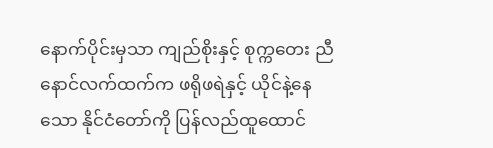နောက်ပိုင်းမှသာ ကျည်စိုးနှင့် စုက္ကတေး ညီနောင်လက်ထက်က ဖရိုဖရဲနှင့် ယိုင်နဲ့နေသော နိုင်ငံတော်ကို ပြန်လည်ထူထောင်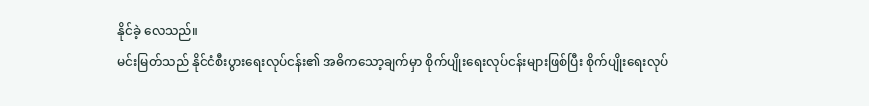နိုင်ခဲ့ လေသည်။
မင်းမြတ်သည် နိုင်ငံစီးပွားရေးလုပ်ငန်း၏ အဓိကသော့ချက်မှာ စိုက်ပျိုးရေးလုပ်ငန်းများဖြစ်ပြီး စိုက်ပျိုးရေးလုပ်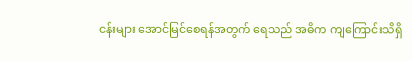ငန်းများ အောင်မြင်စေရန်အတွက် ရေသည် အဓိက ကျကြောင်းသိရှိ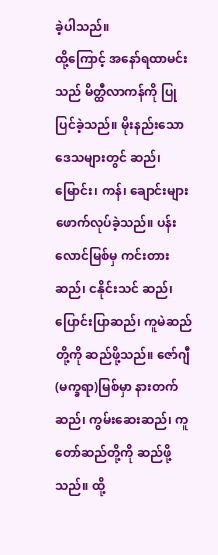ခဲ့ပါသည်။
ထို့ကြောင့် အနော်ရထာမင်းသည် မိတ္ထီလာကန်ကို ပြုပြင်ခဲ့သည်။ မိုးနည်းသောဒေသများတွင် ဆည်၊ မြောင်း၊ ကန်၊ ချောင်းများ ဖောက်လုပ်ခဲ့သည်။ ပန်းလောင်မြစ်မှ ကင်းတားဆည်၊ ငနိုင်းသင် ဆည်၊ ပြောင်းပြာဆည်၊ ကူမဲဆည် တို့ကို ဆည်ဖို့သည်။ ဇော်ဂျီ(မက္ခရာ)မြစ်မှာ နားတက်ဆည်၊ ကွမ်းဆေးဆည်၊ ကူတော်ဆည်တို့ကို ဆည်ဖို့သည်။ ထို့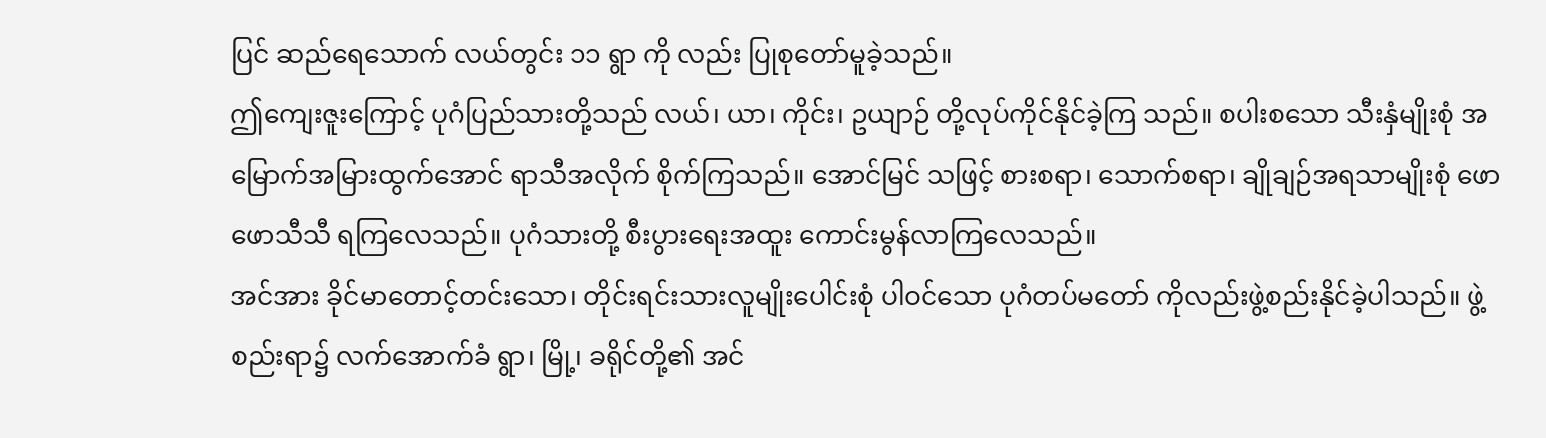ပြင် ဆည်ရေသောက် လယ်တွင်း ၁၁ ရွာ ကို လည်း ပြုစုတော်မူခဲ့သည်။
ဤကျေးဇူးကြောင့် ပုဂံပြည်သားတို့သည် လယ်၊ ယာ၊ ကိုင်း၊ ဥယျာဉ် တို့လုပ်ကိုင်နိုင်ခဲ့ကြ သည်။ စပါးစသော သီးနှံမျိုးစုံ အမြောက်အမြားထွက်အောင် ရာသီအလိုက် စိုက်ကြသည်။ အောင်မြင် သဖြင့် စားစရာ၊ သောက်စရာ၊ ချိုချဉ်အရသာမျိုးစုံ ဖောဖောသီသီ ရကြလေသည်။ ပုဂံသားတို့ စီးပွားရေးအထူး ကောင်းမွန်လာကြလေသည်။
အင်အား ခိုင်မာတောင့်တင်းသော၊ တိုင်းရင်းသားလူမျိုးပေါင်းစုံ ပါဝင်သော ပုဂံတပ်မတော် ကိုလည်းဖွဲ့စည်းနိုင်ခဲ့ပါသည်။ ဖွဲ့စည်းရာ၌ လက်အောက်ခံ ရွာ၊ မြို့၊ ခရိုင်တို့၏ အင်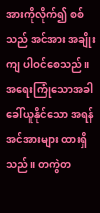အားကိုလိုက်၍ စစ်သည် အင်အား အချိုးကျ ပါဝင်စေသည်။ အရေးကြုံသောအခါ ခေါ်ယူနိုင်သော အရန်အင်အားများ ထားရှိသည်။ တကွဲတ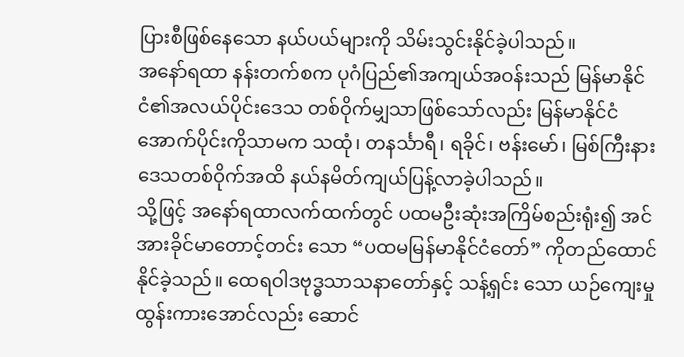ပြားစီဖြစ်နေသော နယ်ပယ်များကို သိမ်းသွင်းနိုင်ခဲ့ပါသည်။
အနော်ရထာ နန်းတက်စက ပုဂံပြည်၏အကျယ်အဝန်းသည် မြန်မာနိုင်ငံ၏အလယ်ပိုင်းဒေသ တစ်ဝိုက်မျှသာဖြစ်သော်လည်း မြန်မာနိုင်ငံအောက်ပိုင်းကိုသာမက သထုံ၊ တနင်္သာရီ၊ ရခိုင်၊ ဗန်းမော်၊ မြစ်ကြီးနားဒေသတစ်ဝိုက်အထိ နယ်နမိတ်ကျယ်ပြန့်လာခဲ့ပါသည်။
သို့ဖြင့် အနော်ရထာလက်ထက်တွင် ပထမဦးဆုံးအကြိမ်စည်းရုံး၍ အင်အားခိုင်မာတောင့်တင်း သော “ပထမမြန်မာနိုင်ငံတော်” ကိုတည်ထောင်နိုင်ခဲ့သည်။ ထေရဝါဒဗုဒ္ဓသာသနာတော်နှင့် သန့်ရှင်း သော ယဉ်ကျေးမှု ထွန်းကားအောင်လည်း ဆောင်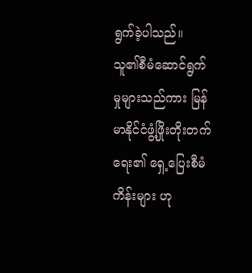ရွက်ခဲ့ပါသည်။
သူ၏စီမံဆောင်ရွက်မှုများသည်ကား မြန်မာနိုင်ငံဖွံ့ဖြိုးတိုးတက်ရေး၏ ရှေ့ပြေးစီမံကိန်းများ ဟု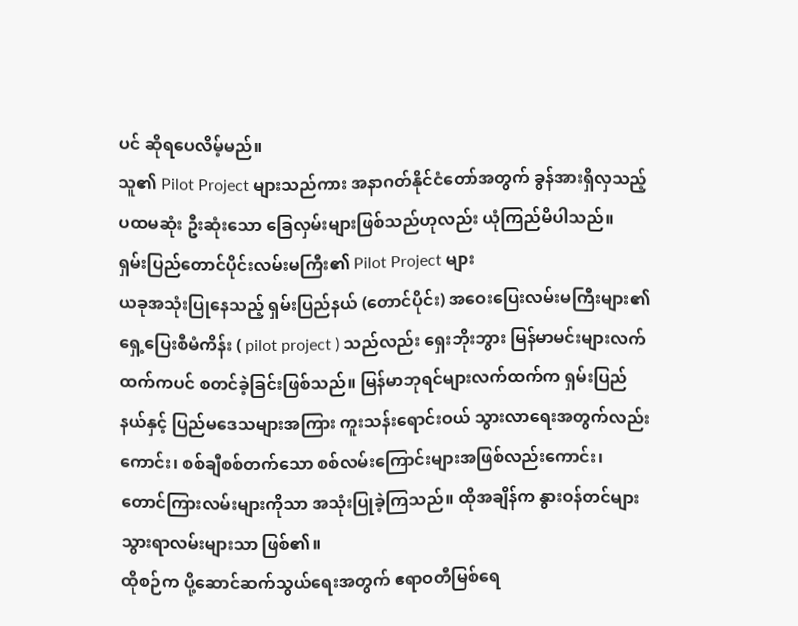ပင် ဆိုရပေလိမ့်မည်။
သူ၏ Pilot Project များသည်ကား အနာဂတ်နိုင်ငံတော်အတွက် ခွန်အားရှိလှသည့် ပထမဆုံး ဦးဆုံးသော ခြေလှမ်းများဖြစ်သည်ဟုလည်း ယုံကြည်မိပါသည်။
ရှမ်းပြည်တောင်ပိုင်းလမ်းမကြီး၏ Pilot Project များ
ယခုအသုံးပြုနေသည့် ရှမ်းပြည်နယ် (တောင်ပိုင်း) အဝေးပြေးလမ်းမကြီးများ၏ ရှေ့ပြေးစီမံကိန်း ( pilot project ) သည်လည်း ရှေးဘိုးဘွား မြန်မာမင်းများလက်ထက်ကပင် စတင်ခဲ့ခြင်းဖြစ်သည်။ မြန်မာဘုရင်များလက်ထက်က ရှမ်းပြည်နယ်နှင့် ပြည်မဒေသများအကြား ကူးသန်းရောင်းဝယ် သွားလာရေးအတွက်လည်းကောင်း၊ စစ်ချီစစ်တက်သော စစ်လမ်းကြောင်းများအဖြစ်လည်းကောင်း၊ တောင်ကြားလမ်းများကိုသာ အသုံးပြုခဲ့ကြသည်။ ထိုအချိန်က နွားဝန်တင်များ သွားရာလမ်းများသာ ဖြစ်၏။
ထိုစဉ်က ပို့ဆောင်ဆက်သွယ်ရေးအတွက် ဧရာဝတီမြစ်ရေ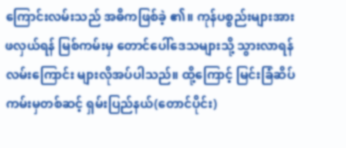ကြောင်းလမ်းသည် အဓိကဖြစ်ခဲ့ ၏။ ကုန်ပစ္စည်းများအား ဖလှယ်ရန် မြစ်ကမ်းမှ တောင်ပေါ်ဒေသများသို့ သွားလာရန် လမ်းကြောင်း များလိုအပ်ပါသည်။ ထို့ကြောင့် မြင်းခြံဆိပ်ကမ်းမှတစ်ဆင့် ရှမ်းပြည်နယ်(တောင်ပိုင်း)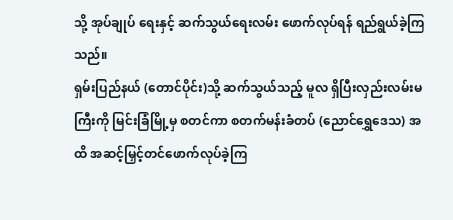သို့ အုပ်ချုပ် ရေးနှင့် ဆက်သွယ်ရေးလမ်း ဖောက်လုပ်ရန် ရည်ရွယ်ခဲ့ကြသည်။
ရှမ်းပြည်နယ် (တောင်ပိုင်း)သို့ ဆက်သွယ်သည့် မူလ ရှိပြီးလှည်းလမ်းမကြီးကို မြင်းခြံမြို့မှ စတင်ကာ စတက်မန်းခံတပ် (ညောင်ရွှေဒေသ) အထိ အဆင့်မြှင့်တင်ဖောက်လုပ်ခဲ့ကြ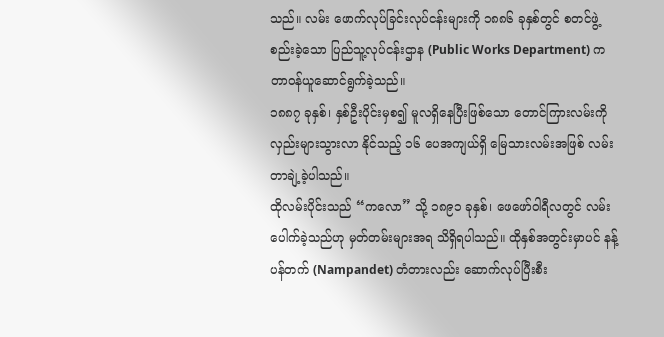သည်။ လမ်း ဖောက်လုပ်ခြင်းလုပ်ငန်းများကို ၁၈၈၆ ခုနှစ်တွင် စတင်ဖွဲ့စည်းခဲ့သော ပြည်သူ့လုပ်ငန်းဌာန (Public Works Department) က တာဝန်ယူဆောင်ရွက်ခဲ့သည်။
၁၈၈၇ ခုနှစ်၊ နှစ်ဦးပိုင်းမှစ၍ မူလရှိနေပြီးဖြစ်သော တောင်ကြားလမ်းကို လှည်းများသွားလာ နိုင်သည့် ၁၆ ပေအကျယ်ရှိ မြေသားလမ်းအဖြစ် လမ်းတာချဲ့ခဲ့ပါသည်။
ထိုလမ်းပိုင်းသည် “ကလော” သို့ ၁၈၉၁ ခုနှစ်၊ ဖေဖော်ဝါရီလတွင် လမ်းပေါက်ခဲ့သည်ဟု မှတ်တမ်းများအရ သိရှိရပါသည်။ ထိုနှစ်အတွင်းမှာပင် နန့်ပန်တက် (Nampandet) တံတားလည်း ဆောက်လုပ်ပြီးစီး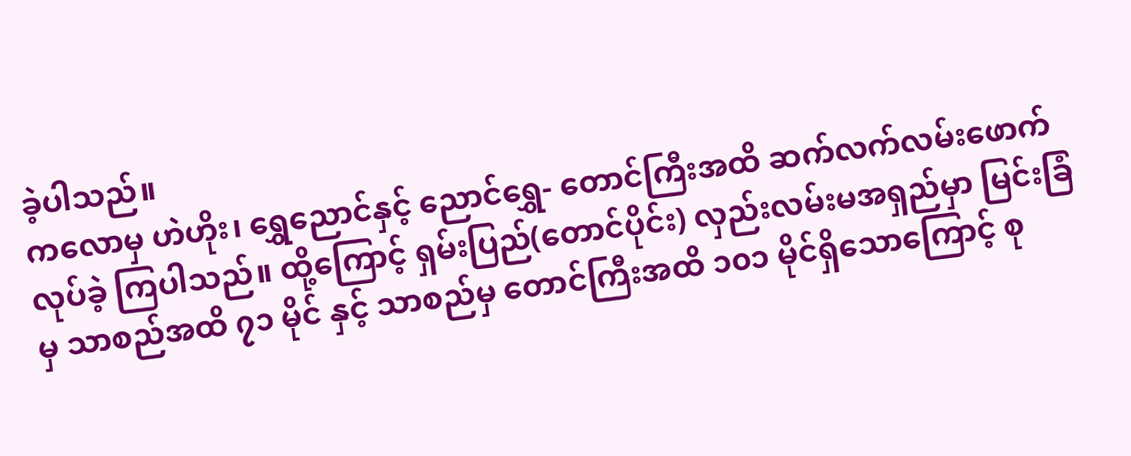ခဲ့ပါသည်။
ကလောမှ ဟဲဟိုး၊ ရွှေညောင်နှင့် ညောင်ရွှေ- တောင်ကြီးအထိ ဆက်လက်လမ်းဖောက်လုပ်ခဲ့ ကြပါသည်။ ထို့ကြောင့် ရှမ်းပြည်(တောင်ပိုင်း) လှည်းလမ်းမအရှည်မှာ မြင်းခြံမှ သာစည်အထိ ၇၁ မိုင် နှင့် သာစည်မှ တောင်ကြီးအထိ ၁၀၁ မိုင်ရှိသောကြောင့် စု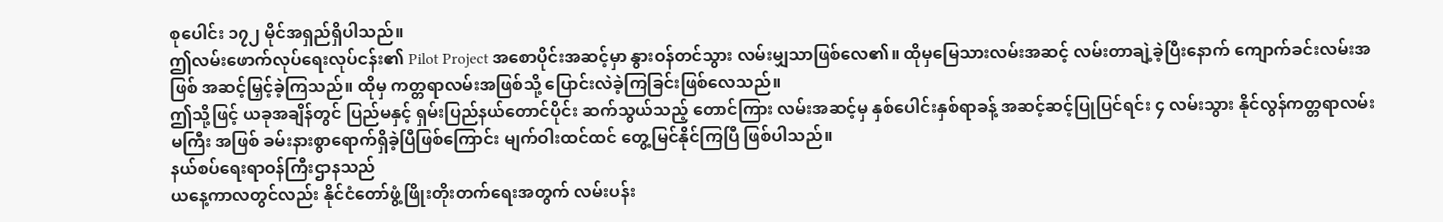စုပေါင်း ၁၇၂ မိုင်အရှည်ရှိပါသည်။
ဤလမ်းဖောက်လုပ်ရေးလုပ်ငန်း၏ Pilot Project အစောပိုင်းအဆင့်မှာ နွားဝန်တင်သွား လမ်းမျှသာဖြစ်လေ၏။ ထိုမှမြေသားလမ်းအဆင့် လမ်းတာချဲ့ခဲ့ပြီးနောက် ကျောက်ခင်းလမ်းအဖြစ် အဆင့်မြှင့်ခဲ့ကြသည်။ ထိုမှ ကတ္တရာလမ်းအဖြစ်သို့ ပြောင်းလဲခဲ့ကြခြင်းဖြစ်လေသည်။
ဤသို့ဖြင့် ယခုအချိန်တွင် ပြည်မနှင့် ရှမ်းပြည်နယ်တောင်ပိုင်း ဆက်သွယ်သည့် တောင်ကြား လမ်းအဆင့်မှ နှစ်ပေါင်းနှစ်ရာခန့် အဆင့်ဆင့်ပြုပြင်ရင်း ၄ လမ်းသွား နိုင်လွန်ကတ္တရာလမ်းမကြီး အဖြစ် ခမ်းနားစွာရောက်ရှိခဲ့ပြီဖြစ်ကြောင်း မျက်ဝါးထင်ထင် တွေ့မြင်နိုင်ကြပြီ ဖြစ်ပါသည်။
နယ်စပ်ရေးရာဝန်ကြီးဌာနသည်
ယနေ့ကာလတွင်လည်း နိုင်ငံတော်ဖွံ့ဖြိုးတိုးတက်ရေးအတွက် လမ်းပန်း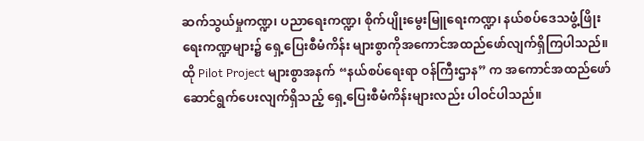ဆက်သွယ်မှုကဏ္ဍ၊ ပညာရေးကဏ္ဍ၊ စိုက်ပျိုးမွေးမြူရေးကဏ္ဍ၊ နယ်စပ်ဒေသဖွံ့ဖြိုးရေးကဏ္ဍများ၌ ရှေ့ပြေးစီမံကိန်း များစွာကိုအကောင်အထည်ဖော်လျက်ရှိကြပါသည်။ ထို Pilot Project များစွာအနက် “နယ်စပ်ရေးရာ ဝန်ကြီးဌာန” က အကောင်အထည်ဖော် ဆောင်ရွက်ပေးလျက်ရှိသည့် ရှေ့ပြေးစီမံကိန်းများလည်း ပါဝင်ပါသည်။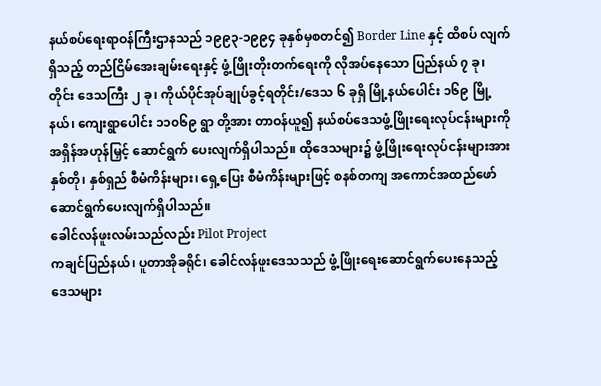နယ်စပ်ရေးရာဝန်ကြီးဌာနသည် ၁၉၉၃-၁၉၉၄ ခုနှစ်မှစတင်၍ Border Line နှင့် ထိစပ် လျက်ရှိသည့် တည်ငြိမ်အေးချမ်းရေးနှင့် ဖွံ့ဖြိုးတိုးတက်ရေးကို လိုအပ်နေသော ပြည်နယ် ၇ ခု၊ တိုင်း ဒေသကြီး ၂ ခု၊ ကိုယ်ပိုင်အုပ်ချုပ်ခွင့်ရတိုင်း/ဒေသ ၆ ခုရှိ မြို့နယ်ပေါင်း ၁၆၉ မြို့နယ်၊ ကျေးရွာပေါင်း ၁၁၀၆၉ ရွာ တို့အား တာဝန်ယူ၍ နယ်စပ်ဒေသဖွံ့ဖြိုးရေးလုပ်ငန်းများကို အရှိန်အဟုန်မြှင့် ဆောင်ရွက် ပေးလျက်ရှိပါသည်။ ထိုဒေသများ၌ ဖွံ့ဖြိုးရေးလုပ်ငန်းများအား နှစ်တို၊ နှစ်ရှည် စီမံကိန်းများ၊ ရှေ့ပြေး စီမံကိန်းများဖြင့် စနစ်တကျ အကောင်အထည်ဖော် ဆောင်ရွက်ပေးလျက်ရှိပါသည်။
ခေါင်လန်ဖူးလမ်းသည်လည်း Pilot Project
ကချင်ပြည်နယ်၊ ပူတာအိုခရိုင်၊ ခေါင်လန်ဖူးဒေသသည် ဖွံ့ဖြိုးရေးဆောင်ရွက်ပေးနေသည့် ဒေသများ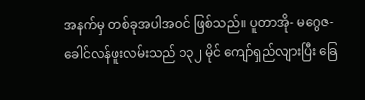အနက်မှ တစ်ခုအပါအဝင် ဖြစ်သည်။ ပူတာအို- မဂွေဇ- ခေါင်လန်ဖူးလမ်းသည် ၁၃၂ မိုင် ကျော်ရှည်လျားပြီး ခြေ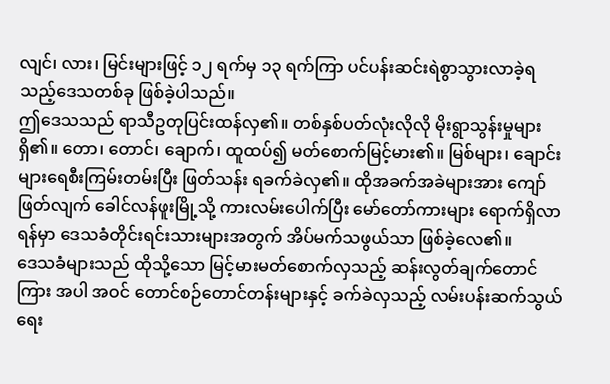လျင်၊ လား၊ မြင်းများဖြင့် ၁၂ ရက်မှ ၁၃ ရက်ကြာ ပင်ပန်းဆင်းရဲစွာသွားလာခဲ့ရ သည့်ဒေသတစ်ခု ဖြစ်ခဲ့ပါသည်။
ဤဒေသသည် ရာသီဥတုပြင်းထန်လှ၏။ တစ်နှစ်ပတ်လုံးလိုလို မိုးရွာသွန်းမှုများရှိ၏။ တော၊ တောင်၊ ချောက်၊ ထူထပ်၍ မတ်စောက်မြင့်မား၏။ မြစ်များ၊ ချောင်းများရေစီးကြမ်းတမ်းပြီး ဖြတ်သန်း ရခက်ခဲလှ၏။ ထိုအခက်အခဲများအား ကျော်ဖြတ်လျက် ခေါင်လန်ဖူးမြို့သို့ ကားလမ်းပေါက်ပြီး မော်တော်ကားများ ရောက်ရှိလာရန်မှာ ဒေသခံတိုင်းရင်းသားများအတွက် အိပ်မက်သဖွယ်သာ ဖြစ်ခဲ့လေ၏။
ဒေသခံများသည် ထိုသို့သော မြင့်မားမတ်စောက်လှသည့် ဆန်းလွတ်ချက်တောင်ကြား အပါ အဝင် တောင်စဉ်တောင်တန်းများနှင့် ခက်ခဲလှသည့် လမ်းပန်းဆက်သွယ်ရေး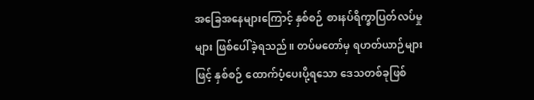အခြေအနေများကြောင့် နှစ်စဉ် စားနပ်ရိက္ခာပြတ်လပ်မှုများ ဖြစ်ပေါ်ခဲ့ရသည်။ တပ်မတော်မှ ရဟတ်ယာဉ်များဖြင့် နှစ်စဉ် ထောက်ပံ့ပေးပို့ရသော ဒေသတစ်ခုဖြစ်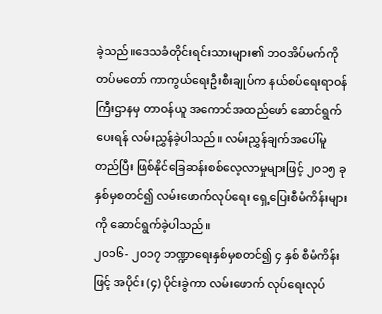ခဲ့သည်။ဒေသခံတိုင်းရင်းသားများ၏ ဘဝအိပ်မက်ကိုတပ်မတော် ကာကွယ်ရေးဦးစီးချုပ်က နယ်စပ်ရေးရာဝန်ကြီးဌာနမှ တာဝန်ယူ အကောင်အထည်ဖော် ဆောင်ရွက် ပေးရန် လမ်းညွှန်ခဲ့ပါသည်။ လမ်းညွှန်ချက်အပေါ်မူတည်ပြီး ဖြစ်နိုင်ခြေဆန်းစစ်လေ့လာမှုများဖြင့် ၂၀၁၅ ခုနှစ်မှစတင်၍ လမ်းဖောက်လုပ်ရေး ရှေ့ပြေးစီမံကိန်းများကို ဆောင်ရွက်ခဲ့ပါသည်။
၂၀၁၆- ၂၀၁၇ ဘဏ္ဍာရေးနှစ်မှစတင်၍ ၄ နှစ် စီမံကိန်းဖြင့် အပိုင်း (၄) ပိုင်းခွဲကာ လမ်းဖောက် လုပ်ရေးလုပ်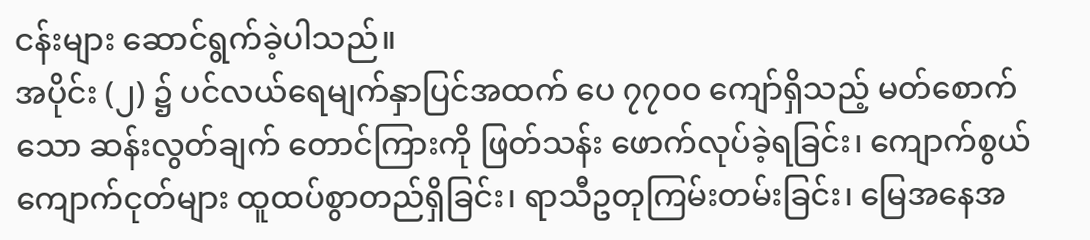ငန်းများ ဆောင်ရွက်ခဲ့ပါသည်။
အပိုင်း (၂) ၌ ပင်လယ်ရေမျက်နှာပြင်အထက် ပေ ၇၇၀၀ ကျော်ရှိသည့် မတ်စောက်သော ဆန်းလွတ်ချက် တောင်ကြားကို ဖြတ်သန်း ဖောက်လုပ်ခဲ့ရခြင်း၊ ကျောက်စွယ် ကျောက်ငုတ်များ ထူထပ်စွာတည်ရှိခြင်း၊ ရာသီဥတုကြမ်းတမ်းခြင်း၊ မြေအနေအ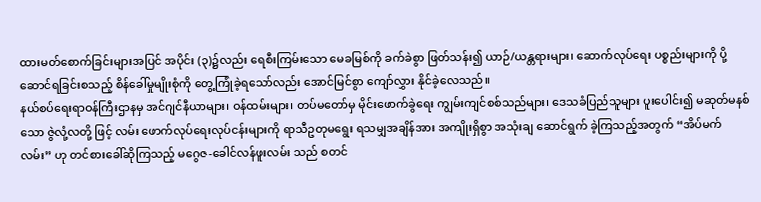ထားမတ်စောက်ခြင်းများအပြင် အပိုင်း (၃)၌လည်း ရေစီးကြမ်းသော မေခမြစ်ကို ခက်ခဲစွာ ဖြတ်သန်း၍ ယာဉ်/ယန္တရားများ၊ ဆောက်လုပ်ရေး ပစ္စည်းများကို ပို့ဆောင်ရခြင်းစသည့် စိန်ခေါ်မှုမျိုးစုံကို တွေ့ကြုံခဲ့ရသော်လည်း အောင်မြင်စွာ ကျော်လွှား နိုင်ခဲ့လေသည်။
နယ်စပ်ရေးရာဝန်ကြီးဌာနမှ အင်ဂျင်နီယာများ၊ ဝန်ထမ်းများ၊ တပ်မတော်မှ မိုင်းဖောက်ခွဲရေး ကျွမ်းကျင်စစ်သည်များ၊ ဒေသခံပြည်သူများ ပူးပေါင်း၍ မဆုတ်မနစ်သော ဇွဲလုံ့လတို့ ဖြင့် လမ်း ဖောက်လုပ်ရေးလုပ်ငန်းများကို ရာသီဥတုမရွေး ရသမျှအချိန်အား အကျိုးရှိစွာ အသုံးချ ဆောင်ရွက် ခဲ့ကြသည့်အတွက် “အိပ်မက်လမ်း” ဟု တင်စားခေါ်ဆိုကြသည့် မဂွေဇ-ခေါင်လန်ဖူးလမ်း သည် စတင်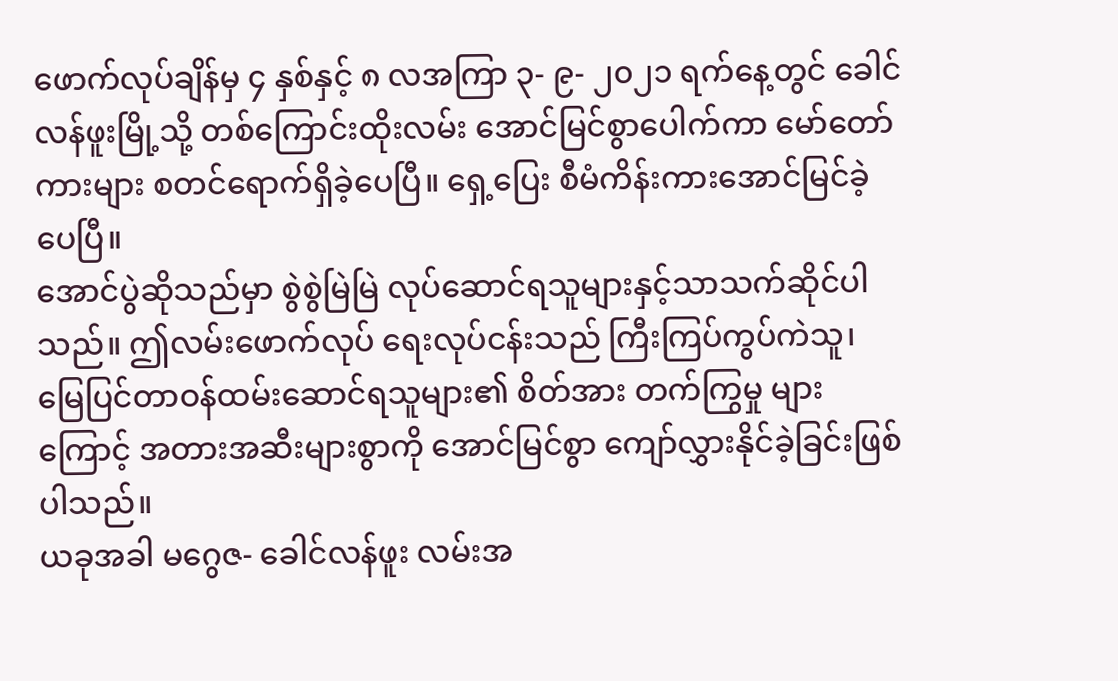ဖောက်လုပ်ချိန်မှ ၄ နှစ်နှင့် ၈ လအကြာ ၃- ၉- ၂၀၂၁ ရက်နေ့တွင် ခေါင်လန်ဖူးမြို့သို့ တစ်ကြောင်းထိုးလမ်း အောင်မြင်စွာပေါက်ကာ မော်တော်ကားများ စတင်ရောက်ရှိခဲ့ပေပြီ။ ရှေ့ပြေး စီမံကိန်းကားအောင်မြင်ခဲ့ပေပြီ။
အောင်ပွဲဆိုသည်မှာ စွဲစွဲမြဲမြဲ လုပ်ဆောင်ရသူများနှင့်သာသက်ဆိုင်ပါသည်။ ဤလမ်းဖောက်လုပ် ရေးလုပ်ငန်းသည် ကြီးကြပ်ကွပ်ကဲသူ၊ မြေပြင်တာဝန်ထမ်းဆောင်ရသူများ၏ စိတ်အား တက်ကြွမှု များကြောင့် အတားအဆီးများစွာကို အောင်မြင်စွာ ကျော်လွှားနိုင်ခဲ့ခြင်းဖြစ်ပါသည်။
ယခုအခါ မဂွေဇ- ခေါင်လန်ဖူး လမ်းအ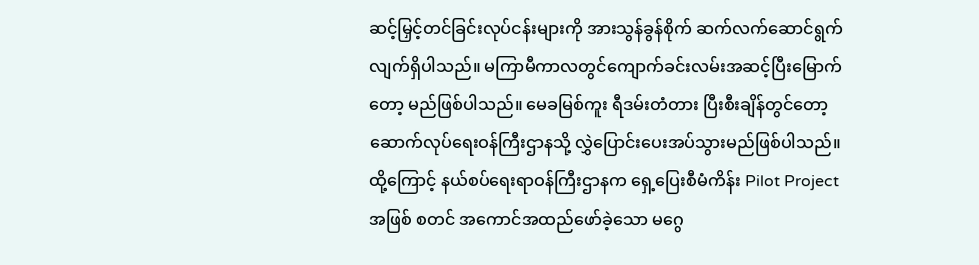ဆင့်မြှင့်တင်ခြင်းလုပ်ငန်းများကို အားသွန်ခွန်စိုက် ဆက်လက်ဆောင်ရွက်လျက်ရှိပါသည်။ မကြာမီကာလတွင်ကျောက်ခင်းလမ်းအဆင့်ပြီးမြောက်တော့ မည်ဖြစ်ပါသည်။ မေခမြစ်ကူး ရီဒမ်းတံတား ပြီးစီးချိန်တွင်တော့ ဆောက်လုပ်ရေးဝန်ကြီးဌာနသို့ လွှဲပြောင်းပေးအပ်သွားမည်ဖြစ်ပါသည်။
ထို့ကြောင့် နယ်စပ်ရေးရာဝန်ကြီးဌာနက ရှေ့ပြေးစီမံကိန်း Pilot Project အဖြစ် စတင် အကောင်အထည်ဖော်ခဲ့သော မဂွေ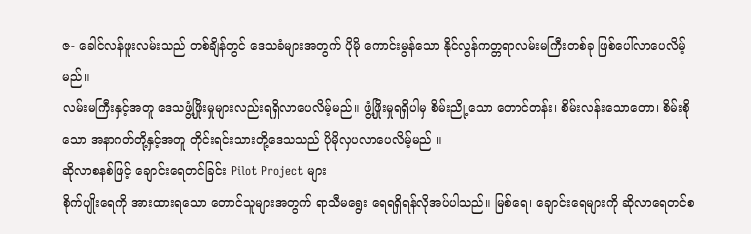ဇ- ခေါင်လန်ဖူးလမ်းသည် တစ်ချိန်တွင် ဒေသခံများအတွက် ပိုမို ကောင်းမွန်သော နိုင်လွန်ကတ္တရာလမ်းမကြီးတစ်ခု ဖြစ်ပေါ်လာပေလိမ့်မည်။
လမ်းမကြီးနှင့်အတူ ဒေသဖွံ့ဖြိုးမှုများလည်းရရှိလာပေလိမ့်မည်။ ဖွံ့ဖြိုးမှုရရှိပါမှ စိမ်းညို့သော တောင်တန်း၊ စိမ်းလန်းသောတော၊ စိမ်းစိုသော အနာဂတ်တို့နှင့်အတူ တိုင်းရင်းသားတို့ဒေသသည် ပိုမိုလှပလာပေလိမ့်မည် ။
ဆိုလာစနစ်ဖြင့် ချောင်းရေတင်ခြင်း Pilot Project များ
စိုက်ပျိုးရေကို အားထားရသော တောင်သူများအတွက် ရာသီမရွေး ရေရရှိရန်လိုအပ်ပါသည်။ မြစ်ရေ၊ ချောင်းရေများကို ဆိုလာရေတင်စ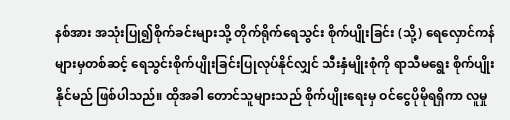နစ်အား အသုံးပြု၍စိုက်ခင်းများသို့ တိုက်ရိုက်ရေသွင်း စိုက်ပျိုးခြင်း (သို့) ရေလှောင်ကန်များမှတစ်ဆင့် ရေသွင်းစိုက်ပျိုးခြင်းပြုလုပ်နိုင်လျှင် သီးနှံမျိုးစုံကို ရာသီမရွေး စိုက်ပျိုးနိုင်မည် ဖြစ်ပါသည်။ ထိုအခါ တောင်သူများသည် စိုက်ပျိုးရေးမှ ဝင်ငွေပိုမိုရရှိကာ လူမှု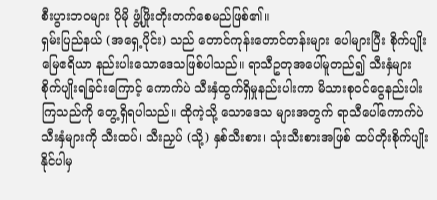စီးပွားဘဝများ ပိုမို ဖွံ့ဖြိုးတိုးတက်စေမည်ဖြစ်၏။
ရှမ်းပြည်နယ် (အရှေ့ပိုင်း) သည် တောင်ကုန်းတောင်တန်းများ ပေါများပြီး စိုက်ပျိုးမြေဧရိယာ နည်းပါးသောဒေသဖြစ်ပါသည်။ ရာသီဥတုအပေါ်မူတည်၍ သီးနှံများ စိုက်ပျိုးရခြင်းကြောင့် ကောက်ပဲ သီးနှံထွက်ရှိမှုနည်းပါးကာ မိသားစုဝင်ငွေနည်းပါးကြသည်ကို တွေ့ရှိရပါသည်။ ထိုကဲ့သို့ သောဒေသ များအတွက် ရာသီပေါ်ကောက်ပဲသီးနှံများကို သီးထပ်၊ သီးညှပ် (သို့) နှစ်သီးစား၊ သုံးသီးစားအဖြစ် ထပ်တိုးစိုက်ပျိုးနိုင်ပါမှ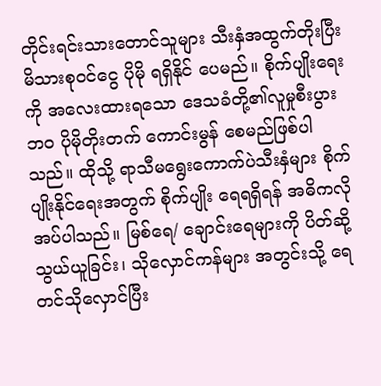တိုင်းရင်းသားတောင်သူများ သီးနှံအထွက်တိုးပြီး မိသားစုဝင်ငွေ ပိုမို ရရှိနိုင် ပေမည်။ စိုက်ပျိုးရေးကို အလေးထားရသော ဒေသခံတို့၏လူမှုစီးပွားဘဝ ပိုမိုတိုးတက် ကောင်းမွန် စေမည်ဖြစ်ပါသည်။ ထိုသို့ ရာသီမရွေးကောက်ပဲသီးနှံများ စိုက်ပျိုးနိုင်ရေးအတွက် စိုက်ပျိုး ရေရရှိရန် အဓိကလိုအပ်ပါသည်။ မြစ်ရေ/ ချောင်းရေများကို ပိတ်ဆို့သွယ်ယူခြင်း၊ သိုလှောင်ကန်များ အတွင်းသို့ ရေတင်သိုလှောင်ပြီး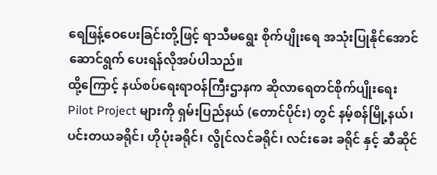ရေဖြန့်ဝေပေးခြင်းတို့ဖြင့် ရာသီမရွေး စိုက်ပျိုးရေ အသုံးပြုနိုင်အောင် ဆောင်ရွက် ပေးရန်လိုအပ်ပါသည်။
ထို့ကြောင့် နယ်စပ်ရေးရာဝန်ကြီးဌာနက ဆိုလာရေတင်စိုက်ပျိုးရေး Pilot Project များကို ရှမ်းပြည်နယ် (တောင်ပိုင်း) တွင် နမ့်စန်မြို့နယ်၊ ပင်းတယခရိုင်၊ ဟိုပုံးခရိုင်၊ လွိုင်လင်ခရိုင်၊ လင်းခေး ခရိုင် နှင့် ဆီဆိုင်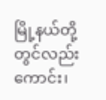မြို့နယ်တို့တွင်လည်းကောင်း၊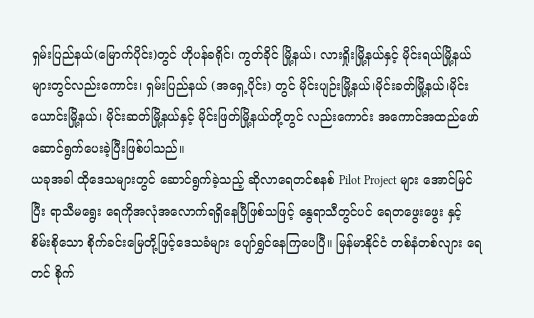ရှမ်းပြည်နယ်(မြောက်ပိုင်း)တွင် ဟိုပန်ခရိုင်၊ ကွတ်ခိုင် မြို့နယ်၊ လားရှိုးမြို့နယ်နှင့် မိုင်းရယ်မြို့နယ်များတွင်လည်းကောင်း၊ ရှမ်းပြည်နယ် (အရှေ့ပိုင်း) တွင် မိုင်းပျဉ်းမြို့နယ်၊မိုင်းခတ်မြို့နယ်၊မိုင်းယောင်းမြို့နယ်၊ မိုင်းဆတ်မြို့နယ်နှင့် မိုင်းဖြတ်မြို့နယ်တို့တွင် လည်းကောင်း အကောင်အထည်ဖော်ဆောင်ရွက်ပေးခဲ့ပြီးဖြစ်ပါသည်။
ယခုအခါ ထိုဒေသများတွင် ဆောင်ရွက်ခဲ့သည့် ဆိုလာရေတင်စနစ် Pilot Project များ အောင်မြင်ပြီး ရာသီမရွေး ရေကိုအလုံအလောက်ရရှိနေပြီဖြစ်သဖြင့် နွေရာသီတွင်ပင် ရေတဖွေးဖွေး နှင့် စိမ်းစိုသော စိုက်ခင်းမြေတို့ဖြင့်ဒေသခံများ ပျော်ရွှင်နေကြပေပြီ။ မြန်မာနိုင်ငံ တစ်နံတစ်လျား ရေတင် စိုက်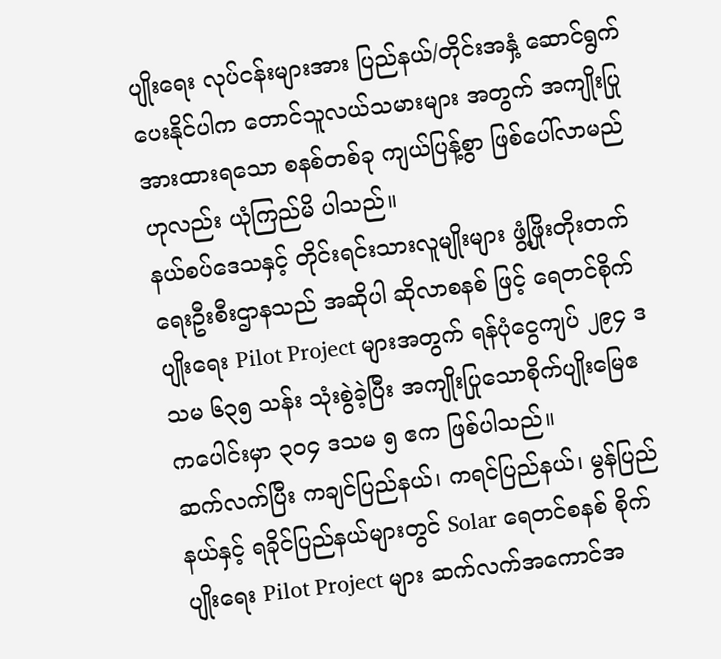ပျိုးရေး လုပ်ငန်းများအား ပြည်နယ်/တိုင်းအနှံ့ ဆောင်ရွက်ပေးနိုင်ပါက တောင်သူလယ်သမားများ အတွက် အကျိုးပြု အားထားရသော စနစ်တစ်ခု ကျယ်ပြန့်စွာ ဖြစ်ပေါ်လာမည်ဟုလည်း ယုံကြည်မိ ပါသည်။
နယ်စပ်ဒေသနှင့် တိုင်းရင်းသားလူမျိုးများ ဖွံ့ဖြိုးတိုးတက်ရေးဦးစီးဌာနသည် အဆိုပါ ဆိုလာစနစ် ဖြင့် ရေတင်စိုက်ပျိုးရေး Pilot Project များအတွက် ရန်ပုံငွေကျပ် ၂၉၄ ဒသမ ၆၃၅ သန်း သုံးစွဲခဲ့ပြီး အကျိုးပြုသောစိုက်ပျိုးမြေဧကပေါင်းမှာ ၃၀၄ ဒသမ ၅ ဧက ဖြစ်ပါသည်။
ဆက်လက်ပြီး ကချင်ပြည်နယ်၊ ကရင်ပြည်နယ်၊ မွန်ပြည်နယ်နှင့် ရခိုင်ပြည်နယ်များတွင် Solar ရေတင်စနစ် စိုက်ပျိုးရေး Pilot Project များ ဆက်လက်အကောင်အ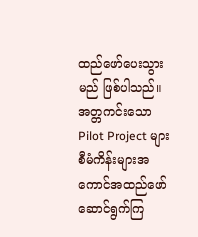ထည်ဖော်ပေးသွားမည် ဖြစ်ပါသည်။
အတ္တကင်းသော Pilot Project များ
စီမံကိန်းများအကောင်အထည်ဖော်ဆောင်ရွက်ကြ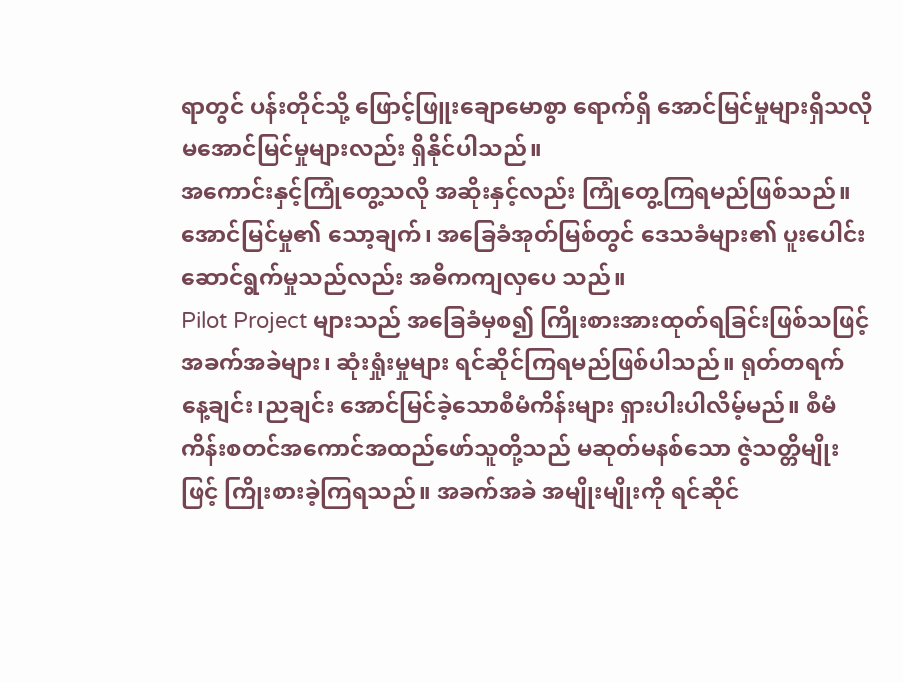ရာတွင် ပန်းတိုင်သို့ ဖြောင့်ဖြူးချောမောစွာ ရောက်ရှိ အောင်မြင်မှုများရှိသလို မအောင်မြင်မှုများလည်း ရှိနိုင်ပါသည်။
အကောင်းနှင့်ကြုံတွေ့သလို အဆိုးနှင့်လည်း ကြုံတွေ့ကြရမည်ဖြစ်သည်။ အောင်မြင်မှု၏ သော့ချက်၊ အခြေခံအုတ်မြစ်တွင် ဒေသခံများ၏ ပူးပေါင်းဆောင်ရွက်မှုသည်လည်း အဓိကကျလှပေ သည်။
Pilot Project များသည် အခြေခံမှစ၍ ကြိုးစားအားထုတ်ရခြင်းဖြစ်သဖြင့် အခက်အခဲများ၊ ဆုံးရှုံးမှုများ ရင်ဆိုင်ကြရမည်ဖြစ်ပါသည်။ ရုတ်တရက် နေ့ချင်း၊ညချင်း အောင်မြင်ခဲ့သောစီမံကိန်းများ ရှားပါးပါလိမ့်မည်။ စီမံကိန်းစတင်အကောင်အထည်ဖော်သူတို့သည် မဆုတ်မနစ်သော ဇွဲသတ္တိမျိုးဖြင့် ကြိုးစားခဲ့ကြရသည်။ အခက်အခဲ အမျိုးမျိုးကို ရင်ဆိုင်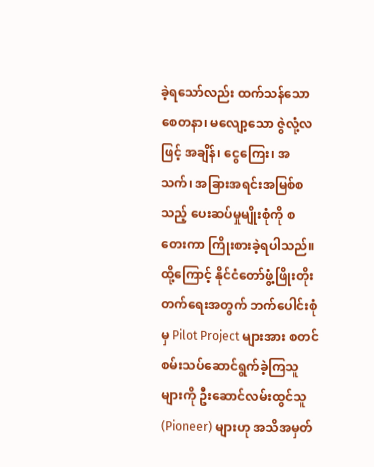ခဲ့ရသော်လည်း ထက်သန်သော စေတနာ၊ မလျော့သော ဇွဲလုံ့လဖြင့် အချိန်၊ ငွေကြေး၊ အသက်၊ အခြားအရင်းအမြစ်စသည့် ပေးဆပ်မှုမျိုးစုံကို စတေးကာ ကြိုးစားခဲ့ရပါသည်။ ထို့ကြောင့် နိုင်ငံတော်ဖွံ့ဖြိုးတိုးတက်ရေးအတွက် ဘက်ပေါင်းစုံမှ Pilot Project များအား စတင်စမ်းသပ်ဆောင်ရွက်ခဲ့ကြသူများကို ဦးဆောင်လမ်းထွင်သူ (Pioneer) များဟု အသိအမှတ်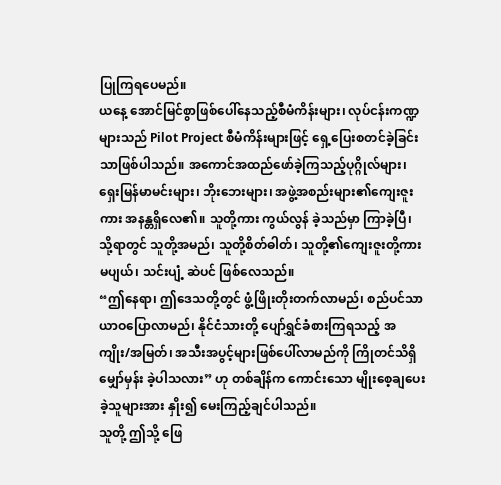ပြုကြရပေမည်။
ယနေ့ အောင်မြင်စွာဖြစ်ပေါ်နေသည့်စီမံကိန်းများ၊ လုပ်ငန်းကဏ္ဍများသည် Pilot Project စီမံကိန်းများဖြင့် ရှေ့ပြေးစတင်ခဲ့ခြင်းသာဖြစ်ပါသည်။ အကောင်အထည်ဖော်ခဲ့ကြသည့်ပုဂ္ဂိုလ်များ၊ ရှေးမြန်မာမင်းများ၊ ဘိုးဘေးများ၊ အဖွဲ့အစည်းများ၏ကျေးဇူးကား အနန္တရှိလေ၏။ သူတို့ကား ကွယ်လွန် ခဲ့သည်မှာ ကြာခဲ့ပြီ၊ သို့ရာတွင် သူတို့အမည်၊ သူတို့စိတ်ဓါတ်၊ သူတို့၏ကျေးဇူးတို့ကားမပျယ်၊ သင်းပျံ့ ဆဲပင် ဖြစ်လေသည်။
“ဤနေရာ၊ ဤဒေသတို့တွင် ဖွံ့ဖြိုးတိုးတက်လာမည်၊ စည်ပင်သာယာဝပြောလာမည်၊ နိုင်ငံသားတို့ ပျော်ရွှင်ခံစားကြရသည့် အကျိုး/အမြတ်၊ အသီးအပွင့်များဖြစ်ပေါ်လာမည်ကို ကြိုတင်သိရှိ မျှော်မှန်း ခဲ့ပါသလား” ဟု တစ်ချိန်က ကောင်းသော မျိုးစေ့ချပေးခဲ့သူများအား နှိုး၍ မေးကြည့်ချင်ပါသည်။
သူတို့ ဤသို့ ဖြေ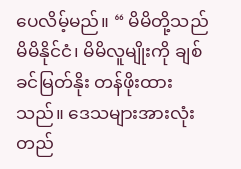ပေလိမ့်မည်။ “ မိမိတို့သည် မိမိနိုင်ငံ၊ မိမိလူမျိုးကို ချစ်ခင်မြတ်နိုး တန်ဖိုးထား သည်။ ဒေသများအားလုံး တည်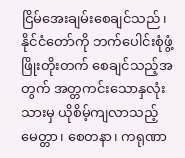ငြိမ်အေးချမ်းစေချင်သည်၊ နိုင်ငံတော်ကို ဘက်ပေါင်းစုံဖွံ့ဖြိုးတိုးတက် စေချင်သည့်အတွက် အတ္တကင်းသောနှလုံးသားမှ ယိုစိမ့်ကျလာသည့် မေတ္တာ၊ စေတနာ၊ ကရုဏာ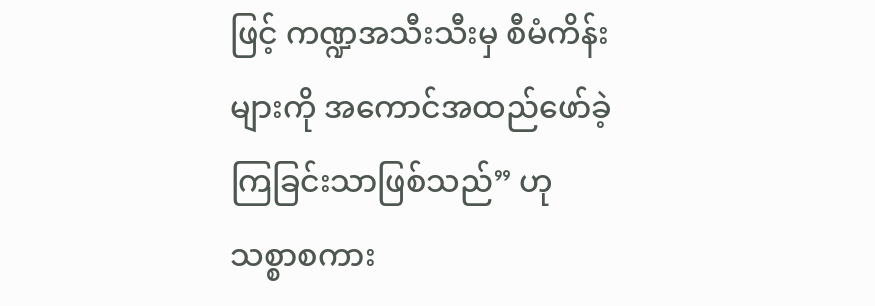ဖြင့် ကဏ္ဍအသီးသီးမှ စီမံကိန်းများကို အကောင်အထည်ဖော်ခဲ့ကြခြင်းသာဖြစ်သည်” ဟု သစ္စာစကား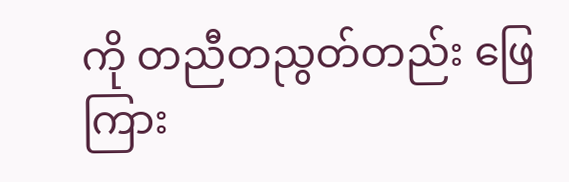ကို တညီတညွတ်တည်း ဖြေကြား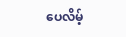ပေလိမ့်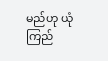မည်ဟု ယုံကြည်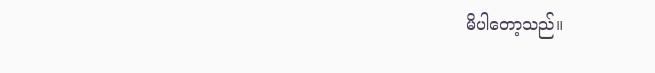မိပါတော့သည်။